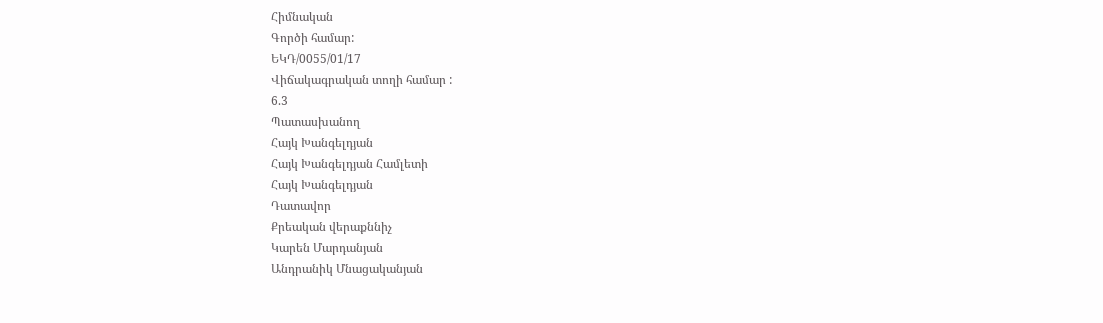Հիմնական
Գործի համար:
ԵԿԴ/0055/01/17
Վիճակագրական տողի համար :
6.3
Պատասխանող
Հայկ Խանգելդյան
Հայկ Խանգելդյան Համլետի
Հայկ Խանգելդյան
Դատավոր
Քրեական վերաքննիչ
Կարեն Մարդանյան
Անդրանիկ Մնացականյան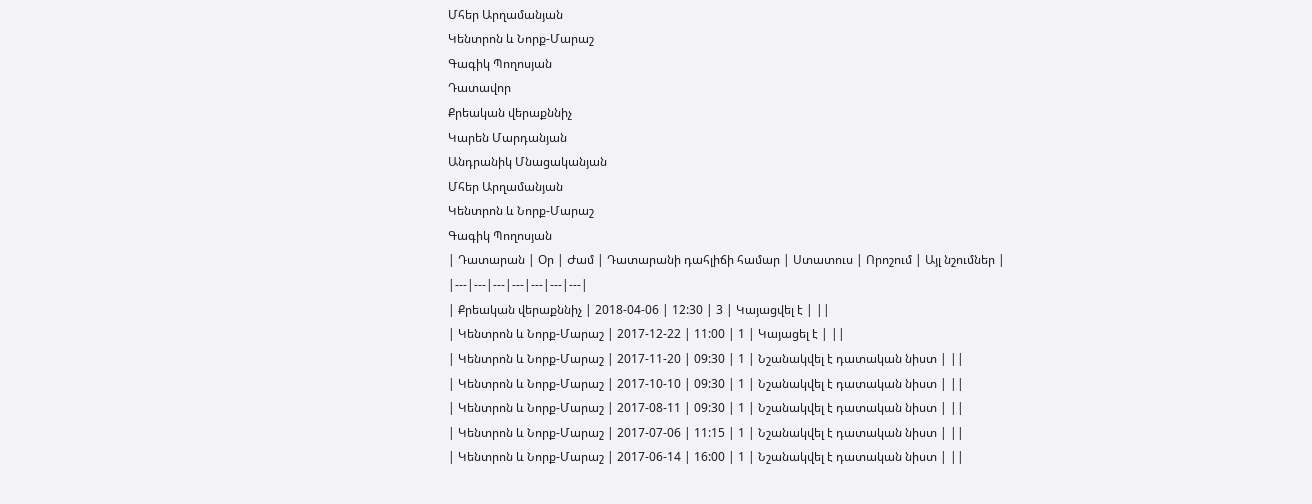Մհեր Արղամանյան
Կենտրոն և Նորք-Մարաշ
Գագիկ Պողոսյան
Դատավոր
Քրեական վերաքննիչ
Կարեն Մարդանյան
Անդրանիկ Մնացականյան
Մհեր Արղամանյան
Կենտրոն և Նորք-Մարաշ
Գագիկ Պողոսյան
| Դատարան | Օր | Ժամ | Դատարանի դահլիճի համար | Ստատուս | Որոշում | Այլ նշումներ |
|---|---|---|---|---|---|---|
| Քրեական վերաքննիչ | 2018-04-06 | 12:30 | 3 | Կայացվել է | ||
| Կենտրոն և Նորք-Մարաշ | 2017-12-22 | 11:00 | 1 | Կայացել է | ||
| Կենտրոն և Նորք-Մարաշ | 2017-11-20 | 09:30 | 1 | Նշանակվել է դատական նիստ | ||
| Կենտրոն և Նորք-Մարաշ | 2017-10-10 | 09:30 | 1 | Նշանակվել է դատական նիստ | ||
| Կենտրոն և Նորք-Մարաշ | 2017-08-11 | 09:30 | 1 | Նշանակվել է դատական նիստ | ||
| Կենտրոն և Նորք-Մարաշ | 2017-07-06 | 11:15 | 1 | Նշանակվել է դատական նիստ | ||
| Կենտրոն և Նորք-Մարաշ | 2017-06-14 | 16:00 | 1 | Նշանակվել է դատական նիստ | ||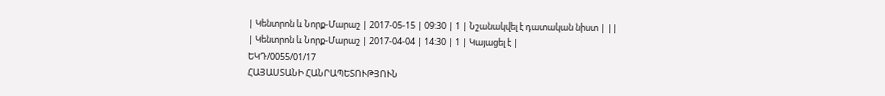| Կենտրոն և Նորք-Մարաշ | 2017-05-15 | 09:30 | 1 | Նշանակվել է դատական նիստ | ||
| Կենտրոն և Նորք-Մարաշ | 2017-04-04 | 14:30 | 1 | Կայացել է |
ԵԿԴ/0055/01/17
ՀԱՅԱՍՏԱՆԻ ՀԱՆՐԱՊԵՏՈՒԹՅՈՒՆ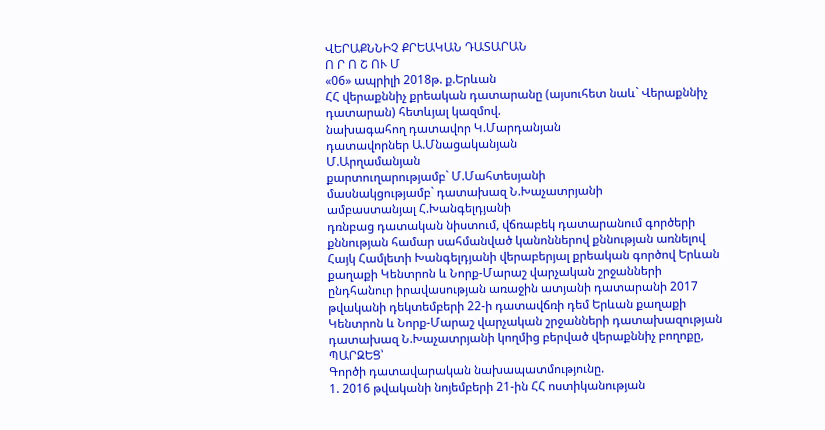ՎԵՐԱՔՆՆԻՉ ՔՐԵԱԿԱՆ ԴԱՏԱՐԱՆ
Ո Ր Ո Շ ՈՒ Մ
«06» ապրիլի 2018թ. ք.Երևան
ՀՀ վերաքննիչ քրեական դատարանը (այսուհետ նաև` Վերաքննիչ դատարան) հետևյալ կազմով.
նախագահող դատավոր Կ.Մարդանյան
դատավորներ Ա.Մնացականյան
Մ.Արղամանյան
քարտուղարությամբ` Մ.Մահտեսյանի
մասնակցությամբ` դատախազ Ն.Խաչատրյանի
ամբաստանյալ Հ.Խանգելդյանի
դռնբաց դատական նիստում, վճռաբեկ դատարանում գործերի քննության համար սահմանված կանոններով քննության առնելով Հայկ Համլետի Խանգելդյանի վերաբերյալ քրեական գործով Երևան քաղաքի Կենտրոն և Նորք-Մարաշ վարչական շրջանների ընդհանուր իրավասության առաջին ատյանի դատարանի 2017 թվականի դեկտեմբերի 22-ի դատավճռի դեմ Երևան քաղաքի Կենտրոն և Նորք-Մարաշ վարչական շրջանների դատախազության դատախազ Ն.Խաչատրյանի կողմից բերված վերաքննիչ բողոքը,
ՊԱՐԶԵՑ՝
Գործի դատավարական նախապատմությունը.
1. 2016 թվականի նոյեմբերի 21-ին ՀՀ ոստիկանության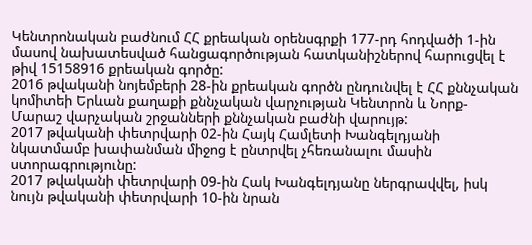Կենտրոնական բաժնում ՀՀ քրեական օրենսգրքի 177-րդ հոդվածի 1-ին մասով նախատեսված հանցագործության հատկանիշներով հարուցվել է թիվ 15158916 քրեական գործը:
2016 թվականի նոյեմբերի 28-ին քրեական գործն ընդունվել է ՀՀ քննչական կոմիտեի Երևան քաղաքի քննչական վարչության Կենտրոն և Նորք-Մարաշ վարչական շրջանների քննչական բաժնի վարույթ:
2017 թվականի փետրվարի 02-ին Հայկ Համլետի Խանգելդյանի նկատմամբ խափանման միջոց է ընտրվել չհեռանալու մասին ստորագրությունը:
2017 թվականի փետրվարի 09-ին Հակ Խանգելդյանը ներգրավվել, իսկ նույն թվականի փետրվարի 10-ին նրան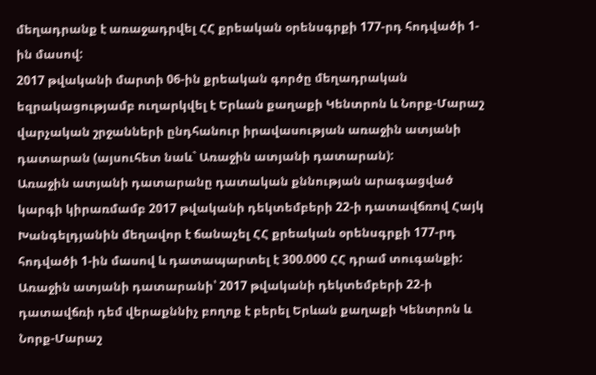մեղադրանք է առաջադրվել ՀՀ քրեական օրենսգրքի 177-րդ հոդվածի 1-ին մասով:
2017 թվականի մարտի 06-ին քրեական գործը մեղադրական եզրակացությամբ ուղարկվել է Երևան քաղաքի Կենտրոն և Նորք-Մարաշ վարչական շրջանների ընդհանուր իրավասության առաջին ատյանի դատարան (այսուհետ նաև` Առաջին ատյանի դատարան):
Առաջին ատյանի դատարանը դատական քննության արագացված կարգի կիրառմամբ 2017 թվականի դեկտեմբերի 22-ի դատավճռով Հայկ Խանգելդյանին մեղավոր է ճանաչել ՀՀ քրեական օրենսգրքի 177-րդ հոդվածի 1-ին մասով և դատապարտել է 300.000 ՀՀ դրամ տուգանքի:
Առաջին ատյանի դատարանի՝ 2017 թվականի դեկտեմբերի 22-ի դատավճռի դեմ վերաքննիչ բողոք է բերել Երևան քաղաքի Կենտրոն և Նորք-Մարաշ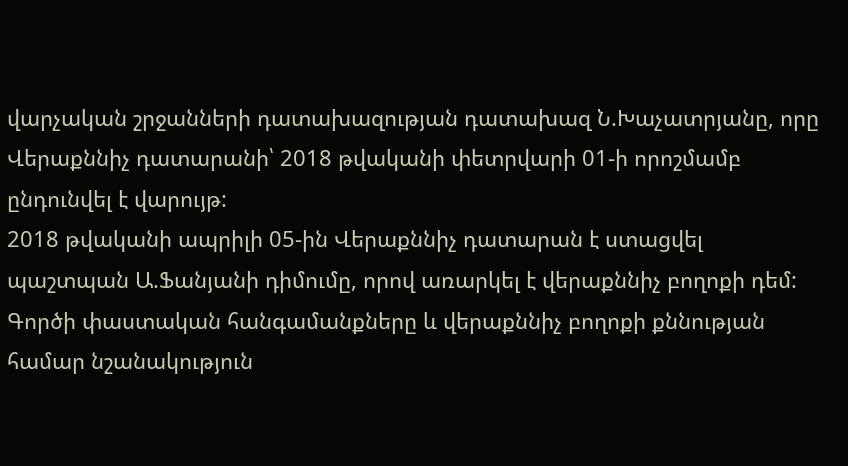վարչական շրջանների դատախազության դատախազ Ն.Խաչատրյանը, որը Վերաքննիչ դատարանի՝ 2018 թվականի փետրվարի 01-ի որոշմամբ ընդունվել է վարույթ:
2018 թվականի ապրիլի 05-ին Վերաքննիչ դատարան է ստացվել պաշտպան Ա.Ֆանյանի դիմումը, որով առարկել է վերաքննիչ բողոքի դեմ:
Գործի փաստական հանգամանքները և վերաքննիչ բողոքի քննության համար նշանակություն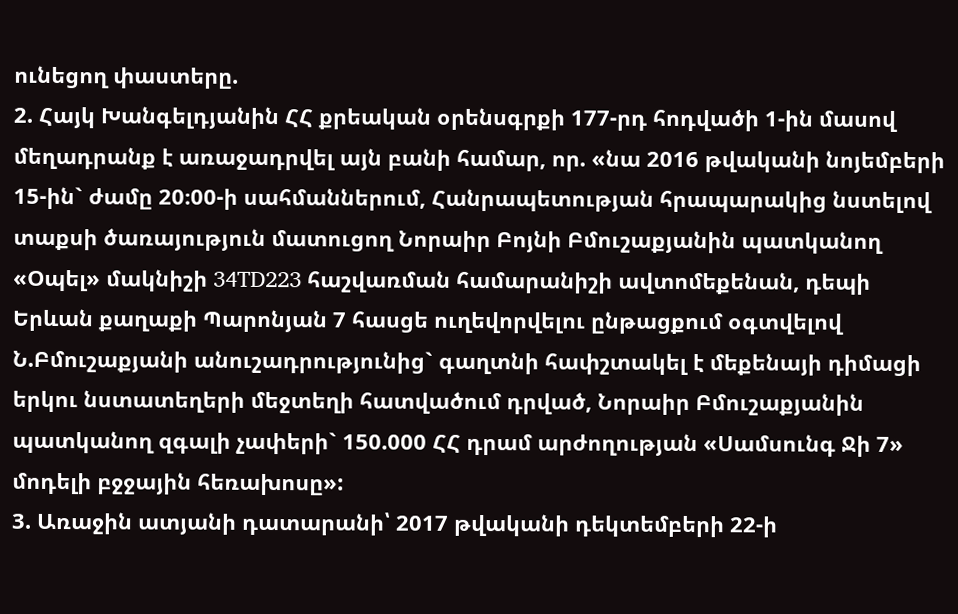ունեցող փաստերը.
2. Հայկ Խանգելդյանին ՀՀ քրեական օրենսգրքի 177-րդ հոդվածի 1-ին մասով մեղադրանք է առաջադրվել այն բանի համար, որ. «նա 2016 թվականի նոյեմբերի 15-ին` ժամը 20։00-ի սահմաններում, Հանրապետության հրապարակից նստելով տաքսի ծառայություն մատուցող Նորաիր Բոյնի Բմուշաքյանին պատկանող «Օպել» մակնիշի 34TD223 հաշվառման համարանիշի ավտոմեքենան, դեպի Երևան քաղաքի Պարոնյան 7 հասցե ուղեվորվելու ընթացքում օգտվելով Ն.Բմուշաքյանի անուշադրությունից` գաղտնի հափշտակել է մեքենայի դիմացի երկու նստատեղերի մեջտեղի հատվածում դրված, Նորաիր Բմուշաքյանին պատկանող զգալի չափերի` 150.000 ՀՀ դրամ արժողության «Սամսունգ Ջի 7» մոդելի բջջային հեռախոսը»:
3. Առաջին ատյանի դատարանի՝ 2017 թվականի դեկտեմբերի 22-ի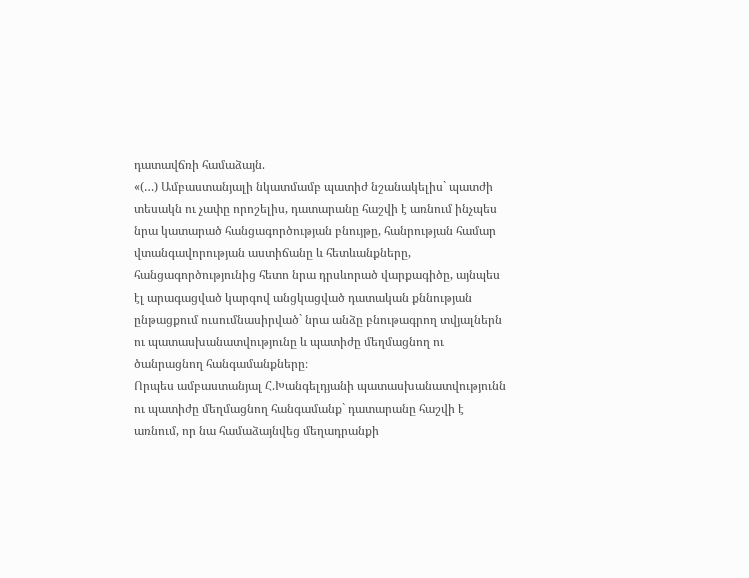դատավճռի համաձայն.
«(…) Ամբաստանյալի նկատմամբ պատիժ նշանակելիս` պատժի տեսակն ու չափը որոշելիս, դատարանը հաշվի է առնում ինչպես նրա կատարած հանցագործության բնույթը, հանրության համար վտանգավորության աստիճանը և հետևանքները, հանցագործությունից հետո նրա դրսևորած վարքագիծը, այնպես էլ արագացված կարգով անցկացված դատական քննության ընթացքում ուսումնասիրված` նրա անձը բնութագրող տվյալներն ու պատասխանատվությունը և պատիժը մեղմացնող ու ծանրացնող հանգամանքները։
Որպես ամբաստանյալ Հ.Խանգելդյանի պատասխանատվությունն ու պատիժը մեղմացնող հանգամանք` դատարանը հաշվի է առնում, որ նա համաձայնվեց մեղադրանքի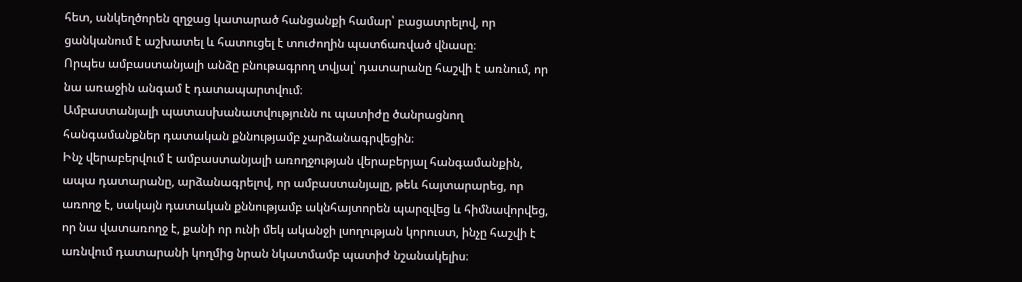հետ, անկեղծորեն զղջաց կատարած հանցանքի համար՝ բացատրելով, որ ցանկանում է աշխատել և հատուցել է տուժողին պատճառված վնասը։
Որպես ամբաստանյալի անձը բնութագրող տվյալ՝ դատարանը հաշվի է առնում, որ նա առաջին անգամ է դատապարտվում։
Ամբաստանյալի պատասխանատվությունն ու պատիժը ծանրացնող հանգամանքներ դատական քննությամբ չարձանագրվեցին։
Ինչ վերաբերվում է ամբաստանյալի առողջության վերաբերյալ հանգամանքին, ապա դատարանը, արձանագրելով, որ ամբաստանյալը, թեև հայտարարեց, որ առողջ է, սակայն դատական քննությամբ ակնհայտորեն պարզվեց և հիմնավորվեց, որ նա վատառողջ է, քանի որ ունի մեկ ականջի լսողության կորուստ, ինչը հաշվի է առնվում դատարանի կողմից նրան նկատմամբ պատիժ նշանակելիս։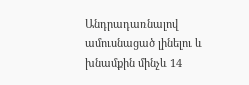Անդրադառնալով ամուսնացած լինելու և խնամքին մինչև 14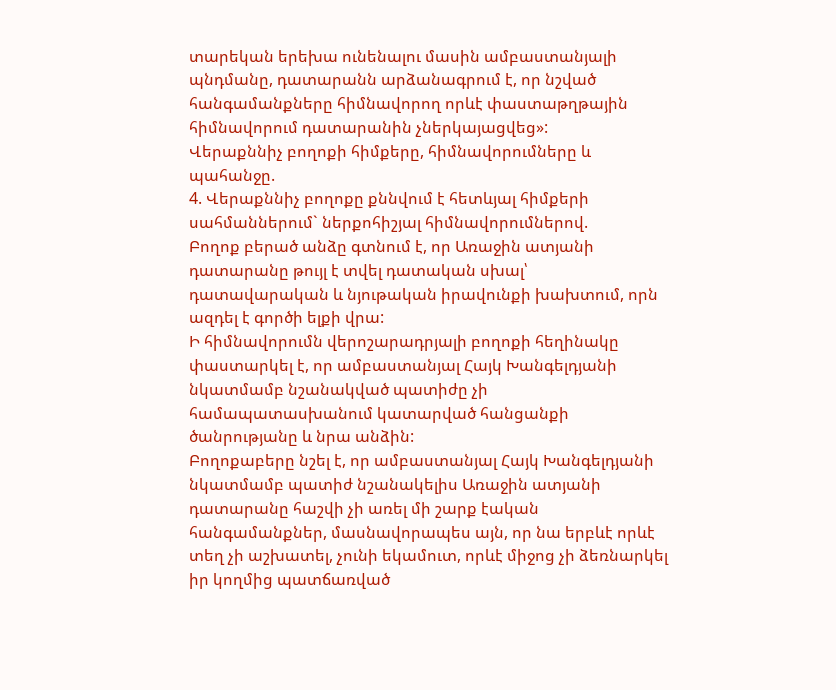տարեկան երեխա ունենալու մասին ամբաստանյալի պնդմանը, դատարանն արձանագրում է, որ նշված հանգամանքները հիմնավորող որևէ փաստաթղթային հիմնավորում դատարանին չներկայացվեց»:
Վերաքննիչ բողոքի հիմքերը, հիմնավորումները և պահանջը.
4. Վերաքննիչ բողոքը քննվում է հետևյալ հիմքերի սահմաններում` ներքոհիշյալ հիմնավորումներով.
Բողոք բերած անձը գտնում է, որ Առաջին ատյանի դատարանը թույլ է տվել դատական սխալ՝ դատավարական և նյութական իրավունքի խախտում, որն ազդել է գործի ելքի վրա:
Ի հիմնավորումն վերոշարադրյալի բողոքի հեղինակը փաստարկել է, որ ամբաստանյալ Հայկ Խանգելդյանի նկատմամբ նշանակված պատիժը չի համապատասխանում կատարված հանցանքի ծանրությանը և նրա անձին:
Բողոքաբերը նշել է, որ ամբաստանյալ Հայկ Խանգելդյանի նկատմամբ պատիժ նշանակելիս Առաջին ատյանի դատարանը հաշվի չի առել մի շարք էական հանգամանքներ, մասնավորապես այն, որ նա երբևէ որևէ տեղ չի աշխատել, չունի եկամուտ, որևէ միջոց չի ձեռնարկել իր կողմից պատճառված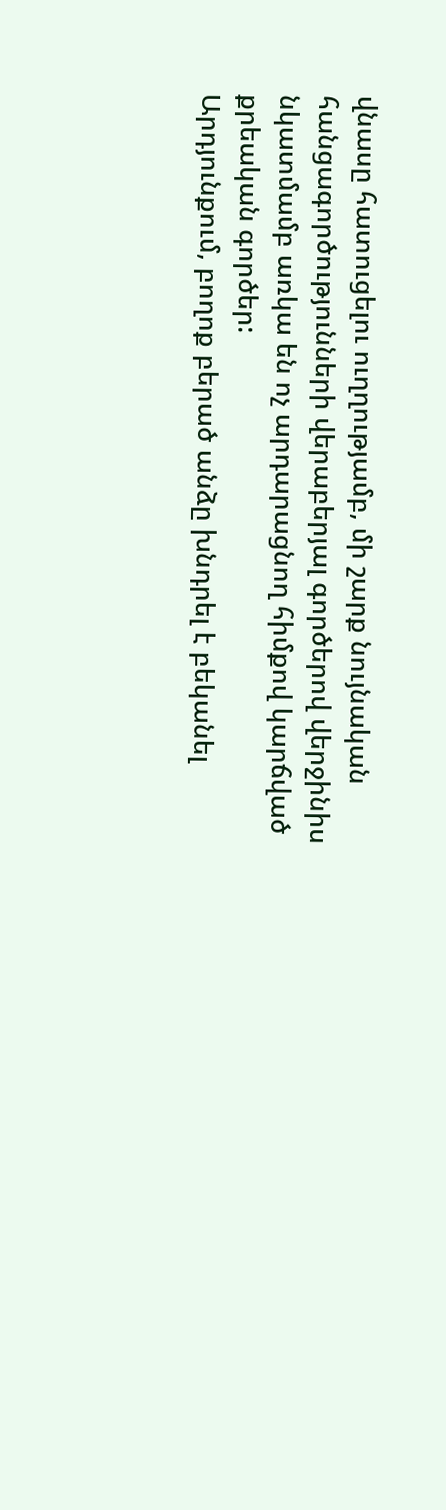վնասը հատուցելու ուղղությամբ, մի շարք նույնական հանցագործությունների վերաբերյալ գործերով վերջինիս նկատմամբ առկա են ոչ արդարացնող հիմքով կարճված քրեական գործեր:
Արդյունքում, բողոք բերած անձը խնդրել է բեկանել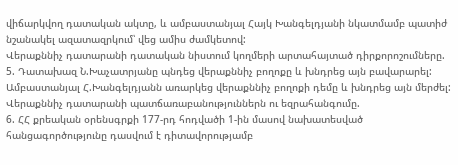վիճարկվող դատական ակտը, և ամբաստանյալ Հայկ Խանգելդյանի նկատմամբ պատիժ նշանակել ազատազրկում՝ վեց ամիս ժամկետով:
Վերաքննիչ դատարանի դատական նիստում կողմերի արտահայտած դիրքորոշումները.
5. Դատախազ Ն.Խաչատրյանը պնդեց վերաքննիչ բողոքը և խնդրեց այն բավարարել:
Ամբաստանյալ Հ.Խանգելդյանն առարկեց վերաքննիչ բողոքի դեմը և խնդրեց այն մերժել:
Վերաքննիչ դատարանի պատճառաբանություններն ու եզրահանգումը.
6. ՀՀ քրեական օրենսգրքի 177-րդ հոդվածի 1-ին մասով նախատեսված հանցագործությունը դասվում է դիտավորությամբ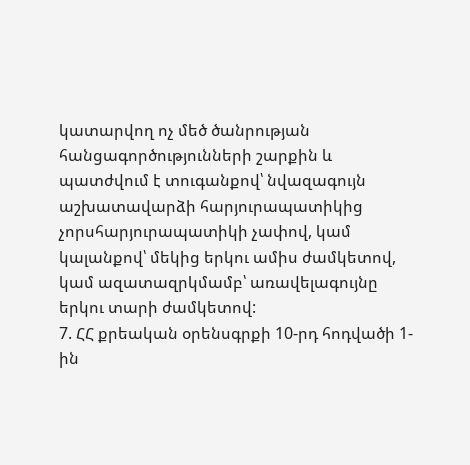կատարվող ոչ մեծ ծանրության հանցագործությունների շարքին և պատժվում է տուգանքով՝ նվազագույն աշխատավարձի հարյուրապատիկից չորսհարյուրապատիկի չափով, կամ կալանքով՝ մեկից երկու ամիս ժամկետով, կամ ազատազրկմամբ՝ առավելագույնը երկու տարի ժամկետով:
7. ՀՀ քրեական օրենսգրքի 10-րդ հոդվածի 1-ին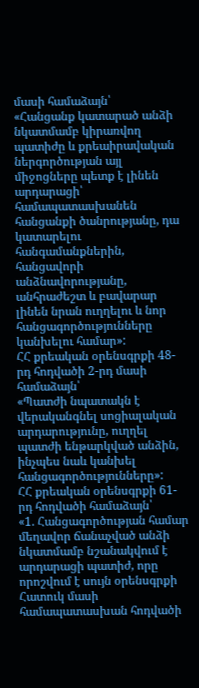մասի համաձայն՝
«Հանցանք կատարած անձի նկատմամբ կիրառվող պատիժը և քրեաիրավական ներգործության այլ միջոցները պետք է լինեն արդարացի՝ համապատասխանեն հանցանքի ծանրությանը, դա կատարելու հանգամանքներին, հանցավորի անձնավորությանը, անհրաժեշտ և բավարար լինեն նրան ուղղելու և նոր հանցագործությունները կանխելու համար»:
ՀՀ քրեական օրենսգրքի 48-րդ հոդվածի 2-րդ մասի համաձայն՝
«Պատժի նպատակն է վերականգնել սոցիալական արդարությունը, ուղղել պատժի ենթարկված անձին, ինչպես նաև կանխել հանցագործությունները»:
ՀՀ քրեական օրենսգրքի 61-րդ հոդվածի համաձայն՝
«1. Հանցագործության համար մեղավոր ճանաչված անձի նկատմամբ նշանակվում է արդարացի պատիժ, որը որոշվում է սույն օրենսգրքի Հատուկ մասի համապատասխան հոդվածի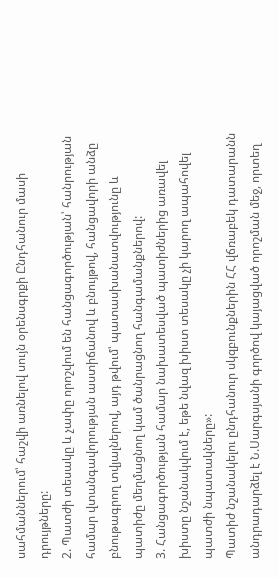սահմաններում՝ հաշվի առնելով սույն օրենսգրքի Ընդհանուր մասի դրույթները:
2. Պատժի տեսակը և չափը որոշվում են հանցագործության՝ հանրության համար վտանգավորության աստիճանով և բնույթով, հանցավորի անձը բնութագրող տվյալներով, այդ թվում՝ պատասխանատվությունը և պատիժը մեղմացնող կամ ծանրացնող հանգամանքներով:
3. Հանցագործության համար նախատեսված պատիժներից առավել խիստը նշանակվում է, եթե նվազ խիստ տեսակը չի կարող ապահովել պատժի նպատակները»:
Պատիժ նշանակելու ընդհանուր սկզբունքներին ՀՀ վճռաբեկ դատարանն անդրադարձել է Ն.Սարգսյանի գործով կայացված որոշման մեջ, որտեղ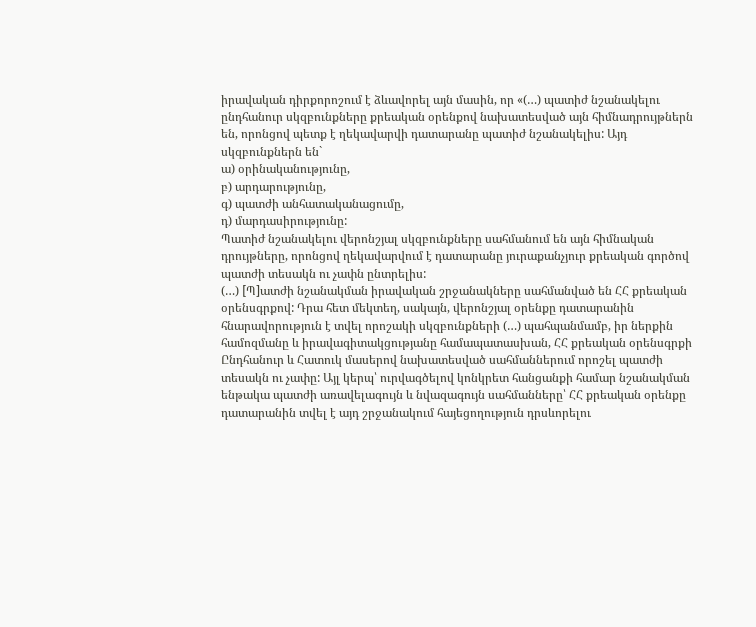իրավական դիրքորոշում է ձևավորել այն մասին, որ «(…) պատիժ նշանակելու ընդհանուր սկզբունքները քրեական օրենքով նախատեսված այն հիմնադրույթներն են, որոնցով պետք է ղեկավարվի դատարանը պատիժ նշանակելիս: Այդ սկզբունքներն են`
ա) օրինականությունը,
բ) արդարությունը,
գ) պատժի անհատականացումը,
դ) մարդասիրությունը:
Պատիժ նշանակելու վերոնշյալ սկզբունքները սահմանում են այն հիմնական դրույթները, որոնցով ղեկավարվում է դատարանը յուրաքանչյուր քրեական գործով պատժի տեսակն ու չափն ընտրելիս:
(…) [Պ]ատժի նշանակման իրավական շրջանակները սահմանված են ՀՀ քրեական օրենսգրքով: Դրա հետ մեկտեղ, սակայն, վերոնշյալ օրենքը դատարանին հնարավորություն է տվել որոշակի սկզբունքների (…) պահպանմամբ, իր ներքին համոզմանը և իրավագիտակցությանը համապատասխան, ՀՀ քրեական օրենսգրքի Ընդհանուր և Հատուկ մասերով նախատեսված սահմաններում որոշել պատժի տեսակն ու չափը: Այլ կերպ՝ ուրվագծելով կոնկրետ հանցանքի համար նշանակման ենթակա պատժի առավելագույն և նվազագույն սահմանները՝ ՀՀ քրեական օրենքը դատարանին տվել է այդ շրջանակում հայեցողություն դրսևորելու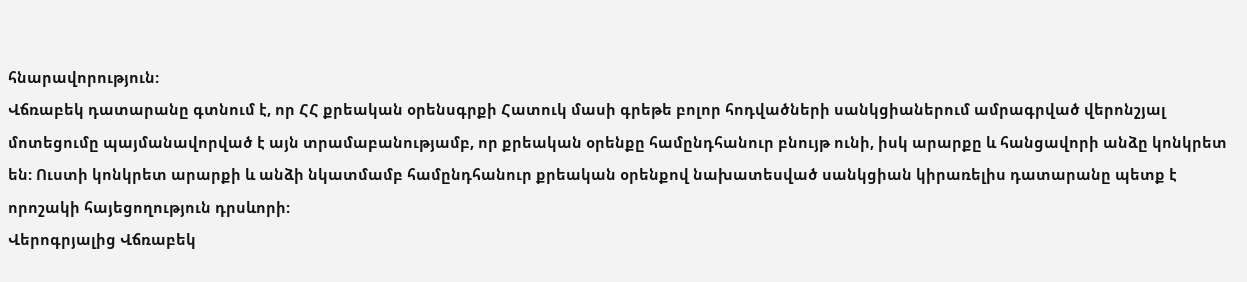հնարավորություն:
Վճռաբեկ դատարանը գտնում է, որ ՀՀ քրեական օրենսգրքի Հատուկ մասի գրեթե բոլոր հոդվածների սանկցիաներում ամրագրված վերոնշյալ մոտեցումը պայմանավորված է այն տրամաբանությամբ, որ քրեական օրենքը համընդհանուր բնույթ ունի, իսկ արարքը և հանցավորի անձը կոնկրետ են: Ուստի կոնկրետ արարքի և անձի նկատմամբ համընդհանուր քրեական օրենքով նախատեսված սանկցիան կիրառելիս դատարանը պետք է որոշակի հայեցողություն դրսևորի:
Վերոգրյալից Վճռաբեկ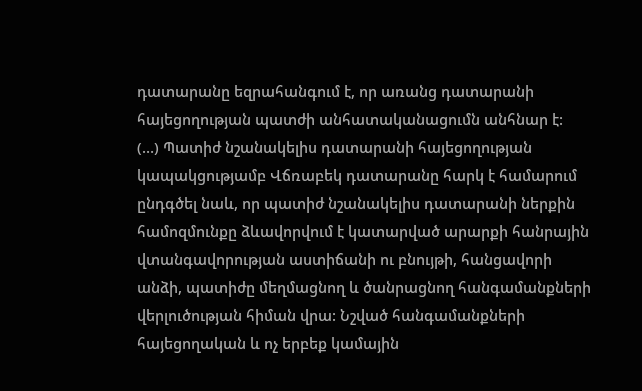դատարանը եզրահանգում է, որ առանց դատարանի հայեցողության պատժի անհատականացումն անհնար է:
(…) Պատիժ նշանակելիս դատարանի հայեցողության կապակցությամբ Վճռաբեկ դատարանը հարկ է համարում ընդգծել նաև, որ պատիժ նշանակելիս դատարանի ներքին համոզմունքը ձևավորվում է կատարված արարքի հանրային վտանգավորության աստիճանի ու բնույթի, հանցավորի անձի, պատիժը մեղմացնող և ծանրացնող հանգամանքների վերլուծության հիման վրա: Նշված հանգամանքների հայեցողական և ոչ երբեք կամային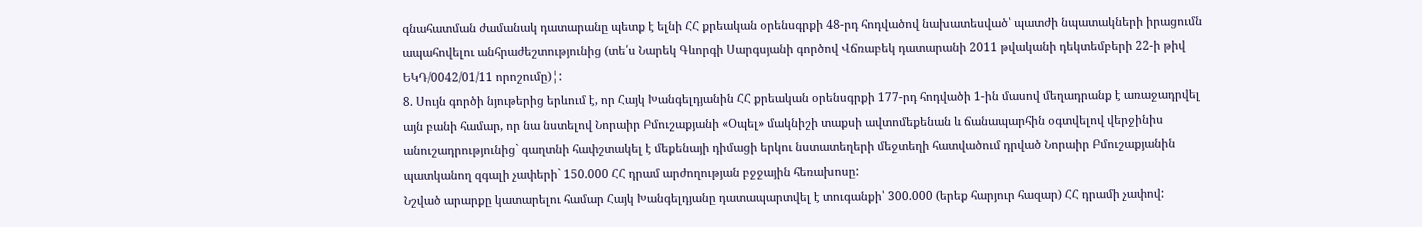գնահատման ժամանակ դատարանը պետք է ելնի ՀՀ քրեական օրենսգրքի 48-րդ հոդվածով նախատեսված՝ պատժի նպատակների իրացումն ապահովելու անհրաժեշտությունից (տե՛ս Նարեկ Գևորգի Սարգսյանի գործով Վճռաբեկ դատարանի 2011 թվականի դեկտեմբերի 22-ի թիվ ԵԿԴ/0042/01/11 որոշումը)¦:
8. Սույն գործի նյութերից երևում է, որ Հայկ Խանգելդյանին ՀՀ քրեական օրենսգրքի 177-րդ հոդվածի 1-ին մասով մեղադրանք է առաջադրվել այն բանի համար, որ նա նստելով Նորաիր Բմուշաքյանի «Օպել» մակնիշի տաքսի ավտոմեքենան և ճանապարհին օգտվելով վերջինիս անուշադրությունից` գաղտնի հափշտակել է մեքենայի դիմացի երկու նստատեղերի մեջտեղի հատվածում դրված Նորաիր Բմուշաքյանին պատկանող զգալի չափերի` 150.000 ՀՀ դրամ արժողության բջջային հեռախոսը:
Նշված արարքը կատարելու համար Հայկ Խանգելդյանը դատապարտվել է տուգանքի՝ 300.000 (երեք հարյուր հազար) ՀՀ դրամի չափով: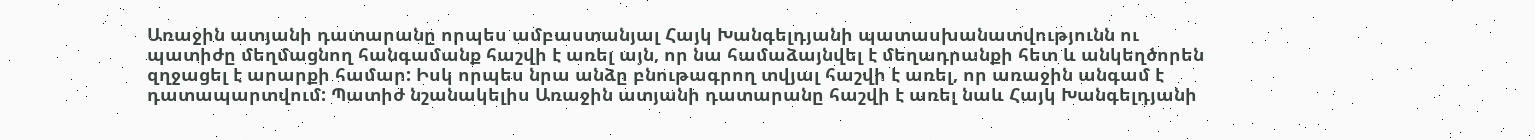Առաջին ատյանի դատարանը որպես ամբաստանյալ Հայկ Խանգելդյանի պատասխանատվությունն ու պատիժը մեղմացնող հանգամանք հաշվի է առել այն, որ նա համաձայնվել է մեղադրանքի հետ և անկեղծորեն զղջացել է արարքի համար: Իսկ որպես նրա անձը բնութագրող տվյալ հաշվի է առել, որ առաջին անգամ է դատապարտվում: Պատիժ նշանակելիս Առաջին ատյանի դատարանը հաշվի է առել նաև Հայկ Խանգելդյանի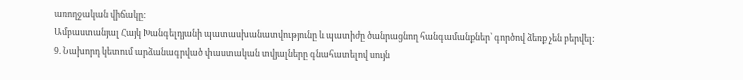առողջական վիճակը:
Ամբաստանյալ Հայկ Խանգելդյանի պատասխանատվությունը և պատիժը ծանրացնող հանգամանքներ՝ գործով ձեռք չեն բերվել:
9. Նախորդ կետում արձանագրված փաստական տվյալները գնահատելով սույն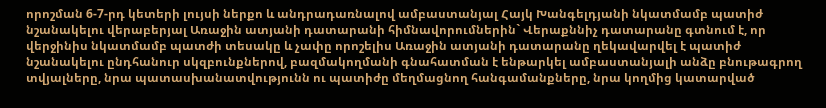որոշման 6-7-րդ կետերի լույսի ներքո և անդրադառնալով ամբաստանյալ Հայկ Խանգելդյանի նկատմամբ պատիժ նշանակելու վերաբերյալ Առաջին ատյանի դատարանի հիմնավորումներին` Վերաքննիչ դատարանը գտնում է, որ վերջինիս նկատմամբ պատժի տեսակը և չափը որոշելիս Առաջին ատյանի դատարանը ղեկավարվել է պատիժ նշանակելու ընդհանուր սկզբունքներով, բազմակողմանի գնահատման է ենթարկել ամբաստանյալի անձը բնութագրող տվյալները, նրա պատասխանատվությունն ու պատիժը մեղմացնող հանգամանքները, նրա կողմից կատարված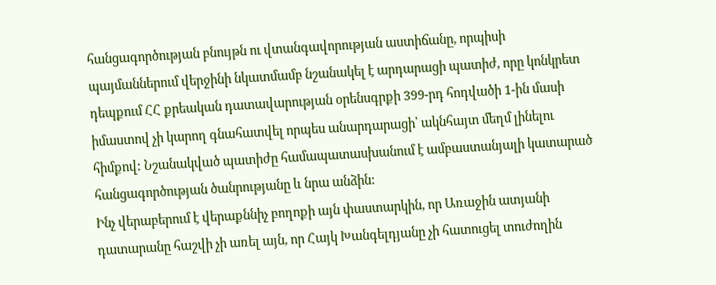հանցագործության բնույթն ու վտանգավորության աստիճանը, որպիսի պայմաններում վերջինի նկատմամբ նշանակել է արդարացի պատիժ, որը կոնկրետ դեպքում ՀՀ քրեական դատավարության օրենսգրքի 399-րդ հոդվածի 1-ին մասի իմաստով չի կարող գնահատվել որպես անարդարացի՝ ակնհայտ մեղմ լինելու հիմքով: Նշանակված պատիժը համապատասխանում է ամբաստանյալի կատարած հանցագործության ծանրությանը և նրա անձին:
Ինչ վերաբերում է վերաքննիչ բողոքի այն փաստարկին, որ Առաջին ատյանի դատարանը հաշվի չի առել այն, որ Հայկ Խանգելդյանը չի հատուցել տուժողին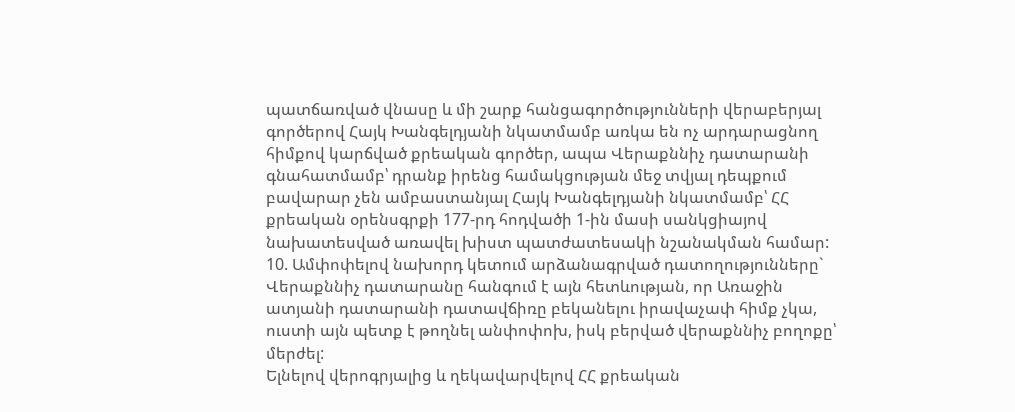պատճառված վնասը և մի շարք հանցագործությունների վերաբերյալ գործերով Հայկ Խանգելդյանի նկատմամբ առկա են ոչ արդարացնող հիմքով կարճված քրեական գործեր, ապա Վերաքննիչ դատարանի գնահատմամբ՝ դրանք իրենց համակցության մեջ տվյալ դեպքում բավարար չեն ամբաստանյալ Հայկ Խանգելդյանի նկատմամբ՝ ՀՀ քրեական օրենսգրքի 177-րդ հոդվածի 1-ին մասի սանկցիայով նախատեսված առավել խիստ պատժատեսակի նշանակման համար:
10. Ամփոփելով նախորդ կետում արձանագրված դատողությունները` Վերաքննիչ դատարանը հանգում է այն հետևության, որ Առաջին ատյանի դատարանի դատավճիռը բեկանելու իրավաչափ հիմք չկա, ուստի այն պետք է թողնել անփոփոխ, իսկ բերված վերաքննիչ բողոքը՝ մերժել:
Ելնելով վերոգրյալից և ղեկավարվելով ՀՀ քրեական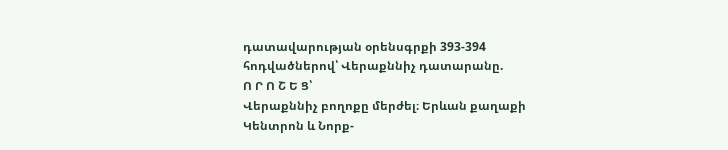դատավարության օրենսգրքի 393-394 հոդվածներով՝ Վերաքննիչ դատարանը.
Ո Ր Ո Շ Ե Ց՝
Վերաքննիչ բողոքը մերժել։ Երևան քաղաքի Կենտրոն և Նորք-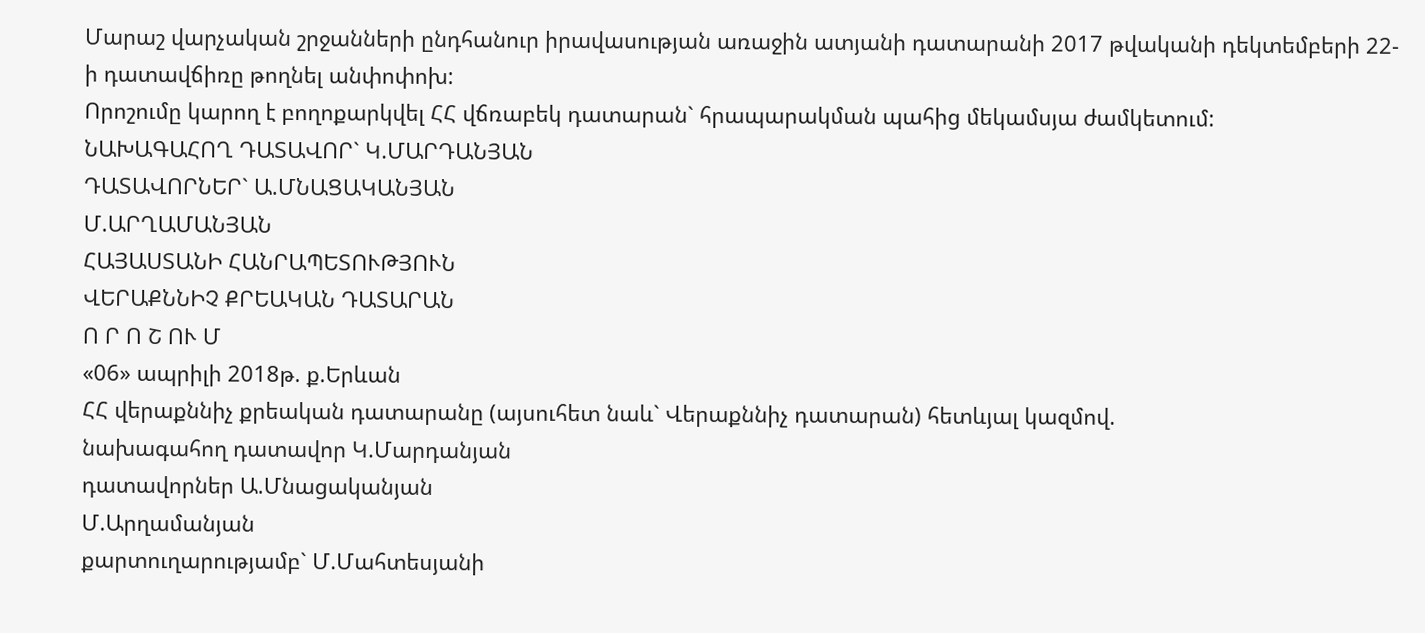Մարաշ վարչական շրջանների ընդհանուր իրավասության առաջին ատյանի դատարանի 2017 թվականի դեկտեմբերի 22-ի դատավճիռը թողնել անփոփոխ:
Որոշումը կարող է բողոքարկվել ՀՀ վճռաբեկ դատարան` հրապարակման պահից մեկամսյա ժամկետում:
ՆԱԽԱԳԱՀՈՂ ԴԱՏԱՎՈՐ` Կ.ՄԱՐԴԱՆՅԱՆ
ԴԱՏԱՎՈՐՆԵՐ` Ա.ՄՆԱՑԱԿԱՆՅԱՆ
Մ.ԱՐՂԱՄԱՆՅԱՆ
ՀԱՅԱՍՏԱՆԻ ՀԱՆՐԱՊԵՏՈՒԹՅՈՒՆ
ՎԵՐԱՔՆՆԻՉ ՔՐԵԱԿԱՆ ԴԱՏԱՐԱՆ
Ո Ր Ո Շ ՈՒ Մ
«06» ապրիլի 2018թ. ք.Երևան
ՀՀ վերաքննիչ քրեական դատարանը (այսուհետ նաև` Վերաքննիչ դատարան) հետևյալ կազմով.
նախագահող դատավոր Կ.Մարդանյան
դատավորներ Ա.Մնացականյան
Մ.Արղամանյան
քարտուղարությամբ` Մ.Մահտեսյանի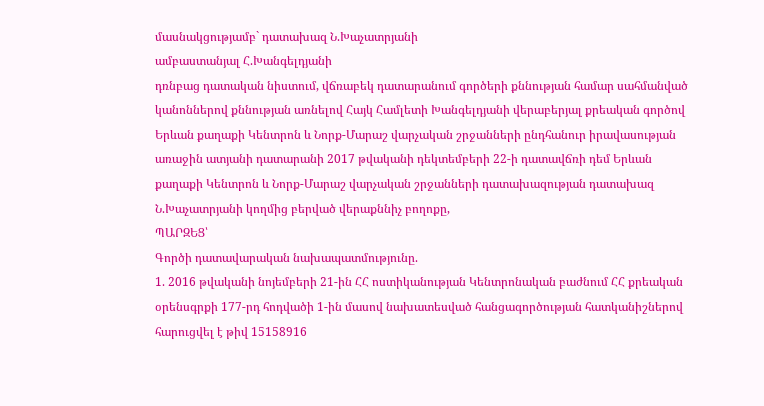մասնակցությամբ` դատախազ Ն.Խաչատրյանի
ամբաստանյալ Հ.Խանգելդյանի
դռնբաց դատական նիստում, վճռաբեկ դատարանում գործերի քննության համար սահմանված կանոններով քննության առնելով Հայկ Համլետի Խանգելդյանի վերաբերյալ քրեական գործով Երևան քաղաքի Կենտրոն և Նորք-Մարաշ վարչական շրջանների ընդհանուր իրավասության առաջին ատյանի դատարանի 2017 թվականի դեկտեմբերի 22-ի դատավճռի դեմ Երևան քաղաքի Կենտրոն և Նորք-Մարաշ վարչական շրջանների դատախազության դատախազ Ն.Խաչատրյանի կողմից բերված վերաքննիչ բողոքը,
ՊԱՐԶԵՑ՝
Գործի դատավարական նախապատմությունը.
1. 2016 թվականի նոյեմբերի 21-ին ՀՀ ոստիկանության Կենտրոնական բաժնում ՀՀ քրեական օրենսգրքի 177-րդ հոդվածի 1-ին մասով նախատեսված հանցագործության հատկանիշներով հարուցվել է թիվ 15158916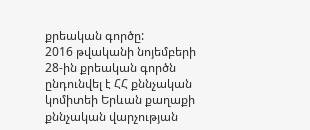քրեական գործը:
2016 թվականի նոյեմբերի 28-ին քրեական գործն ընդունվել է ՀՀ քննչական կոմիտեի Երևան քաղաքի քննչական վարչության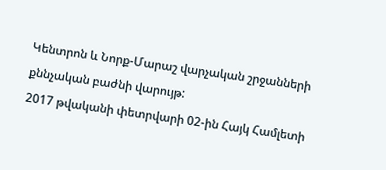Կենտրոն և Նորք-Մարաշ վարչական շրջանների քննչական բաժնի վարույթ:
2017 թվականի փետրվարի 02-ին Հայկ Համլետի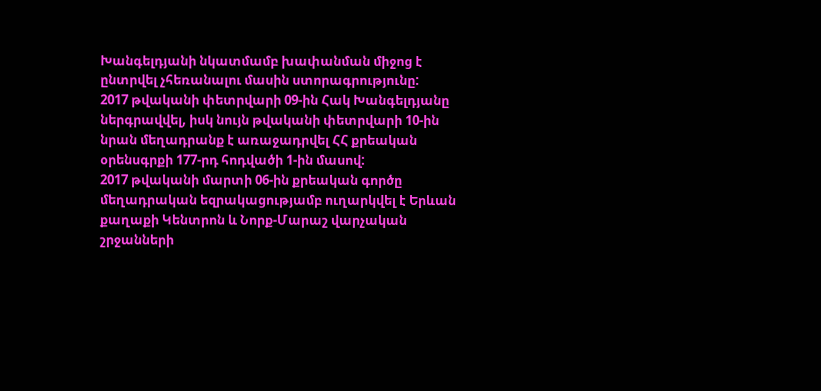Խանգելդյանի նկատմամբ խափանման միջոց է ընտրվել չհեռանալու մասին ստորագրությունը:
2017 թվականի փետրվարի 09-ին Հակ Խանգելդյանը ներգրավվել, իսկ նույն թվականի փետրվարի 10-ին նրան մեղադրանք է առաջադրվել ՀՀ քրեական օրենսգրքի 177-րդ հոդվածի 1-ին մասով:
2017 թվականի մարտի 06-ին քրեական գործը մեղադրական եզրակացությամբ ուղարկվել է Երևան քաղաքի Կենտրոն և Նորք-Մարաշ վարչական շրջանների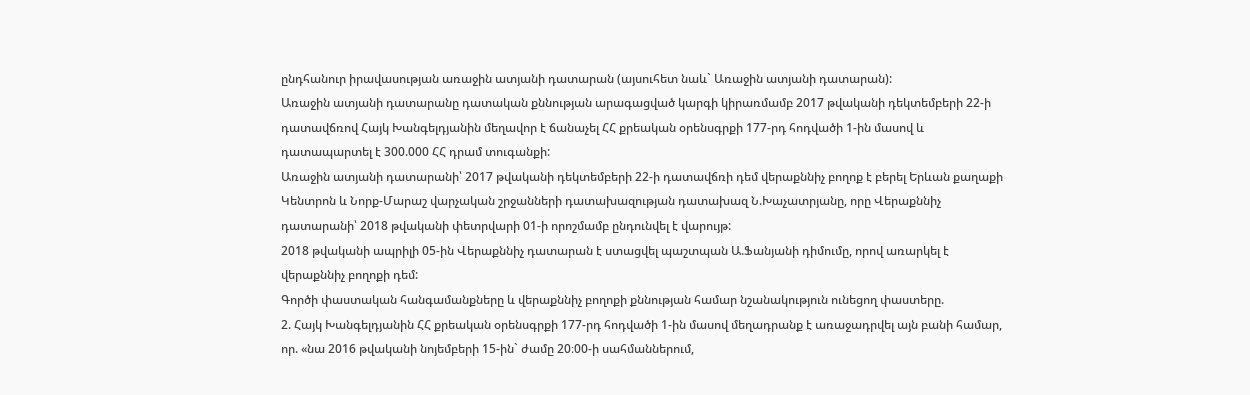ընդհանուր իրավասության առաջին ատյանի դատարան (այսուհետ նաև` Առաջին ատյանի դատարան):
Առաջին ատյանի դատարանը դատական քննության արագացված կարգի կիրառմամբ 2017 թվականի դեկտեմբերի 22-ի դատավճռով Հայկ Խանգելդյանին մեղավոր է ճանաչել ՀՀ քրեական օրենսգրքի 177-րդ հոդվածի 1-ին մասով և դատապարտել է 300.000 ՀՀ դրամ տուգանքի:
Առաջին ատյանի դատարանի՝ 2017 թվականի դեկտեմբերի 22-ի դատավճռի դեմ վերաքննիչ բողոք է բերել Երևան քաղաքի Կենտրոն և Նորք-Մարաշ վարչական շրջանների դատախազության դատախազ Ն.Խաչատրյանը, որը Վերաքննիչ դատարանի՝ 2018 թվականի փետրվարի 01-ի որոշմամբ ընդունվել է վարույթ:
2018 թվականի ապրիլի 05-ին Վերաքննիչ դատարան է ստացվել պաշտպան Ա.Ֆանյանի դիմումը, որով առարկել է վերաքննիչ բողոքի դեմ:
Գործի փաստական հանգամանքները և վերաքննիչ բողոքի քննության համար նշանակություն ունեցող փաստերը.
2. Հայկ Խանգելդյանին ՀՀ քրեական օրենսգրքի 177-րդ հոդվածի 1-ին մասով մեղադրանք է առաջադրվել այն բանի համար, որ. «նա 2016 թվականի նոյեմբերի 15-ին` ժամը 20։00-ի սահմաններում,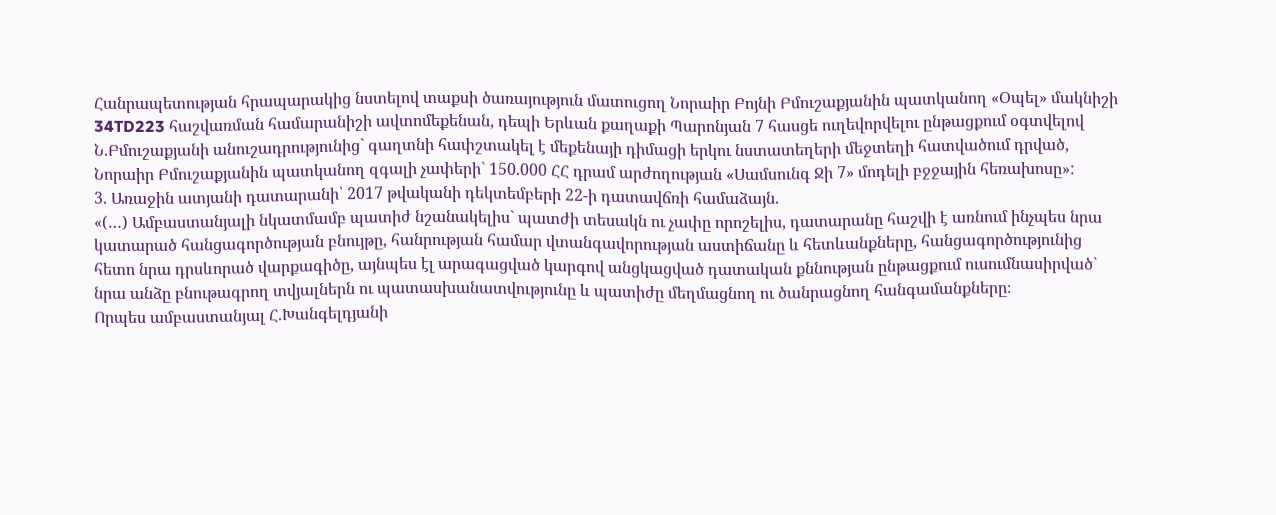Հանրապետության հրապարակից նստելով տաքսի ծառայություն մատուցող Նորաիր Բոյնի Բմուշաքյանին պատկանող «Օպել» մակնիշի 34TD223 հաշվառման համարանիշի ավտոմեքենան, դեպի Երևան քաղաքի Պարոնյան 7 հասցե ուղեվորվելու ընթացքում օգտվելով Ն.Բմուշաքյանի անուշադրությունից` գաղտնի հափշտակել է մեքենայի դիմացի երկու նստատեղերի մեջտեղի հատվածում դրված, Նորաիր Բմուշաքյանին պատկանող զգալի չափերի` 150.000 ՀՀ դրամ արժողության «Սամսունգ Ջի 7» մոդելի բջջային հեռախոսը»:
3. Առաջին ատյանի դատարանի՝ 2017 թվականի դեկտեմբերի 22-ի դատավճռի համաձայն.
«(…) Ամբաստանյալի նկատմամբ պատիժ նշանակելիս` պատժի տեսակն ու չափը որոշելիս, դատարանը հաշվի է առնում ինչպես նրա կատարած հանցագործության բնույթը, հանրության համար վտանգավորության աստիճանը և հետևանքները, հանցագործությունից հետո նրա դրսևորած վարքագիծը, այնպես էլ արագացված կարգով անցկացված դատական քննության ընթացքում ուսումնասիրված` նրա անձը բնութագրող տվյալներն ու պատասխանատվությունը և պատիժը մեղմացնող ու ծանրացնող հանգամանքները։
Որպես ամբաստանյալ Հ.Խանգելդյանի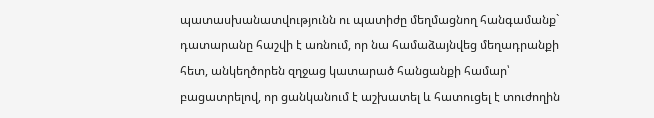պատասխանատվությունն ու պատիժը մեղմացնող հանգամանք` դատարանը հաշվի է առնում, որ նա համաձայնվեց մեղադրանքի հետ, անկեղծորեն զղջաց կատարած հանցանքի համար՝ բացատրելով, որ ցանկանում է աշխատել և հատուցել է տուժողին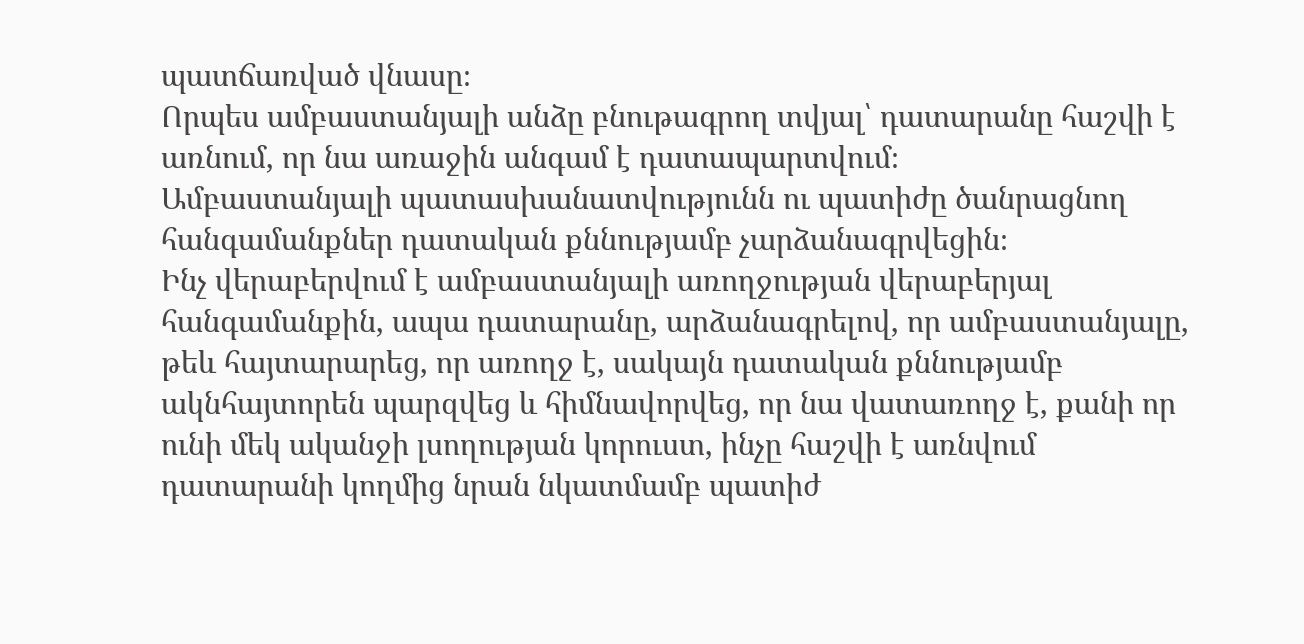պատճառված վնասը։
Որպես ամբաստանյալի անձը բնութագրող տվյալ՝ դատարանը հաշվի է առնում, որ նա առաջին անգամ է դատապարտվում։
Ամբաստանյալի պատասխանատվությունն ու պատիժը ծանրացնող հանգամանքներ դատական քննությամբ չարձանագրվեցին։
Ինչ վերաբերվում է ամբաստանյալի առողջության վերաբերյալ հանգամանքին, ապա դատարանը, արձանագրելով, որ ամբաստանյալը, թեև հայտարարեց, որ առողջ է, սակայն դատական քննությամբ ակնհայտորեն պարզվեց և հիմնավորվեց, որ նա վատառողջ է, քանի որ ունի մեկ ականջի լսողության կորուստ, ինչը հաշվի է առնվում դատարանի կողմից նրան նկատմամբ պատիժ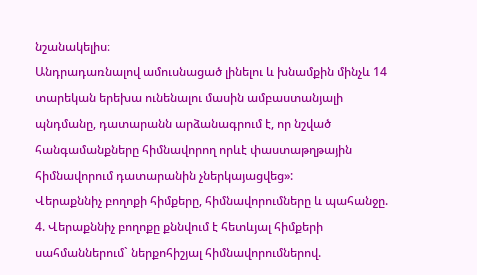նշանակելիս։
Անդրադառնալով ամուսնացած լինելու և խնամքին մինչև 14 տարեկան երեխա ունենալու մասին ամբաստանյալի պնդմանը, դատարանն արձանագրում է, որ նշված հանգամանքները հիմնավորող որևէ փաստաթղթային հիմնավորում դատարանին չներկայացվեց»:
Վերաքննիչ բողոքի հիմքերը, հիմնավորումները և պահանջը.
4. Վերաքննիչ բողոքը քննվում է հետևյալ հիմքերի սահմաններում` ներքոհիշյալ հիմնավորումներով.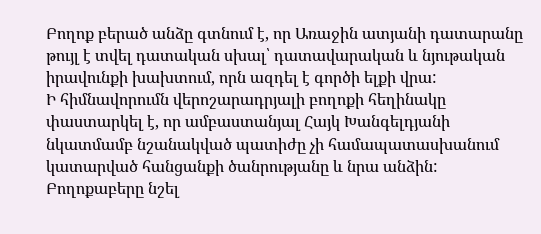Բողոք բերած անձը գտնում է, որ Առաջին ատյանի դատարանը թույլ է տվել դատական սխալ՝ դատավարական և նյութական իրավունքի խախտում, որն ազդել է գործի ելքի վրա:
Ի հիմնավորումն վերոշարադրյալի բողոքի հեղինակը փաստարկել է, որ ամբաստանյալ Հայկ Խանգելդյանի նկատմամբ նշանակված պատիժը չի համապատասխանում կատարված հանցանքի ծանրությանը և նրա անձին:
Բողոքաբերը նշել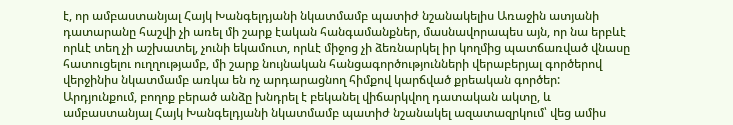է, որ ամբաստանյալ Հայկ Խանգելդյանի նկատմամբ պատիժ նշանակելիս Առաջին ատյանի դատարանը հաշվի չի առել մի շարք էական հանգամանքներ, մասնավորապես այն, որ նա երբևէ որևէ տեղ չի աշխատել, չունի եկամուտ, որևէ միջոց չի ձեռնարկել իր կողմից պատճառված վնասը հատուցելու ուղղությամբ, մի շարք նույնական հանցագործությունների վերաբերյալ գործերով վերջինիս նկատմամբ առկա են ոչ արդարացնող հիմքով կարճված քրեական գործեր:
Արդյունքում, բողոք բերած անձը խնդրել է բեկանել վիճարկվող դատական ակտը, և ամբաստանյալ Հայկ Խանգելդյանի նկատմամբ պատիժ նշանակել ազատազրկում՝ վեց ամիս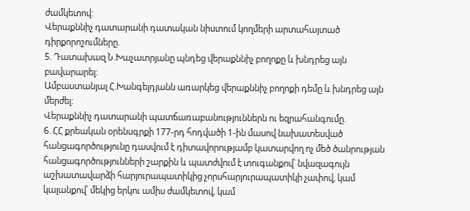ժամկետով:
Վերաքննիչ դատարանի դատական նիստում կողմերի արտահայտած դիրքորոշումները.
5. Դատախազ Ն.Խաչատրյանը պնդեց վերաքննիչ բողոքը և խնդրեց այն բավարարել:
Ամբաստանյալ Հ.Խանգելդյանն առարկեց վերաքննիչ բողոքի դեմը և խնդրեց այն մերժել:
Վերաքննիչ դատարանի պատճառաբանություններն ու եզրահանգումը.
6. ՀՀ քրեական օրենսգրքի 177-րդ հոդվածի 1-ին մասով նախատեսված հանցագործությունը դասվում է դիտավորությամբ կատարվող ոչ մեծ ծանրության հանցագործությունների շարքին և պատժվում է տուգանքով՝ նվազագույն աշխատավարձի հարյուրապատիկից չորսհարյուրապատիկի չափով, կամ կալանքով՝ մեկից երկու ամիս ժամկետով, կամ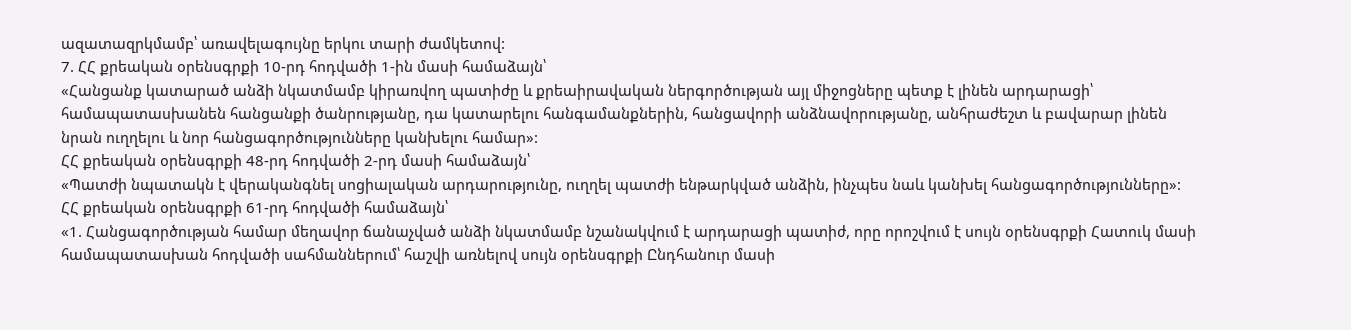ազատազրկմամբ՝ առավելագույնը երկու տարի ժամկետով:
7. ՀՀ քրեական օրենսգրքի 10-րդ հոդվածի 1-ին մասի համաձայն՝
«Հանցանք կատարած անձի նկատմամբ կիրառվող պատիժը և քրեաիրավական ներգործության այլ միջոցները պետք է լինեն արդարացի՝ համապատասխանեն հանցանքի ծանրությանը, դա կատարելու հանգամանքներին, հանցավորի անձնավորությանը, անհրաժեշտ և բավարար լինեն նրան ուղղելու և նոր հանցագործությունները կանխելու համար»:
ՀՀ քրեական օրենսգրքի 48-րդ հոդվածի 2-րդ մասի համաձայն՝
«Պատժի նպատակն է վերականգնել սոցիալական արդարությունը, ուղղել պատժի ենթարկված անձին, ինչպես նաև կանխել հանցագործությունները»:
ՀՀ քրեական օրենսգրքի 61-րդ հոդվածի համաձայն՝
«1. Հանցագործության համար մեղավոր ճանաչված անձի նկատմամբ նշանակվում է արդարացի պատիժ, որը որոշվում է սույն օրենսգրքի Հատուկ մասի համապատասխան հոդվածի սահմաններում՝ հաշվի առնելով սույն օրենսգրքի Ընդհանուր մասի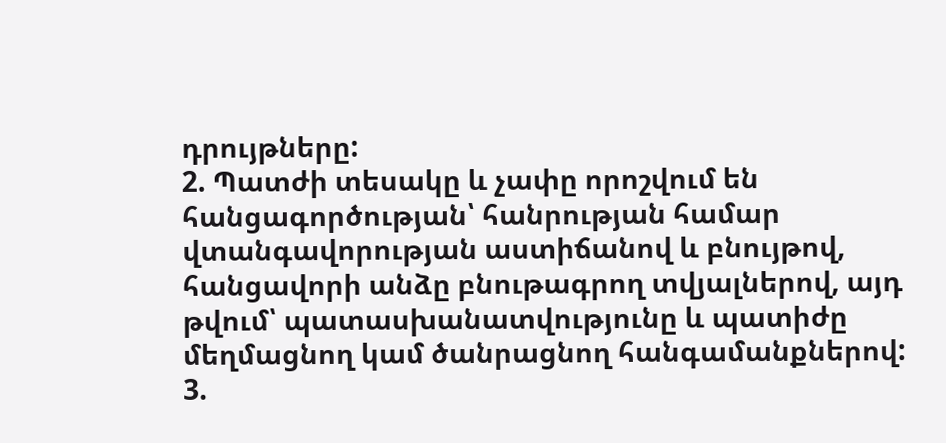դրույթները:
2. Պատժի տեսակը և չափը որոշվում են հանցագործության՝ հանրության համար վտանգավորության աստիճանով և բնույթով, հանցավորի անձը բնութագրող տվյալներով, այդ թվում՝ պատասխանատվությունը և պատիժը մեղմացնող կամ ծանրացնող հանգամանքներով:
3.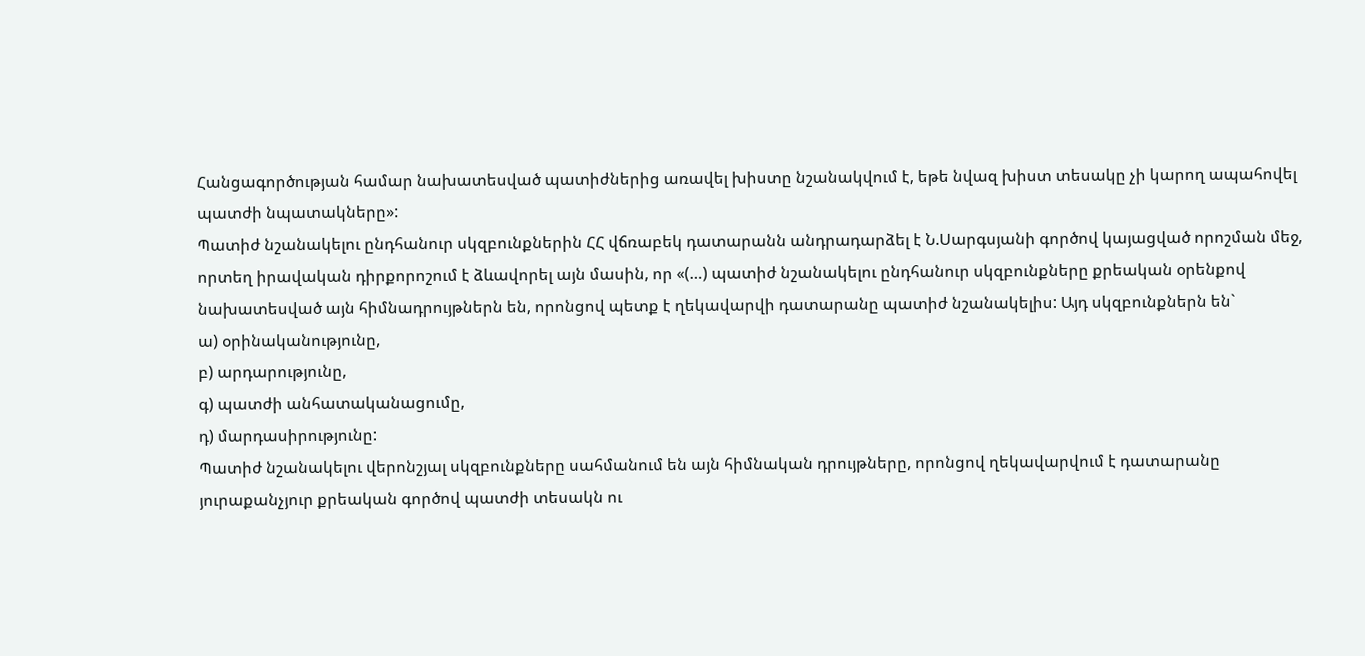Հանցագործության համար նախատեսված պատիժներից առավել խիստը նշանակվում է, եթե նվազ խիստ տեսակը չի կարող ապահովել պատժի նպատակները»:
Պատիժ նշանակելու ընդհանուր սկզբունքներին ՀՀ վճռաբեկ դատարանն անդրադարձել է Ն.Սարգսյանի գործով կայացված որոշման մեջ, որտեղ իրավական դիրքորոշում է ձևավորել այն մասին, որ «(…) պատիժ նշանակելու ընդհանուր սկզբունքները քրեական օրենքով նախատեսված այն հիմնադրույթներն են, որոնցով պետք է ղեկավարվի դատարանը պատիժ նշանակելիս: Այդ սկզբունքներն են`
ա) օրինականությունը,
բ) արդարությունը,
գ) պատժի անհատականացումը,
դ) մարդասիրությունը:
Պատիժ նշանակելու վերոնշյալ սկզբունքները սահմանում են այն հիմնական դրույթները, որոնցով ղեկավարվում է դատարանը յուրաքանչյուր քրեական գործով պատժի տեսակն ու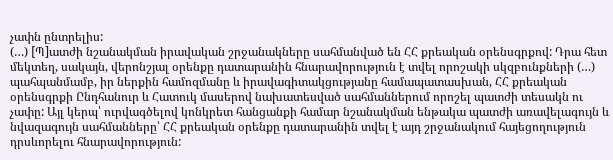չափն ընտրելիս:
(…) [Պ]ատժի նշանակման իրավական շրջանակները սահմանված են ՀՀ քրեական օրենսգրքով: Դրա հետ մեկտեղ, սակայն, վերոնշյալ օրենքը դատարանին հնարավորություն է տվել որոշակի սկզբունքների (…) պահպանմամբ, իր ներքին համոզմանը և իրավագիտակցությանը համապատասխան, ՀՀ քրեական օրենսգրքի Ընդհանուր և Հատուկ մասերով նախատեսված սահմաններում որոշել պատժի տեսակն ու չափը: Այլ կերպ՝ ուրվագծելով կոնկրետ հանցանքի համար նշանակման ենթակա պատժի առավելագույն և նվազագույն սահմանները՝ ՀՀ քրեական օրենքը դատարանին տվել է այդ շրջանակում հայեցողություն դրսևորելու հնարավորություն: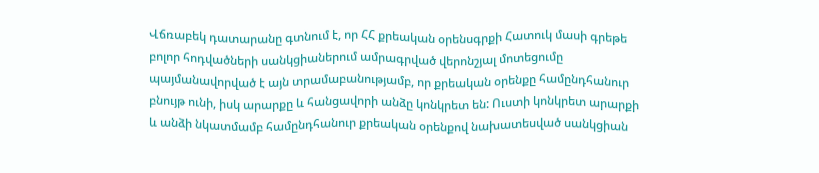Վճռաբեկ դատարանը գտնում է, որ ՀՀ քրեական օրենսգրքի Հատուկ մասի գրեթե բոլոր հոդվածների սանկցիաներում ամրագրված վերոնշյալ մոտեցումը պայմանավորված է այն տրամաբանությամբ, որ քրեական օրենքը համընդհանուր բնույթ ունի, իսկ արարքը և հանցավորի անձը կոնկրետ են: Ուստի կոնկրետ արարքի և անձի նկատմամբ համընդհանուր քրեական օրենքով նախատեսված սանկցիան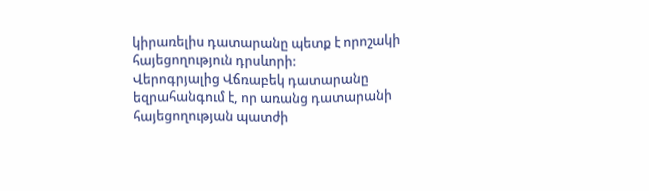կիրառելիս դատարանը պետք է որոշակի հայեցողություն դրսևորի:
Վերոգրյալից Վճռաբեկ դատարանը եզրահանգում է, որ առանց դատարանի հայեցողության պատժի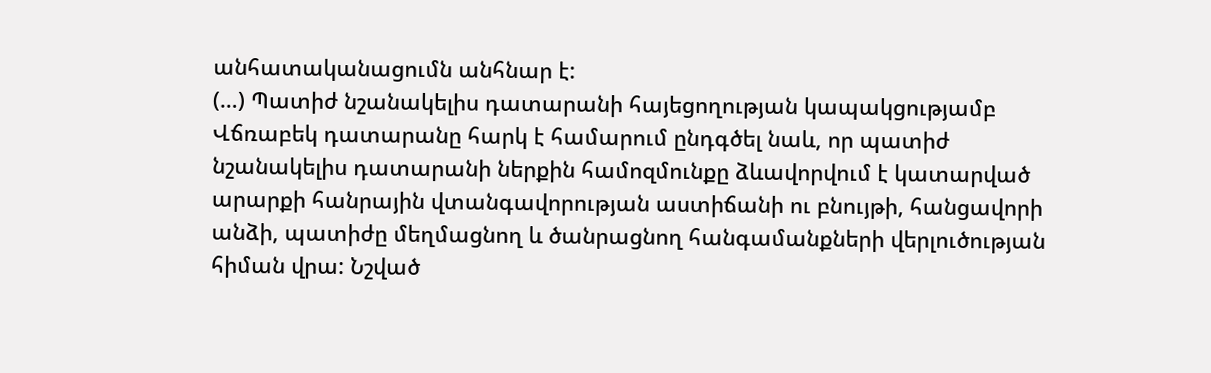անհատականացումն անհնար է:
(…) Պատիժ նշանակելիս դատարանի հայեցողության կապակցությամբ Վճռաբեկ դատարանը հարկ է համարում ընդգծել նաև, որ պատիժ նշանակելիս դատարանի ներքին համոզմունքը ձևավորվում է կատարված արարքի հանրային վտանգավորության աստիճանի ու բնույթի, հանցավորի անձի, պատիժը մեղմացնող և ծանրացնող հանգամանքների վերլուծության հիման վրա: Նշված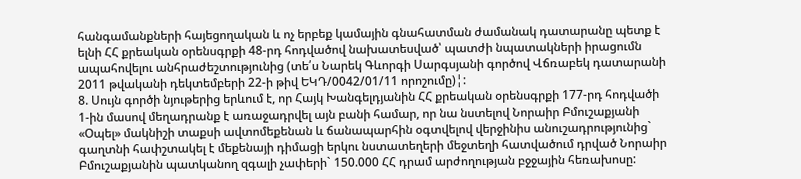հանգամանքների հայեցողական և ոչ երբեք կամային գնահատման ժամանակ դատարանը պետք է ելնի ՀՀ քրեական օրենսգրքի 48-րդ հոդվածով նախատեսված՝ պատժի նպատակների իրացումն ապահովելու անհրաժեշտությունից (տե՛ս Նարեկ Գևորգի Սարգսյանի գործով Վճռաբեկ դատարանի 2011 թվականի դեկտեմբերի 22-ի թիվ ԵԿԴ/0042/01/11 որոշումը)¦:
8. Սույն գործի նյութերից երևում է, որ Հայկ Խանգելդյանին ՀՀ քրեական օրենսգրքի 177-րդ հոդվածի 1-ին մասով մեղադրանք է առաջադրվել այն բանի համար, որ նա նստելով Նորաիր Բմուշաքյանի «Օպել» մակնիշի տաքսի ավտոմեքենան և ճանապարհին օգտվելով վերջինիս անուշադրությունից` գաղտնի հափշտակել է մեքենայի դիմացի երկու նստատեղերի մեջտեղի հատվածում դրված Նորաիր Բմուշաքյանին պատկանող զգալի չափերի` 150.000 ՀՀ դրամ արժողության բջջային հեռախոսը: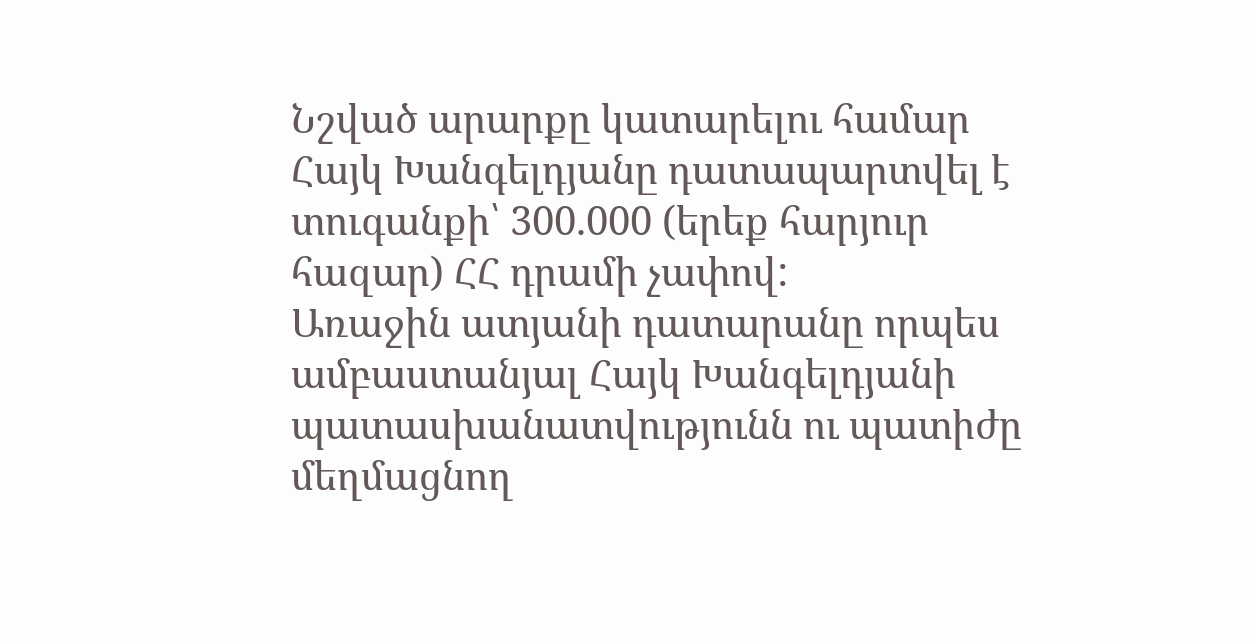Նշված արարքը կատարելու համար Հայկ Խանգելդյանը դատապարտվել է տուգանքի՝ 300.000 (երեք հարյուր հազար) ՀՀ դրամի չափով:
Առաջին ատյանի դատարանը որպես ամբաստանյալ Հայկ Խանգելդյանի պատասխանատվությունն ու պատիժը մեղմացնող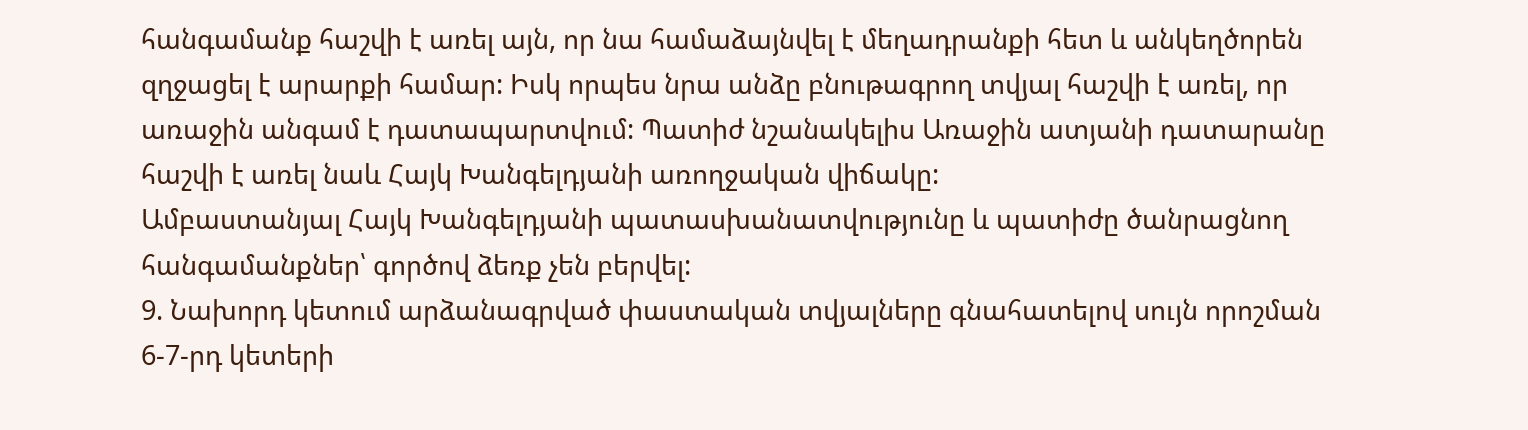հանգամանք հաշվի է առել այն, որ նա համաձայնվել է մեղադրանքի հետ և անկեղծորեն զղջացել է արարքի համար: Իսկ որպես նրա անձը բնութագրող տվյալ հաշվի է առել, որ առաջին անգամ է դատապարտվում: Պատիժ նշանակելիս Առաջին ատյանի դատարանը հաշվի է առել նաև Հայկ Խանգելդյանի առողջական վիճակը:
Ամբաստանյալ Հայկ Խանգելդյանի պատասխանատվությունը և պատիժը ծանրացնող հանգամանքներ՝ գործով ձեռք չեն բերվել:
9. Նախորդ կետում արձանագրված փաստական տվյալները գնահատելով սույն որոշման 6-7-րդ կետերի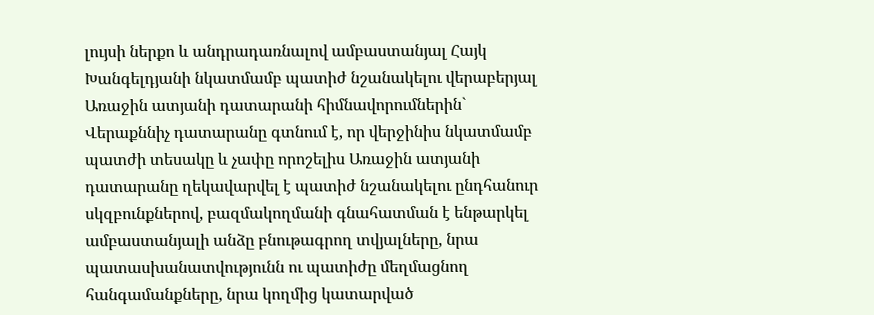լույսի ներքո և անդրադառնալով ամբաստանյալ Հայկ Խանգելդյանի նկատմամբ պատիժ նշանակելու վերաբերյալ Առաջին ատյանի դատարանի հիմնավորումներին` Վերաքննիչ դատարանը գտնում է, որ վերջինիս նկատմամբ պատժի տեսակը և չափը որոշելիս Առաջին ատյանի դատարանը ղեկավարվել է պատիժ նշանակելու ընդհանուր սկզբունքներով, բազմակողմանի գնահատման է ենթարկել ամբաստանյալի անձը բնութագրող տվյալները, նրա պատասխանատվությունն ու պատիժը մեղմացնող հանգամանքները, նրա կողմից կատարված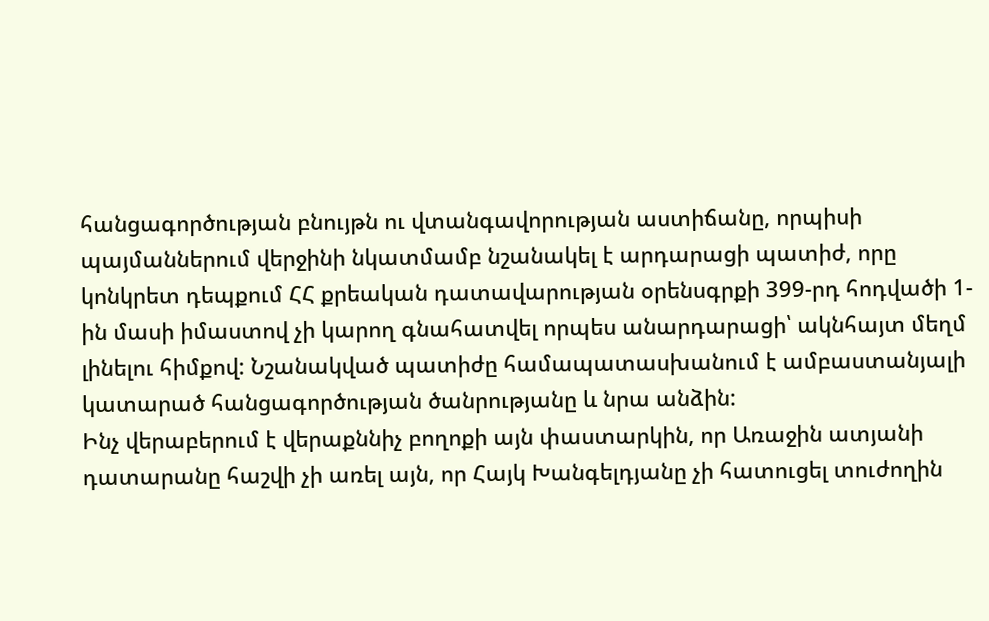հանցագործության բնույթն ու վտանգավորության աստիճանը, որպիսի պայմաններում վերջինի նկատմամբ նշանակել է արդարացի պատիժ, որը կոնկրետ դեպքում ՀՀ քրեական դատավարության օրենսգրքի 399-րդ հոդվածի 1-ին մասի իմաստով չի կարող գնահատվել որպես անարդարացի՝ ակնհայտ մեղմ լինելու հիմքով: Նշանակված պատիժը համապատասխանում է ամբաստանյալի կատարած հանցագործության ծանրությանը և նրա անձին:
Ինչ վերաբերում է վերաքննիչ բողոքի այն փաստարկին, որ Առաջին ատյանի դատարանը հաշվի չի առել այն, որ Հայկ Խանգելդյանը չի հատուցել տուժողին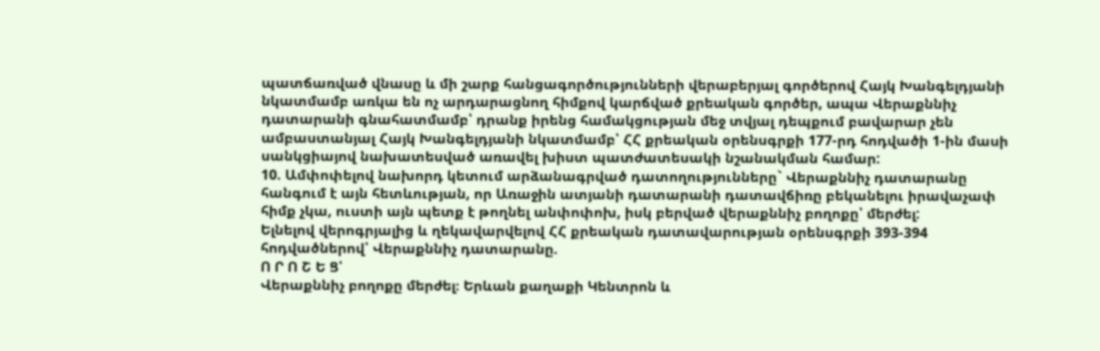պատճառված վնասը և մի շարք հանցագործությունների վերաբերյալ գործերով Հայկ Խանգելդյանի նկատմամբ առկա են ոչ արդարացնող հիմքով կարճված քրեական գործեր, ապա Վերաքննիչ դատարանի գնահատմամբ՝ դրանք իրենց համակցության մեջ տվյալ դեպքում բավարար չեն ամբաստանյալ Հայկ Խանգելդյանի նկատմամբ՝ ՀՀ քրեական օրենսգրքի 177-րդ հոդվածի 1-ին մասի սանկցիայով նախատեսված առավել խիստ պատժատեսակի նշանակման համար:
10. Ամփոփելով նախորդ կետում արձանագրված դատողությունները` Վերաքննիչ դատարանը հանգում է այն հետևության, որ Առաջին ատյանի դատարանի դատավճիռը բեկանելու իրավաչափ հիմք չկա, ուստի այն պետք է թողնել անփոփոխ, իսկ բերված վերաքննիչ բողոքը՝ մերժել:
Ելնելով վերոգրյալից և ղեկավարվելով ՀՀ քրեական դատավարության օրենսգրքի 393-394 հոդվածներով՝ Վերաքննիչ դատարանը.
Ո Ր Ո Շ Ե Ց՝
Վերաքննիչ բողոքը մերժել։ Երևան քաղաքի Կենտրոն և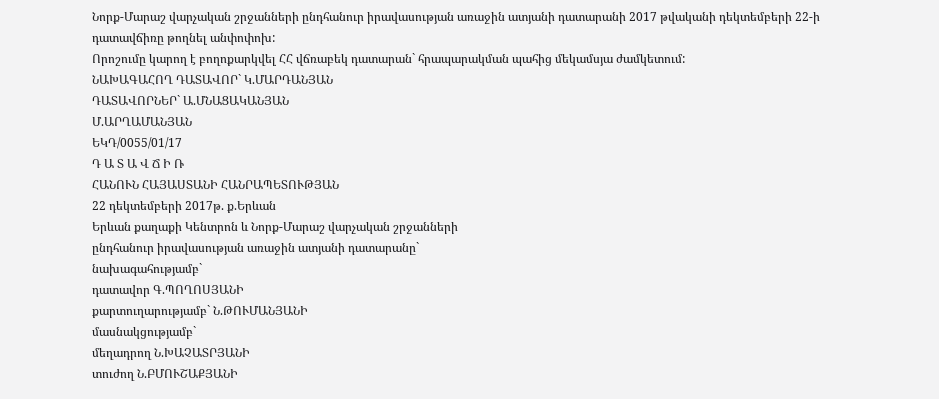Նորք-Մարաշ վարչական շրջանների ընդհանուր իրավասության առաջին ատյանի դատարանի 2017 թվականի դեկտեմբերի 22-ի դատավճիռը թողնել անփոփոխ:
Որոշումը կարող է բողոքարկվել ՀՀ վճռաբեկ դատարան` հրապարակման պահից մեկամսյա ժամկետում:
ՆԱԽԱԳԱՀՈՂ ԴԱՏԱՎՈՐ` Կ.ՄԱՐԴԱՆՅԱՆ
ԴԱՏԱՎՈՐՆԵՐ` Ա.ՄՆԱՑԱԿԱՆՅԱՆ
Մ.ԱՐՂԱՄԱՆՅԱՆ
ԵԿԴ/0055/01/17
Դ Ա Տ Ա Վ Ճ Ի Ռ
ՀԱՆՈՒՆ ՀԱՅԱՍՏԱՆԻ ՀԱՆՐԱՊԵՏՈՒԹՅԱՆ
22 դեկտեմբերի 2017թ. ք.Երևան
Երևան քաղաքի Կենտրոն և Նորք-Մարաշ վարչական շրջանների
ընդհանուր իրավասության առաջին ատյանի դատարանը`
նախագահությամբ`
դատավոր Գ.ՊՈՂՈՍՅԱՆԻ
քարտուղարությամբ` Ն.ԹՈՒՄԱՆՅԱՆԻ
մասնակցությամբ`
մեղադրող Ն.ԽԱՉԱՏՐՅԱՆԻ
տուժող Ն.ԲՄՈՒՇԱՔՅԱՆԻ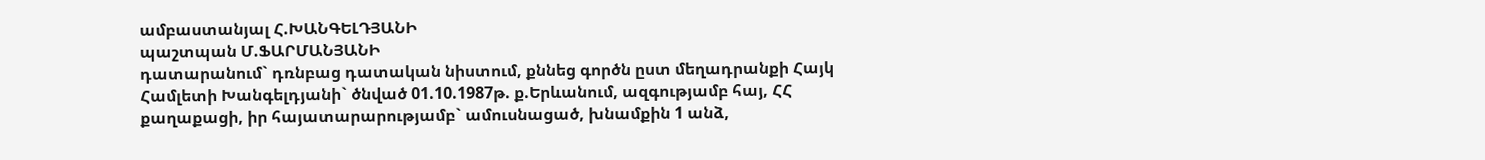ամբաստանյալ Հ.ԽԱՆԳԵԼԴՅԱՆԻ
պաշտպան Մ.ՖԱՐՄԱՆՅԱՆԻ
դատարանում` դռնբաց դատական նիստում, քննեց գործն ըստ մեղադրանքի Հայկ Համլետի Խանգելդյանի` ծնված 01.10.1987թ. ք.Երևանում, ազգությամբ հայ, ՀՀ քաղաքացի, իր հայատարարությամբ` ամուսնացած, խնամքին 1 անձ,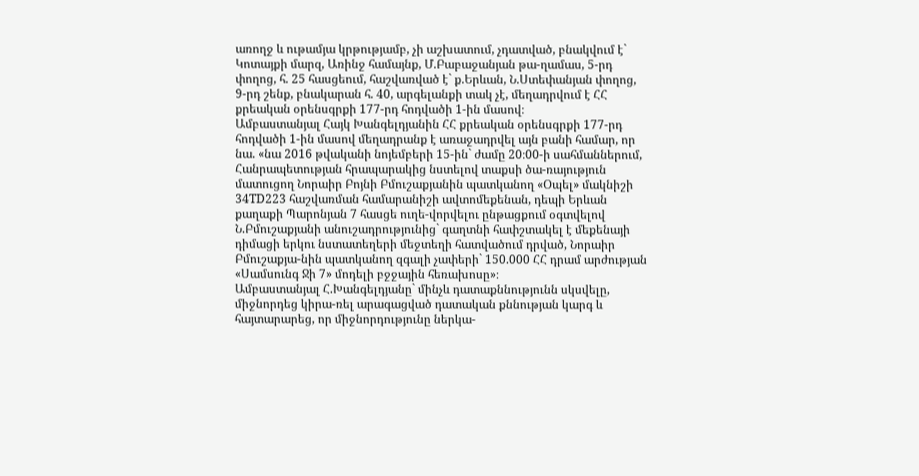առողջ և ութամյա կրթությամբ, չի աշխատում, չդատված, բնակվում է` Կոտայքի մարզ, Առինջ համայնք, Մ.Բաբաջանյան թա-ղամաս, 5-րդ փողոց, հ. 25 հասցեում, հաշվառված է` ք.Երևան, Ն.Ստեփանյան փողոց, 9-րդ շենք, բնակարան հ. 40, արգելանքի տակ չէ, մեղադրվում է ՀՀ քրեական օրենսգրքի 177-րդ հոդվածի 1-ին մասով։
Ամբաստանյալ Հայկ Խանգելդյանին ՀՀ քրեական օրենսգրքի 177-րդ հոդվածի 1-ին մասով մեղադրանք է առաջադրվել այն բանի համար, որ նա. «նա 2016 թվականի նոյեմբերի 15-ին` ժամը 20։00-ի սահմաններում, Հանրապետության հրապարակից նստելով տաքսի ծա-ռայություն մատուցող Նորաիր Բոյնի Բմուշաքյանին պատկանող «Օպել» մակնիշի 34TD223 հաշվառման համարանիշի ավտոմեքենան, դեպի Երևան քաղաքի Պարոնյան 7 հասցե ուղե-վորվելու ընթացքում օգտվելով Ն.Բմուշաքյանի անուշադրությունից` գաղտնի հափշտակել է մեքենայի դիմացի երկու նստատեղերի մեջտեղի հատվածում դրված, Նորաիր Բմուշաքյա-նին պատկանող զգալի չափերի` 150.000 ՀՀ դրամ արժության «Սամսունգ Ջի 7» մոդելի բջջային հեռախոսը»։
Ամբաստանյալ Հ.Խանգելդյանը` մինչև դատաքննությունն սկսվելը, միջնորդեց կիրա-ռել արագացված դատական քննության կարգ և հայտարարեց, որ միջնորդությունը ներկա-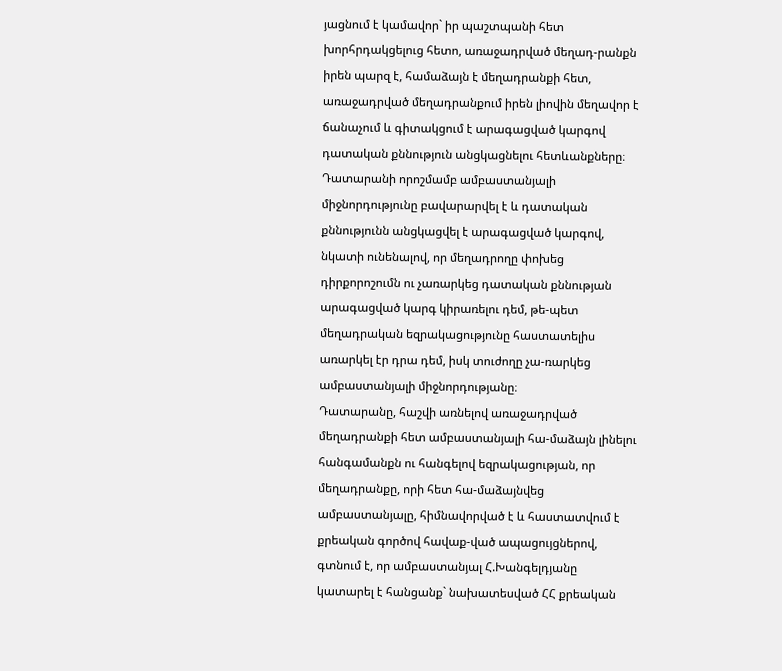յացնում է կամավոր` իր պաշտպանի հետ խորհրդակցելուց հետո, առաջադրված մեղադ-րանքն իրեն պարզ է, համաձայն է մեղադրանքի հետ, առաջադրված մեղադրանքում իրեն լիովին մեղավոր է ճանաչում և գիտակցում է արագացված կարգով դատական քննություն անցկացնելու հետևանքները։
Դատարանի որոշմամբ ամբաստանյալի միջնորդությունը բավարարվել է և դատական քննությունն անցկացվել է արագացված կարգով, նկատի ունենալով, որ մեղադրողը փոխեց դիրքորոշումն ու չառարկեց դատական քննության արագացված կարգ կիրառելու դեմ, թե-պետ մեղադրական եզրակացությունը հաստատելիս առարկել էր դրա դեմ, իսկ տուժողը չա-ռարկեց ամբաստանյալի միջնորդությանը։
Դատարանը, հաշվի առնելով առաջադրված մեղադրանքի հետ ամբաստանյալի հա-մաձայն լինելու հանգամանքն ու հանգելով եզրակացության, որ մեղադրանքը, որի հետ հա-մաձայնվեց ամբաստանյալը, հիմնավորված է և հաստատվում է քրեական գործով հավաք-ված ապացույցներով, գտնում է, որ ամբաստանյալ Հ.Խանգելդյանը կատարել է հանցանք` նախատեսված ՀՀ քրեական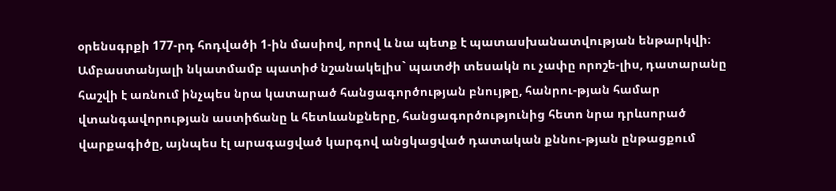օրենսգրքի 177-րդ հոդվածի 1-ին մասիով, որով և նա պետք է պատասխանատվության ենթարկվի։
Ամբաստանյալի նկատմամբ պատիժ նշանակելիս` պատժի տեսակն ու չափը որոշե-լիս, դատարանը հաշվի է առնում ինչպես նրա կատարած հանցագործության բնույթը, հանրու-թյան համար վտանգավորության աստիճանը և հետևանքները, հանցագործությունից հետո նրա դրևսորած վարքագիծը, այնպես էլ արագացված կարգով անցկացված դատական քննու-թյան ընթացքում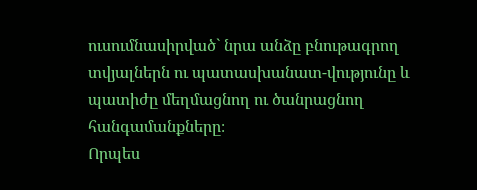ուսումնասիրված` նրա անձը բնութագրող տվյալներն ու պատասխանատ-վությունը և պատիժը մեղմացնող ու ծանրացնող հանգամանքները։
Որպես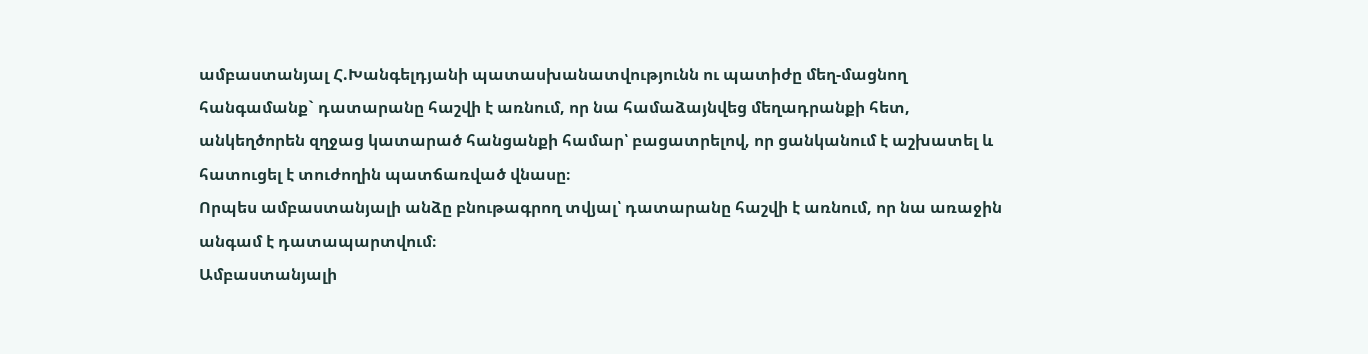ամբաստանյալ Հ.Խանգելդյանի պատասխանատվությունն ու պատիժը մեղ-մացնող հանգամանք` դատարանը հաշվի է առնում, որ նա համաձայնվեց մեղադրանքի հետ, անկեղծորեն զղջաց կատարած հանցանքի համար՝ բացատրելով, որ ցանկանում է աշխատել և հատուցել է տուժողին պատճառված վնասը։
Որպես ամբաստանյալի անձը բնութագրող տվյալ՝ դատարանը հաշվի է առնում, որ նա առաջին անգամ է դատապարտվում։
Ամբաստանյալի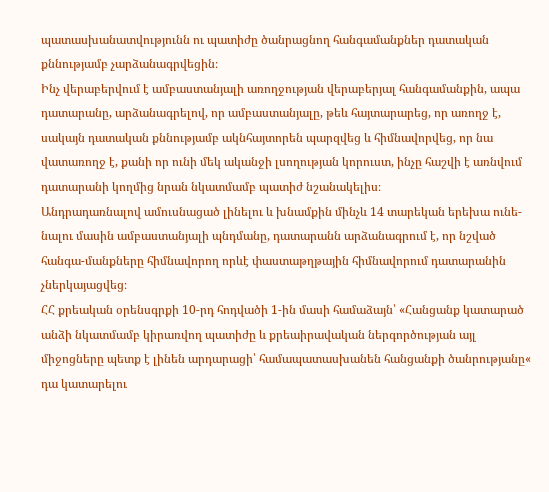պատասխանատվությունն ու պատիժը ծանրացնող հանգամանքներ դատական քննությամբ չարձանագրվեցին։
Ինչ վերաբերվում է ամբաստանյալի առողջության վերաբերյալ հանգամանքին, ապա դատարանը, արձանագրելով, որ ամբաստանյալը, թեև հայտարարեց, որ առողջ է, սակայն դատական քննությամբ ակնհայտորեն պարզվեց և հիմնավորվեց, որ նա վատառողջ է, քանի որ ունի մեկ ականջի լսողության կորուստ, ինչը հաշվի է առնվում դատարանի կողմից նրան նկատմամբ պատիժ նշանակելիս։
Անդրադառնալով ամուսնացած լինելու և խնամքին մինչև 14 տարեկան երեխա ունե-նալու մասին ամբաստանյալի պնդմանը, դատարանն արձանագրում է, որ նշված հանգա-մանքները հիմնավորող որևէ փաստաթղթային հիմնավորում դատարանին չներկայացվեց։
ՀՀ քրեական օրենսգրքի 10-րդ հոդվածի 1-ին մասի համաձայն՝ «Հանցանք կատարած անձի նկատմամբ կիրառվող պատիժը և քրեաիրավական ներգործության այլ միջոցները պետք է լինեն արդարացի՝ համապատասխանեն հանցանքի ծանրությանը« դա կատարելու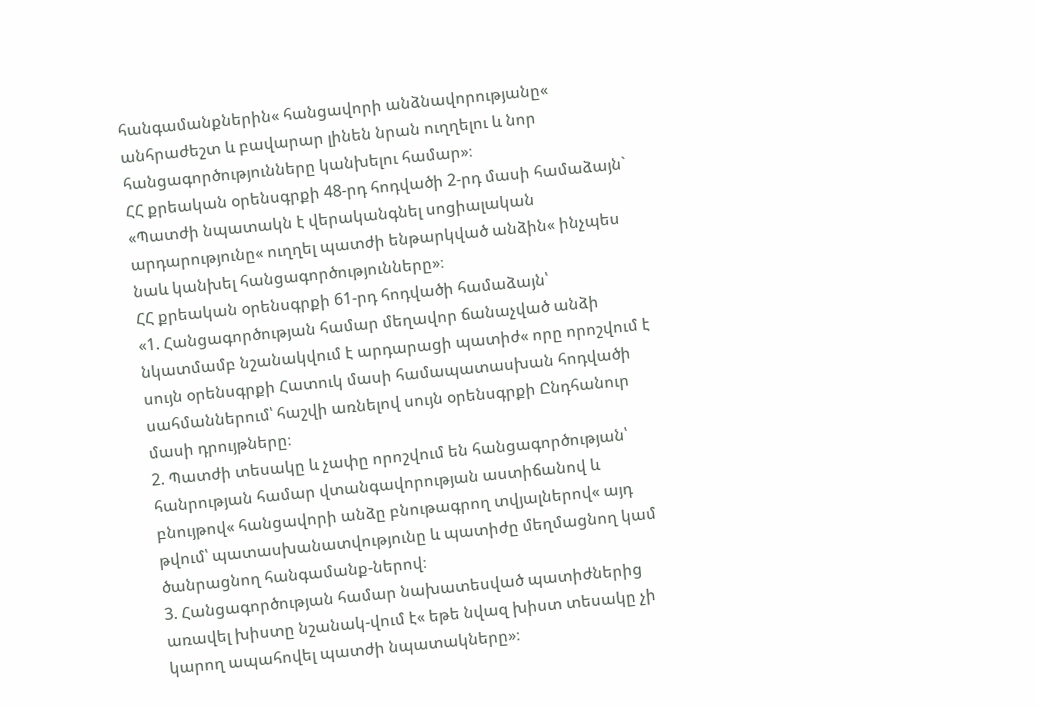հանգամանքներին« հանցավորի անձնավորությանը« անհրաժեշտ և բավարար լինեն նրան ուղղելու և նոր հանցագործությունները կանխելու համար»։
ՀՀ քրեական օրենսգրքի 48-րդ հոդվածի 2-րդ մասի համաձայն` «Պատժի նպատակն է վերականգնել սոցիալական արդարությունը« ուղղել պատժի ենթարկված անձին« ինչպես նաև կանխել հանցագործությունները»։
ՀՀ քրեական օրենսգրքի 61-րդ հոդվածի համաձայն՝
«1. Հանցագործության համար մեղավոր ճանաչված անձի նկատմամբ նշանակվում է արդարացի պատիժ« որը որոշվում է սույն օրենսգրքի Հատուկ մասի համապատասխան հոդվածի սահմաններում՝ հաշվի առնելով սույն օրենսգրքի Ընդհանուր մասի դրույթները։
2. Պատժի տեսակը և չափը որոշվում են հանցագործության՝ հանրության համար վտանգավորության աստիճանով և բնույթով« հանցավորի անձը բնութագրող տվյալներով« այդ թվում՝ պատասխանատվությունը և պատիժը մեղմացնող կամ ծանրացնող հանգամանք-ներով։
3. Հանցագործության համար նախատեսված պատիժներից առավել խիստը նշանակ-վում է« եթե նվազ խիստ տեսակը չի կարող ապահովել պատժի նպատակները»։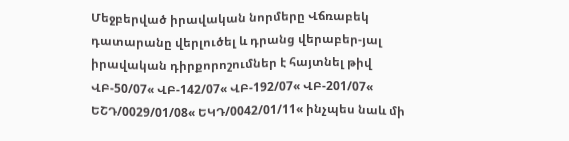Մեջբերված իրավական նորմերը Վճռաբեկ դատարանը վերլուծել և դրանց վերաբեր-յալ իրավական դիրքորոշումներ է հայտնել թիվ ՎԲ-50/07« ՎԲ-142/07« ՎԲ-192/07« ՎԲ-201/07« ԵՇԴ/0029/01/08« ԵԿԴ/0042/01/11« ինչպես նաև մի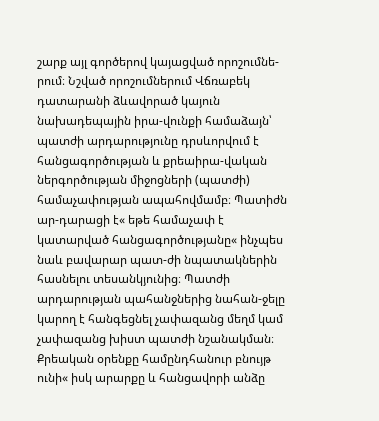շարք այլ գործերով կայացված որոշումնե-րում։ Նշված որոշումներում Վճռաբեկ դատարանի ձևավորած կայուն նախադեպային իրա-վունքի համաձայն՝ պատժի արդարությունը դրսևորվում է հանցագործության և քրեաիրա-վական ներգործության միջոցների (պատժի) համաչափության ապահովմամբ։ Պատիժն ար-դարացի է« եթե համաչափ է կատարված հանցագործությանը« ինչպես նաև բավարար պատ-ժի նպատակներին հասնելու տեսանկյունից։ Պատժի արդարության պահանջներից նահան-ջելը կարող է հանգեցնել չափազանց մեղմ կամ չափազանց խիստ պատժի նշանակման։ Քրեական օրենքը համընդհանուր բնույթ ունի« իսկ արարքը և հանցավորի անձը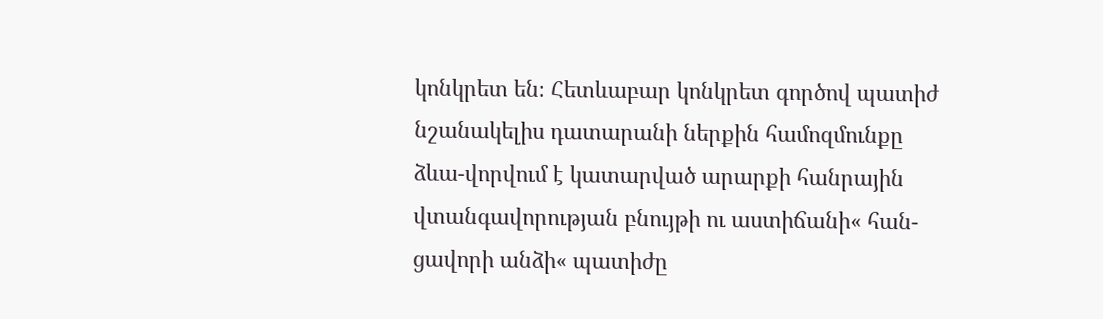կոնկրետ են։ Հետևաբար կոնկրետ գործով պատիժ նշանակելիս դատարանի ներքին համոզմունքը ձևա-վորվում է կատարված արարքի հանրային վտանգավորության բնույթի ու աստիճանի« հան-ցավորի անձի« պատիժը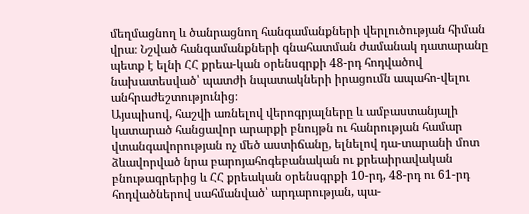մեղմացնող և ծանրացնող հանգամանքների վերլուծության հիման վրա։ Նշված հանգամանքների գնահատման ժամանակ դատարանը պետք է ելնի ՀՀ քրեա-կան օրենսգրքի 48-րդ հոդվածով նախատեսված՝ պատժի նպատակների իրացումն ապահո-վելու անհրաժեշտությունից։
Այսպիսով, հաշվի առնելով վերոգրյալները և ամբաստանյալի կատարած հանցավոր արարքի բնույթն ու հանրության համար վտանգավորության ոչ մեծ աստիճանը, ելնելով դա-տարանի մոտ ձևավորված նրա բարոյահոգեբանական ու քրեաիրավական բնութագրերից և ՀՀ քրեական օրենսգրքի 10-րդ, 48-րդ ու 61-րդ հոդվածներով սահմանված՝ արդարության, պա-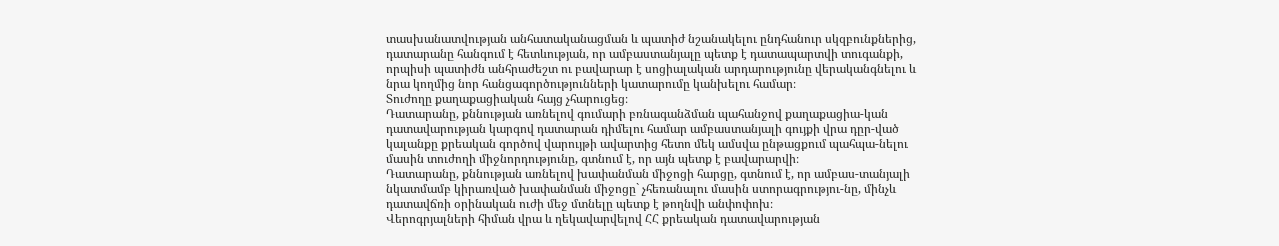տասխանատվության անհատականացման և պատիժ նշանակելու ընդհանուր սկզբունքներից, դատարանը հանգում է հետևության, որ ամբաստանյալը պետք է դատապարտվի տուգանքի, որպիսի պատիժն անհրաժեշտ ու բավարար է սոցիալական արդարությունը վերականգնելու և նրա կողմից նոր հանցագործությունների կատարումը կանխելու համար։
Տուժողը քաղաքացիական հայց չհարուցեց։
Դատարանը, քննության առնելով գումարի բռնագանձման պահանջով քաղաքացիա-կան դատավարության կարգով դատարան դիմելու համար ամբաստանյալի գույքի վրա դըր-ված կալանքը քրեական գործով վարույթի ավարտից հետո մեկ ամսվա ընթացքում պահպա-նելու մասին տուժողի միջնորդությունը, գտնում է, որ այն պետք է բավարարվի։
Դատարանը, քննության առնելով խափանման միջոցի հարցը, գտնում է, որ ամբաս-տանյալի նկատմամբ կիրառված խափանման միջոցը` չհեռանալու մասին ստորագրությու-նը, մինչև դատավճռի օրինական ուժի մեջ մտնելը պետք է թողնվի անփոփոխ։
Վերոգրյալների հիման վրա և ղեկավարվելով ՀՀ քրեական դատավարության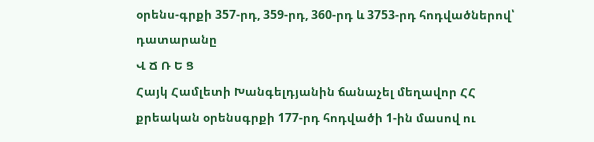օրենս-գրքի 357-րդ, 359-րդ, 360-րդ և 3753-րդ հոդվածներով՝ դատարանը
Վ Ճ Ռ Ե Ց
Հայկ Համլետի Խանգելդյանին ճանաչել մեղավոր ՀՀ քրեական օրենսգրքի 177-րդ հոդվածի 1-ին մասով ու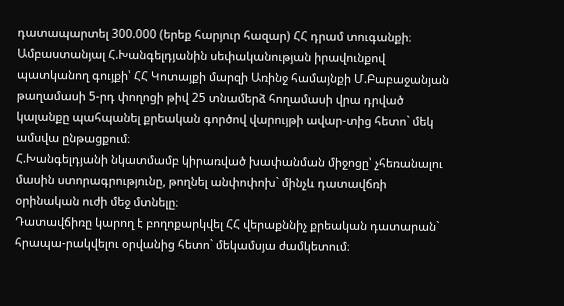դատապարտել 300.000 (երեք հարյուր հազար) ՀՀ դրամ տուգանքի։
Ամբաստանյալ Հ.Խանգելդյանին սեփականության իրավունքով պատկանող գույքի՝ ՀՀ Կոտայքի մարզի Առինջ համայնքի Մ.Բաբաջանյան թաղամասի 5-րդ փողոցի թիվ 25 տնամերձ հողամասի վրա դրված կալանքը պահպանել քրեական գործով վարույթի ավար-տից հետո` մեկ ամսվա ընթացքում։
Հ.Խանգելդյանի նկատմամբ կիրառված խափանման միջոցը՝ չհեռանալու մասին ստորագրությունը, թողնել անփոփոխ` մինչև դատավճռի օրինական ուժի մեջ մտնելը։
Դատավճիռը կարող է բողոքարկվել ՀՀ վերաքննիչ քրեական դատարան` հրապա-րակվելու օրվանից հետո` մեկամսյա ժամկետում։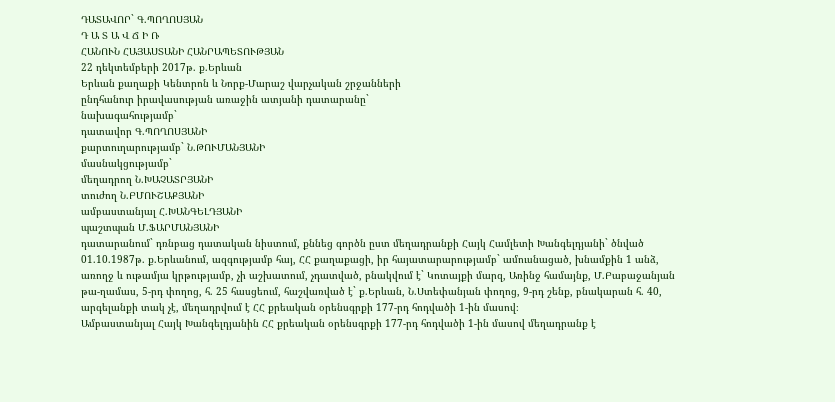ԴԱՏԱՎՈՐ` Գ.ՊՈՂՈՍՅԱՆ
Դ Ա Տ Ա Վ Ճ Ի Ռ
ՀԱՆՈՒՆ ՀԱՅԱՍՏԱՆԻ ՀԱՆՐԱՊԵՏՈՒԹՅԱՆ
22 դեկտեմբերի 2017թ. ք.Երևան
Երևան քաղաքի Կենտրոն և Նորք-Մարաշ վարչական շրջանների
ընդհանուր իրավասության առաջին ատյանի դատարանը`
նախագահությամբ`
դատավոր Գ.ՊՈՂՈՍՅԱՆԻ
քարտուղարությամբ` Ն.ԹՈՒՄԱՆՅԱՆԻ
մասնակցությամբ`
մեղադրող Ն.ԽԱՉԱՏՐՅԱՆԻ
տուժող Ն.ԲՄՈՒՇԱՔՅԱՆԻ
ամբաստանյալ Հ.ԽԱՆԳԵԼԴՅԱՆԻ
պաշտպան Մ.ՖԱՐՄԱՆՅԱՆԻ
դատարանում` դռնբաց դատական նիստում, քննեց գործն ըստ մեղադրանքի Հայկ Համլետի Խանգելդյանի` ծնված 01.10.1987թ. ք.Երևանում, ազգությամբ հայ, ՀՀ քաղաքացի, իր հայատարարությամբ` ամուսնացած, խնամքին 1 անձ, առողջ և ութամյա կրթությամբ, չի աշխատում, չդատված, բնակվում է` Կոտայքի մարզ, Առինջ համայնք, Մ.Բաբաջանյան թա-ղամաս, 5-րդ փողոց, հ. 25 հասցեում, հաշվառված է` ք.Երևան, Ն.Ստեփանյան փողոց, 9-րդ շենք, բնակարան հ. 40, արգելանքի տակ չէ, մեղադրվում է ՀՀ քրեական օրենսգրքի 177-րդ հոդվածի 1-ին մասով։
Ամբաստանյալ Հայկ Խանգելդյանին ՀՀ քրեական օրենսգրքի 177-րդ հոդվածի 1-ին մասով մեղադրանք է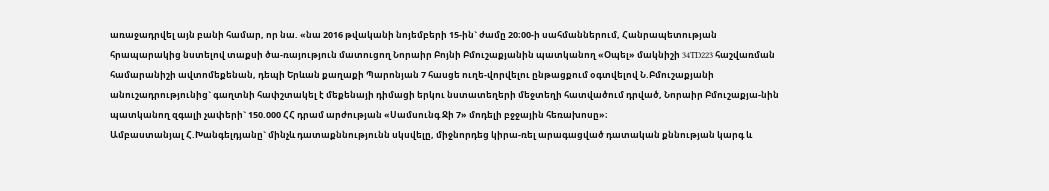առաջադրվել այն բանի համար, որ նա. «նա 2016 թվականի նոյեմբերի 15-ին` ժամը 20։00-ի սահմաններում, Հանրապետության հրապարակից նստելով տաքսի ծա-ռայություն մատուցող Նորաիր Բոյնի Բմուշաքյանին պատկանող «Օպել» մակնիշի 34TD223 հաշվառման համարանիշի ավտոմեքենան, դեպի Երևան քաղաքի Պարոնյան 7 հասցե ուղե-վորվելու ընթացքում օգտվելով Ն.Բմուշաքյանի անուշադրությունից` գաղտնի հափշտակել է մեքենայի դիմացի երկու նստատեղերի մեջտեղի հատվածում դրված, Նորաիր Բմուշաքյա-նին պատկանող զգալի չափերի` 150.000 ՀՀ դրամ արժության «Սամսունգ Ջի 7» մոդելի բջջային հեռախոսը»։
Ամբաստանյալ Հ.Խանգելդյանը` մինչև դատաքննությունն սկսվելը, միջնորդեց կիրա-ռել արագացված դատական քննության կարգ և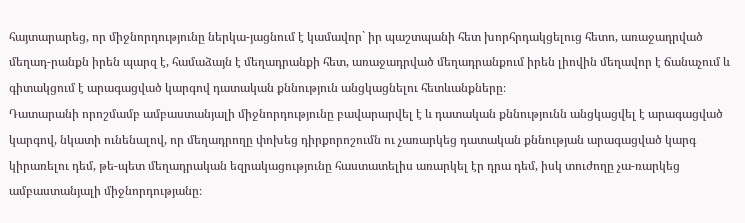հայտարարեց, որ միջնորդությունը ներկա-յացնում է կամավոր` իր պաշտպանի հետ խորհրդակցելուց հետո, առաջադրված մեղադ-րանքն իրեն պարզ է, համաձայն է մեղադրանքի հետ, առաջադրված մեղադրանքում իրեն լիովին մեղավոր է ճանաչում և գիտակցում է արագացված կարգով դատական քննություն անցկացնելու հետևանքները։
Դատարանի որոշմամբ ամբաստանյալի միջնորդությունը բավարարվել է և դատական քննությունն անցկացվել է արագացված կարգով, նկատի ունենալով, որ մեղադրողը փոխեց դիրքորոշումն ու չառարկեց դատական քննության արագացված կարգ կիրառելու դեմ, թե-պետ մեղադրական եզրակացությունը հաստատելիս առարկել էր դրա դեմ, իսկ տուժողը չա-ռարկեց ամբաստանյալի միջնորդությանը։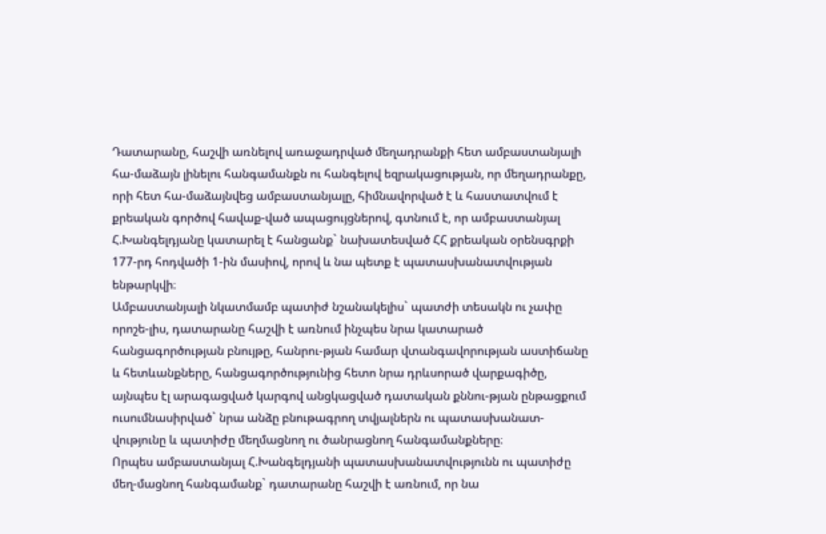Դատարանը, հաշվի առնելով առաջադրված մեղադրանքի հետ ամբաստանյալի հա-մաձայն լինելու հանգամանքն ու հանգելով եզրակացության, որ մեղադրանքը, որի հետ հա-մաձայնվեց ամբաստանյալը, հիմնավորված է և հաստատվում է քրեական գործով հավաք-ված ապացույցներով, գտնում է, որ ամբաստանյալ Հ.Խանգելդյանը կատարել է հանցանք` նախատեսված ՀՀ քրեական օրենսգրքի 177-րդ հոդվածի 1-ին մասիով, որով և նա պետք է պատասխանատվության ենթարկվի։
Ամբաստանյալի նկատմամբ պատիժ նշանակելիս` պատժի տեսակն ու չափը որոշե-լիս, դատարանը հաշվի է առնում ինչպես նրա կատարած հանցագործության բնույթը, հանրու-թյան համար վտանգավորության աստիճանը և հետևանքները, հանցագործությունից հետո նրա դրևսորած վարքագիծը, այնպես էլ արագացված կարգով անցկացված դատական քննու-թյան ընթացքում ուսումնասիրված` նրա անձը բնութագրող տվյալներն ու պատասխանատ-վությունը և պատիժը մեղմացնող ու ծանրացնող հանգամանքները։
Որպես ամբաստանյալ Հ.Խանգելդյանի պատասխանատվությունն ու պատիժը մեղ-մացնող հանգամանք` դատարանը հաշվի է առնում, որ նա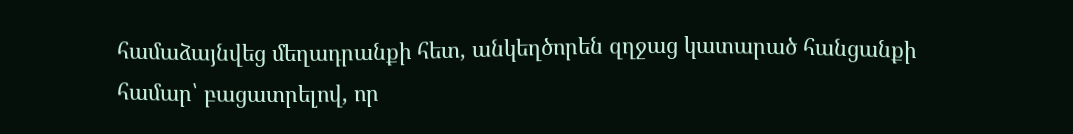համաձայնվեց մեղադրանքի հետ, անկեղծորեն զղջաց կատարած հանցանքի համար՝ բացատրելով, որ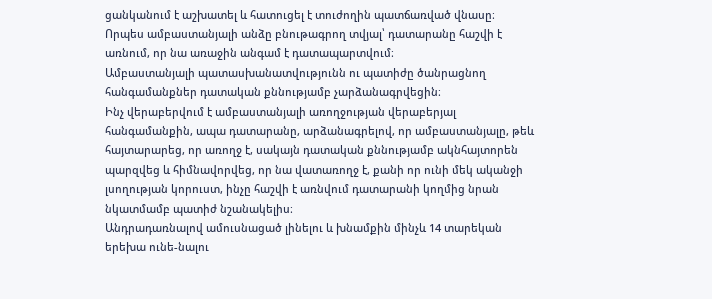ցանկանում է աշխատել և հատուցել է տուժողին պատճառված վնասը։
Որպես ամբաստանյալի անձը բնութագրող տվյալ՝ դատարանը հաշվի է առնում, որ նա առաջին անգամ է դատապարտվում։
Ամբաստանյալի պատասխանատվությունն ու պատիժը ծանրացնող հանգամանքներ դատական քննությամբ չարձանագրվեցին։
Ինչ վերաբերվում է ամբաստանյալի առողջության վերաբերյալ հանգամանքին, ապա դատարանը, արձանագրելով, որ ամբաստանյալը, թեև հայտարարեց, որ առողջ է, սակայն դատական քննությամբ ակնհայտորեն պարզվեց և հիմնավորվեց, որ նա վատառողջ է, քանի որ ունի մեկ ականջի լսողության կորուստ, ինչը հաշվի է առնվում դատարանի կողմից նրան նկատմամբ պատիժ նշանակելիս։
Անդրադառնալով ամուսնացած լինելու և խնամքին մինչև 14 տարեկան երեխա ունե-նալու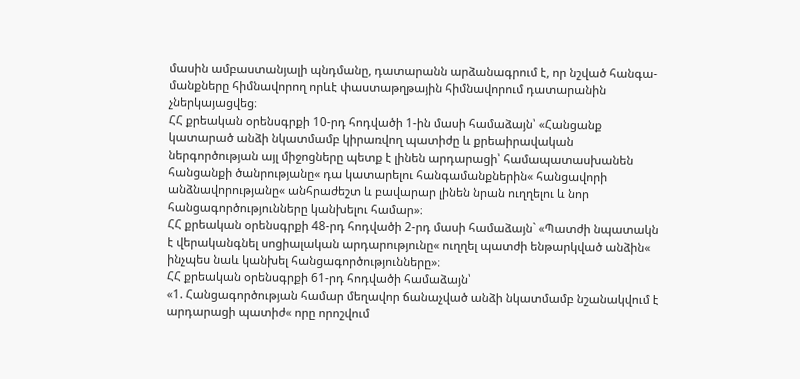մասին ամբաստանյալի պնդմանը, դատարանն արձանագրում է, որ նշված հանգա-մանքները հիմնավորող որևէ փաստաթղթային հիմնավորում դատարանին չներկայացվեց։
ՀՀ քրեական օրենսգրքի 10-րդ հոդվածի 1-ին մասի համաձայն՝ «Հանցանք կատարած անձի նկատմամբ կիրառվող պատիժը և քրեաիրավական ներգործության այլ միջոցները պետք է լինեն արդարացի՝ համապատասխանեն հանցանքի ծանրությանը« դա կատարելու հանգամանքներին« հանցավորի անձնավորությանը« անհրաժեշտ և բավարար լինեն նրան ուղղելու և նոր հանցագործությունները կանխելու համար»։
ՀՀ քրեական օրենսգրքի 48-րդ հոդվածի 2-րդ մասի համաձայն` «Պատժի նպատակն է վերականգնել սոցիալական արդարությունը« ուղղել պատժի ենթարկված անձին« ինչպես նաև կանխել հանցագործությունները»։
ՀՀ քրեական օրենսգրքի 61-րդ հոդվածի համաձայն՝
«1. Հանցագործության համար մեղավոր ճանաչված անձի նկատմամբ նշանակվում է արդարացի պատիժ« որը որոշվում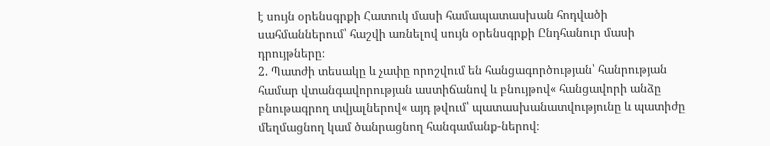է սույն օրենսգրքի Հատուկ մասի համապատասխան հոդվածի սահմաններում՝ հաշվի առնելով սույն օրենսգրքի Ընդհանուր մասի դրույթները։
2. Պատժի տեսակը և չափը որոշվում են հանցագործության՝ հանրության համար վտանգավորության աստիճանով և բնույթով« հանցավորի անձը բնութագրող տվյալներով« այդ թվում՝ պատասխանատվությունը և պատիժը մեղմացնող կամ ծանրացնող հանգամանք-ներով։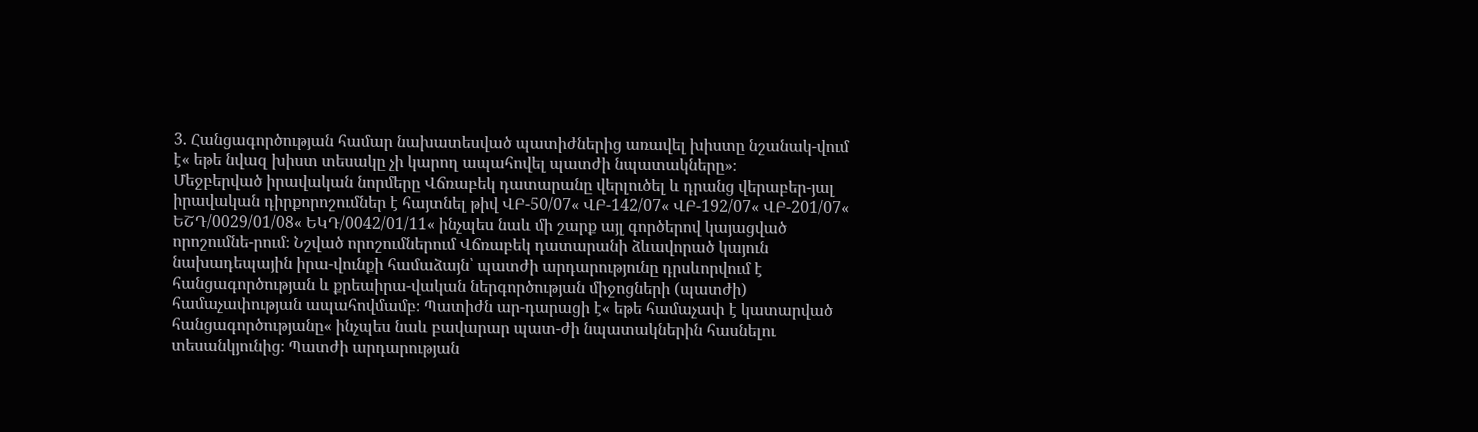3. Հանցագործության համար նախատեսված պատիժներից առավել խիստը նշանակ-վում է« եթե նվազ խիստ տեսակը չի կարող ապահովել պատժի նպատակները»։
Մեջբերված իրավական նորմերը Վճռաբեկ դատարանը վերլուծել և դրանց վերաբեր-յալ իրավական դիրքորոշումներ է հայտնել թիվ ՎԲ-50/07« ՎԲ-142/07« ՎԲ-192/07« ՎԲ-201/07« ԵՇԴ/0029/01/08« ԵԿԴ/0042/01/11« ինչպես նաև մի շարք այլ գործերով կայացված որոշումնե-րում։ Նշված որոշումներում Վճռաբեկ դատարանի ձևավորած կայուն նախադեպային իրա-վունքի համաձայն՝ պատժի արդարությունը դրսևորվում է հանցագործության և քրեաիրա-վական ներգործության միջոցների (պատժի) համաչափության ապահովմամբ։ Պատիժն ար-դարացի է« եթե համաչափ է կատարված հանցագործությանը« ինչպես նաև բավարար պատ-ժի նպատակներին հասնելու տեսանկյունից։ Պատժի արդարության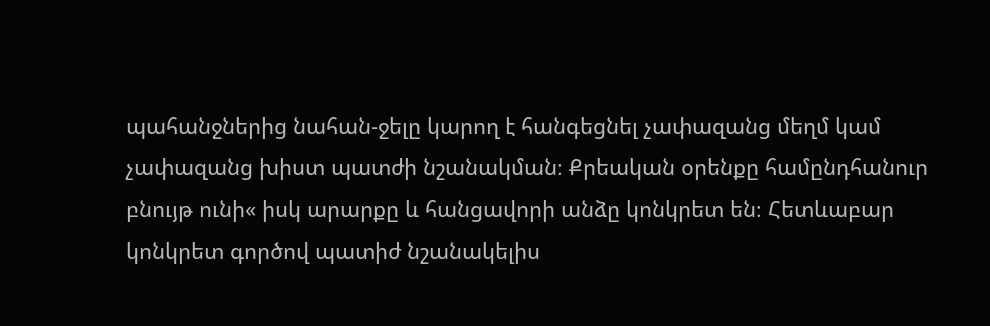պահանջներից նահան-ջելը կարող է հանգեցնել չափազանց մեղմ կամ չափազանց խիստ պատժի նշանակման։ Քրեական օրենքը համընդհանուր բնույթ ունի« իսկ արարքը և հանցավորի անձը կոնկրետ են։ Հետևաբար կոնկրետ գործով պատիժ նշանակելիս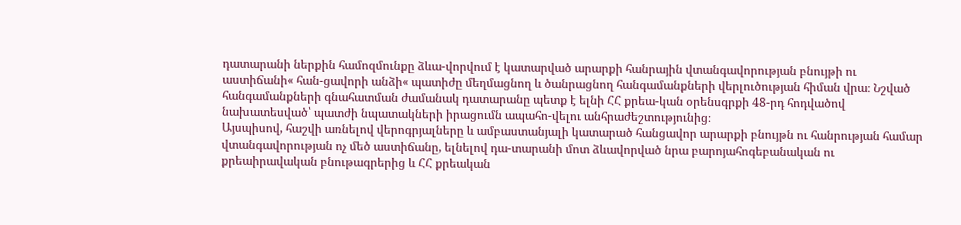դատարանի ներքին համոզմունքը ձևա-վորվում է կատարված արարքի հանրային վտանգավորության բնույթի ու աստիճանի« հան-ցավորի անձի« պատիժը մեղմացնող և ծանրացնող հանգամանքների վերլուծության հիման վրա։ Նշված հանգամանքների գնահատման ժամանակ դատարանը պետք է ելնի ՀՀ քրեա-կան օրենսգրքի 48-րդ հոդվածով նախատեսված՝ պատժի նպատակների իրացումն ապահո-վելու անհրաժեշտությունից։
Այսպիսով, հաշվի առնելով վերոգրյալները և ամբաստանյալի կատարած հանցավոր արարքի բնույթն ու հանրության համար վտանգավորության ոչ մեծ աստիճանը, ելնելով դա-տարանի մոտ ձևավորված նրա բարոյահոգեբանական ու քրեաիրավական բնութագրերից և ՀՀ քրեական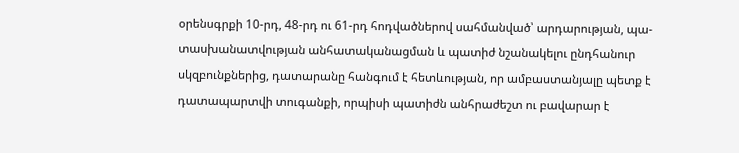օրենսգրքի 10-րդ, 48-րդ ու 61-րդ հոդվածներով սահմանված՝ արդարության, պա-տասխանատվության անհատականացման և պատիժ նշանակելու ընդհանուր սկզբունքներից, դատարանը հանգում է հետևության, որ ամբաստանյալը պետք է դատապարտվի տուգանքի, որպիսի պատիժն անհրաժեշտ ու բավարար է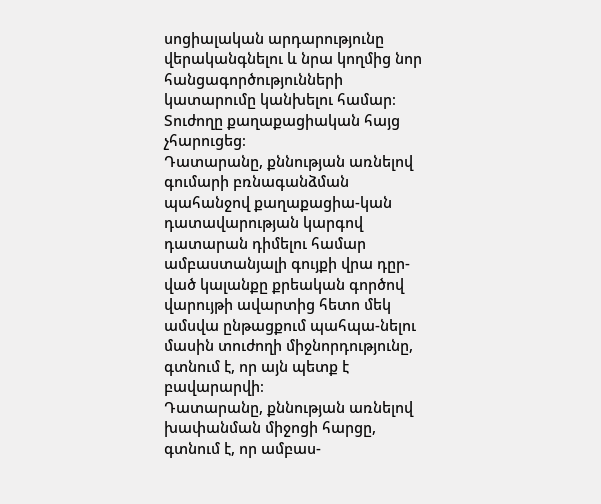սոցիալական արդարությունը վերականգնելու և նրա կողմից նոր հանցագործությունների կատարումը կանխելու համար։
Տուժողը քաղաքացիական հայց չհարուցեց։
Դատարանը, քննության առնելով գումարի բռնագանձման պահանջով քաղաքացիա-կան դատավարության կարգով դատարան դիմելու համար ամբաստանյալի գույքի վրա դըր-ված կալանքը քրեական գործով վարույթի ավարտից հետո մեկ ամսվա ընթացքում պահպա-նելու մասին տուժողի միջնորդությունը, գտնում է, որ այն պետք է բավարարվի։
Դատարանը, քննության առնելով խափանման միջոցի հարցը, գտնում է, որ ամբաս-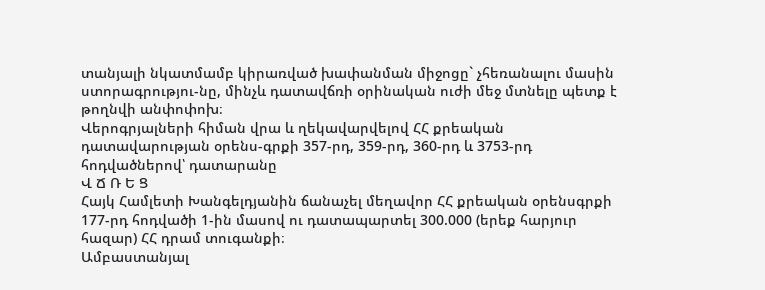տանյալի նկատմամբ կիրառված խափանման միջոցը` չհեռանալու մասին ստորագրությու-նը, մինչև դատավճռի օրինական ուժի մեջ մտնելը պետք է թողնվի անփոփոխ։
Վերոգրյալների հիման վրա և ղեկավարվելով ՀՀ քրեական դատավարության օրենս-գրքի 357-րդ, 359-րդ, 360-րդ և 3753-րդ հոդվածներով՝ դատարանը
Վ Ճ Ռ Ե Ց
Հայկ Համլետի Խանգելդյանին ճանաչել մեղավոր ՀՀ քրեական օրենսգրքի 177-րդ հոդվածի 1-ին մասով ու դատապարտել 300.000 (երեք հարյուր հազար) ՀՀ դրամ տուգանքի։
Ամբաստանյալ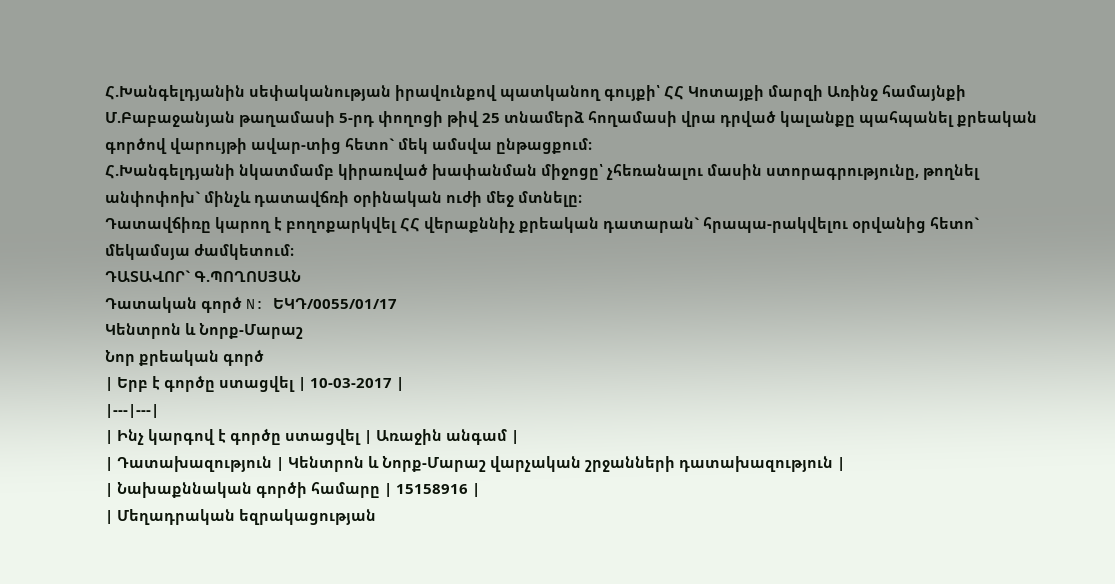Հ.Խանգելդյանին սեփականության իրավունքով պատկանող գույքի՝ ՀՀ Կոտայքի մարզի Առինջ համայնքի Մ.Բաբաջանյան թաղամասի 5-րդ փողոցի թիվ 25 տնամերձ հողամասի վրա դրված կալանքը պահպանել քրեական գործով վարույթի ավար-տից հետո` մեկ ամսվա ընթացքում։
Հ.Խանգելդյանի նկատմամբ կիրառված խափանման միջոցը՝ չհեռանալու մասին ստորագրությունը, թողնել անփոփոխ` մինչև դատավճռի օրինական ուժի մեջ մտնելը։
Դատավճիռը կարող է բողոքարկվել ՀՀ վերաքննիչ քրեական դատարան` հրապա-րակվելու օրվանից հետո` մեկամսյա ժամկետում։
ԴԱՏԱՎՈՐ` Գ.ՊՈՂՈՍՅԱՆ
Դատական գործ N: ԵԿԴ/0055/01/17
Կենտրոն և Նորք-Մարաշ
Նոր քրեական գործ
| Երբ է գործը ստացվել | 10-03-2017 |
|---|---|
| Ինչ կարգով է գործը ստացվել | Առաջին անգամ |
| Դատախազություն | Կենտրոն և Նորք-Մարաշ վարչական շրջանների դատախազություն |
| Նախաքննական գործի համարը | 15158916 |
| Մեղադրական եզրակացության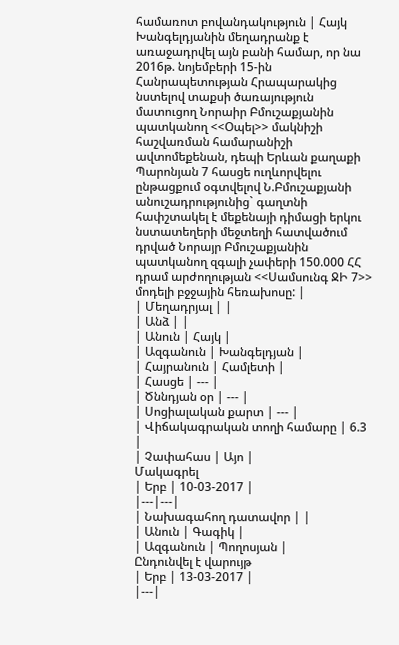համառոտ բովանդակություն | Հայկ Խանգելդյանին մեղադրանք է առաջադրվել այն բանի համար, որ նա 2016թ. նոյեմբերի 15-ին Հանրապետության Հրապարակից նստելով տաքսի ծառայություն մատուցող Նորաիր Բմուշաքյանին պատկանող <<Օպել>> մակնիշի հաշվառման համարանիշի ավտոմեքենան, դեպի Երևան քաղաքի Պարոնյան 7 հասցե ուղևորվելու ընթացքում օգտվելով Ն.Բմուշաքյանի անուշադրությունից` գաղտնի հափշտակել է մեքենայի դիմացի երկու նստատեղերի մեջտեղի հատվածում դրված Նորայր Բմուշաքյանին պատկանող զգալի չափերի 150.000 ՀՀ դրամ արժողության <<Սամսունգ ՋԻ 7>> մոդելի բջջային հեռախոսը: |
| Մեղադրյալ | |
| Անձ | |
| Անուն | Հայկ |
| Ազգանուն | Խանգելդյան |
| Հայրանուն | Համլետի |
| Հասցե | --- |
| Ծննդյան օր | --- |
| Սոցիալական քարտ | --- |
| Վիճակագրական տողի համարը | 6.3 |
| Չափահաս | Այո |
Մակագրել
| Երբ | 10-03-2017 |
|---|---|
| Նախագահող դատավոր | |
| Անուն | Գագիկ |
| Ազգանուն | Պողոսյան |
Ընդունվել է վարույթ
| Երբ | 13-03-2017 |
|---|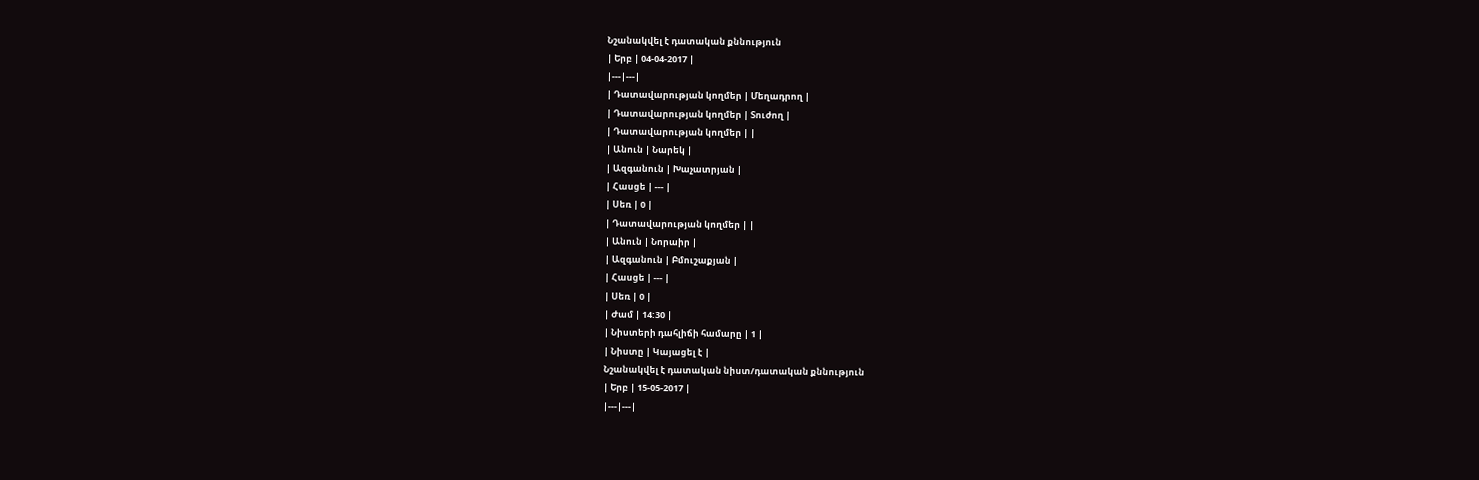Նշանակվել է դատական քննություն
| Երբ | 04-04-2017 |
|---|---|
| Դատավարության կողմեր | Մեղադրող |
| Դատավարության կողմեր | Տուժող |
| Դատավարության կողմեր | |
| Անուն | Նարեկ |
| Ազգանուն | Խաչատրյան |
| Հասցե | --- |
| Սեռ | 0 |
| Դատավարության կողմեր | |
| Անուն | Նորաիր |
| Ազգանուն | Բմուշաքյան |
| Հասցե | --- |
| Սեռ | 0 |
| Ժամ | 14:30 |
| Նիստերի դահլիճի համարը | 1 |
| Նիստը | Կայացել է |
Նշանակվել է դատական նիստ/դատական քննություն
| Երբ | 15-05-2017 |
|---|---|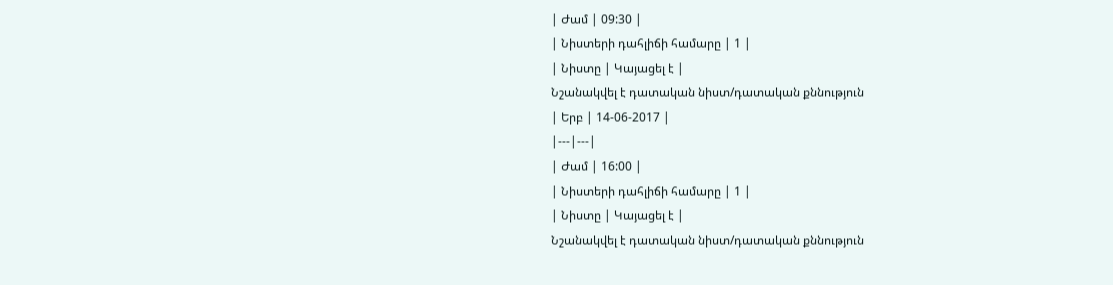| Ժամ | 09:30 |
| Նիստերի դահլիճի համարը | 1 |
| Նիստը | Կայացել է |
Նշանակվել է դատական նիստ/դատական քննություն
| Երբ | 14-06-2017 |
|---|---|
| Ժամ | 16:00 |
| Նիստերի դահլիճի համարը | 1 |
| Նիստը | Կայացել է |
Նշանակվել է դատական նիստ/դատական քննություն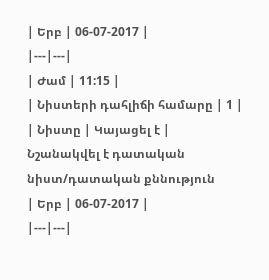| Երբ | 06-07-2017 |
|---|---|
| Ժամ | 11:15 |
| Նիստերի դահլիճի համարը | 1 |
| Նիստը | Կայացել է |
Նշանակվել է դատական նիստ/դատական քննություն
| Երբ | 06-07-2017 |
|---|---|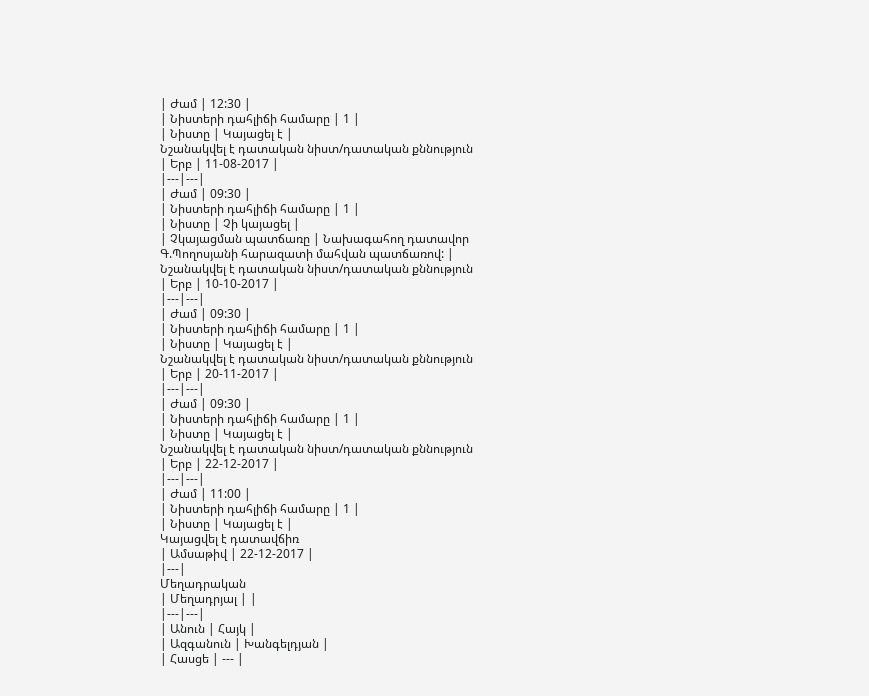| Ժամ | 12:30 |
| Նիստերի դահլիճի համարը | 1 |
| Նիստը | Կայացել է |
Նշանակվել է դատական նիստ/դատական քննություն
| Երբ | 11-08-2017 |
|---|---|
| Ժամ | 09:30 |
| Նիստերի դահլիճի համարը | 1 |
| Նիստը | Չի կայացել |
| Չկայացման պատճառը | Նախագահող դատավոր Գ.Պողոսյանի հարազատի մահվան պատճառով: |
Նշանակվել է դատական նիստ/դատական քննություն
| Երբ | 10-10-2017 |
|---|---|
| Ժամ | 09:30 |
| Նիստերի դահլիճի համարը | 1 |
| Նիստը | Կայացել է |
Նշանակվել է դատական նիստ/դատական քննություն
| Երբ | 20-11-2017 |
|---|---|
| Ժամ | 09:30 |
| Նիստերի դահլիճի համարը | 1 |
| Նիստը | Կայացել է |
Նշանակվել է դատական նիստ/դատական քննություն
| Երբ | 22-12-2017 |
|---|---|
| Ժամ | 11:00 |
| Նիստերի դահլիճի համարը | 1 |
| Նիստը | Կայացել է |
Կայացվել է դատավճիռ
| Ամսաթիվ | 22-12-2017 |
|---|
Մեղադրական
| Մեղադրյալ | |
|---|---|
| Անուն | Հայկ |
| Ազգանուն | Խանգելդյան |
| Հասցե | --- |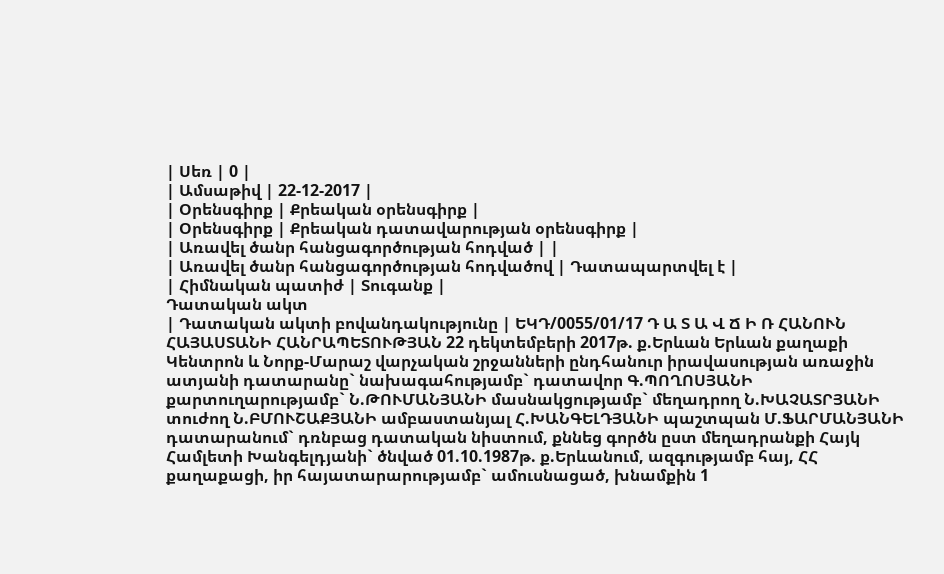| Սեռ | 0 |
| Ամսաթիվ | 22-12-2017 |
| Օրենսգիրք | Քրեական օրենսգիրք |
| Օրենսգիրք | Քրեական դատավարության օրենսգիրք |
| Առավել ծանր հանցագործության հոդված | |
| Առավել ծանր հանցագործության հոդվածով | Դատապարտվել է |
| Հիմնական պատիժ | Տուգանք |
Դատական ակտ
| Դատական ակտի բովանդակությունը | ԵԿԴ/0055/01/17 Դ Ա Տ Ա Վ Ճ Ի Ռ ՀԱՆՈՒՆ ՀԱՅԱՍՏԱՆԻ ՀԱՆՐԱՊԵՏՈՒԹՅԱՆ 22 դեկտեմբերի 2017թ. ք.Երևան Երևան քաղաքի Կենտրոն և Նորք-Մարաշ վարչական շրջանների ընդհանուր իրավասության առաջին ատյանի դատարանը` նախագահությամբ` դատավոր Գ.ՊՈՂՈՍՅԱՆԻ քարտուղարությամբ` Ն.ԹՈՒՄԱՆՅԱՆԻ մասնակցությամբ` մեղադրող Ն.ԽԱՉԱՏՐՅԱՆԻ տուժող Ն.ԲՄՈՒՇԱՔՅԱՆԻ ամբաստանյալ Հ.ԽԱՆԳԵԼԴՅԱՆԻ պաշտպան Մ.ՖԱՐՄԱՆՅԱՆԻ դատարանում` դռնբաց դատական նիստում, քննեց գործն ըստ մեղադրանքի Հայկ Համլետի Խանգելդյանի` ծնված 01.10.1987թ. ք.Երևանում, ազգությամբ հայ, ՀՀ քաղաքացի, իր հայատարարությամբ` ամուսնացած, խնամքին 1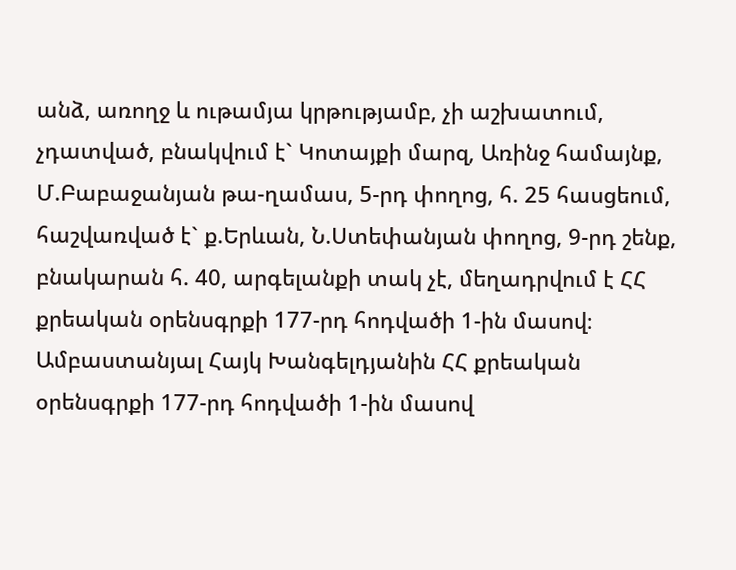անձ, առողջ և ութամյա կրթությամբ, չի աշխատում, չդատված, բնակվում է` Կոտայքի մարզ, Առինջ համայնք, Մ.Բաբաջանյան թա-ղամաս, 5-րդ փողոց, հ. 25 հասցեում, հաշվառված է` ք.Երևան, Ն.Ստեփանյան փողոց, 9-րդ շենք, բնակարան հ. 40, արգելանքի տակ չէ, մեղադրվում է ՀՀ քրեական օրենսգրքի 177-րդ հոդվածի 1-ին մասով։ Ամբաստանյալ Հայկ Խանգելդյանին ՀՀ քրեական օրենսգրքի 177-րդ հոդվածի 1-ին մասով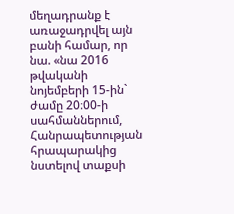մեղադրանք է առաջադրվել այն բանի համար, որ նա. «նա 2016 թվականի նոյեմբերի 15-ին` ժամը 20։00-ի սահմաններում, Հանրապետության հրապարակից նստելով տաքսի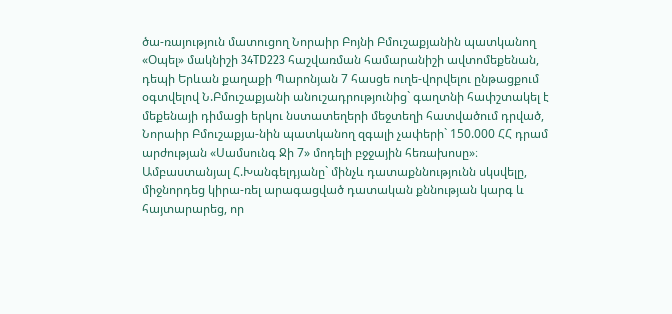ծա-ռայություն մատուցող Նորաիր Բոյնի Բմուշաքյանին պատկանող «Օպել» մակնիշի 34TD223 հաշվառման համարանիշի ավտոմեքենան, դեպի Երևան քաղաքի Պարոնյան 7 հասցե ուղե-վորվելու ընթացքում օգտվելով Ն.Բմուշաքյանի անուշադրությունից` գաղտնի հափշտակել է մեքենայի դիմացի երկու նստատեղերի մեջտեղի հատվածում դրված, Նորաիր Բմուշաքյա-նին պատկանող զգալի չափերի` 150.000 ՀՀ դրամ արժության «Սամսունգ Ջի 7» մոդելի բջջային հեռախոսը»։ Ամբաստանյալ Հ.Խանգելդյանը` մինչև դատաքննությունն սկսվելը, միջնորդեց կիրա-ռել արագացված դատական քննության կարգ և հայտարարեց, որ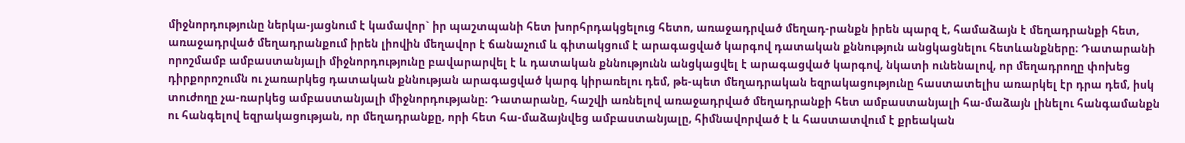միջնորդությունը ներկա-յացնում է կամավոր` իր պաշտպանի հետ խորհրդակցելուց հետո, առաջադրված մեղադ-րանքն իրեն պարզ է, համաձայն է մեղադրանքի հետ, առաջադրված մեղադրանքում իրեն լիովին մեղավոր է ճանաչում և գիտակցում է արագացված կարգով դատական քննություն անցկացնելու հետևանքները։ Դատարանի որոշմամբ ամբաստանյալի միջնորդությունը բավարարվել է և դատական քննությունն անցկացվել է արագացված կարգով, նկատի ունենալով, որ մեղադրողը փոխեց դիրքորոշումն ու չառարկեց դատական քննության արագացված կարգ կիրառելու դեմ, թե-պետ մեղադրական եզրակացությունը հաստատելիս առարկել էր դրա դեմ, իսկ տուժողը չա-ռարկեց ամբաստանյալի միջնորդությանը։ Դատարանը, հաշվի առնելով առաջադրված մեղադրանքի հետ ամբաստանյալի հա-մաձայն լինելու հանգամանքն ու հանգելով եզրակացության, որ մեղադրանքը, որի հետ հա-մաձայնվեց ամբաստանյալը, հիմնավորված է և հաստատվում է քրեական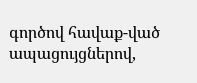գործով հավաք-ված ապացույցներով,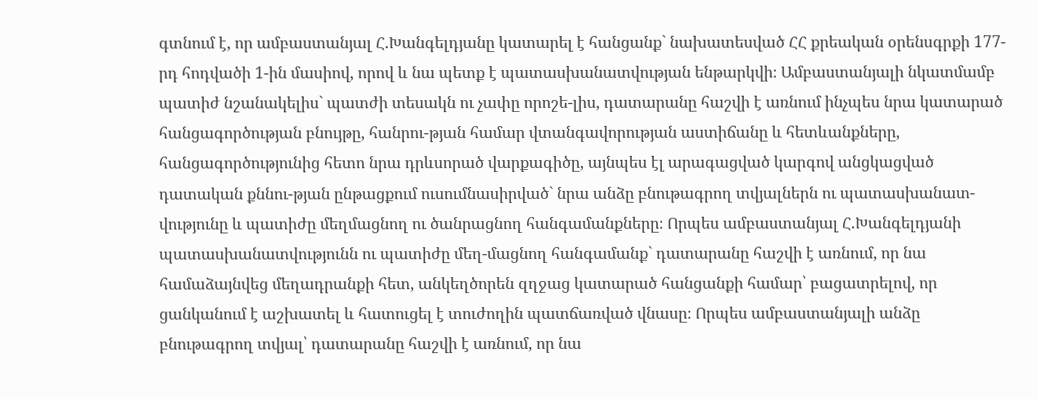գտնում է, որ ամբաստանյալ Հ.Խանգելդյանը կատարել է հանցանք` նախատեսված ՀՀ քրեական օրենսգրքի 177-րդ հոդվածի 1-ին մասիով, որով և նա պետք է պատասխանատվության ենթարկվի։ Ամբաստանյալի նկատմամբ պատիժ նշանակելիս` պատժի տեսակն ու չափը որոշե-լիս, դատարանը հաշվի է առնում ինչպես նրա կատարած հանցագործության բնույթը, հանրու-թյան համար վտանգավորության աստիճանը և հետևանքները, հանցագործությունից հետո նրա դրևսորած վարքագիծը, այնպես էլ արագացված կարգով անցկացված դատական քննու-թյան ընթացքում ուսումնասիրված` նրա անձը բնութագրող տվյալներն ու պատասխանատ-վությունը և պատիժը մեղմացնող ու ծանրացնող հանգամանքները։ Որպես ամբաստանյալ Հ.Խանգելդյանի պատասխանատվությունն ու պատիժը մեղ-մացնող հանգամանք` դատարանը հաշվի է առնում, որ նա համաձայնվեց մեղադրանքի հետ, անկեղծորեն զղջաց կատարած հանցանքի համար՝ բացատրելով, որ ցանկանում է աշխատել և հատուցել է տուժողին պատճառված վնասը։ Որպես ամբաստանյալի անձը բնութագրող տվյալ՝ դատարանը հաշվի է առնում, որ նա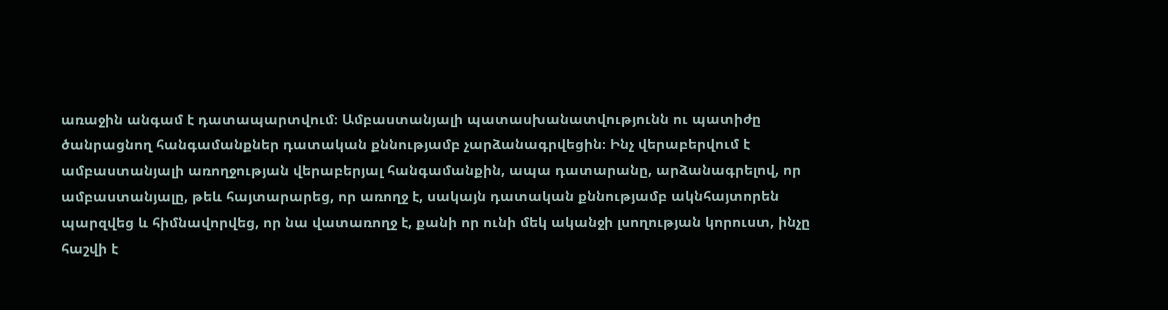առաջին անգամ է դատապարտվում։ Ամբաստանյալի պատասխանատվությունն ու պատիժը ծանրացնող հանգամանքներ դատական քննությամբ չարձանագրվեցին։ Ինչ վերաբերվում է ամբաստանյալի առողջության վերաբերյալ հանգամանքին, ապա դատարանը, արձանագրելով, որ ամբաստանյալը, թեև հայտարարեց, որ առողջ է, սակայն դատական քննությամբ ակնհայտորեն պարզվեց և հիմնավորվեց, որ նա վատառողջ է, քանի որ ունի մեկ ականջի լսողության կորուստ, ինչը հաշվի է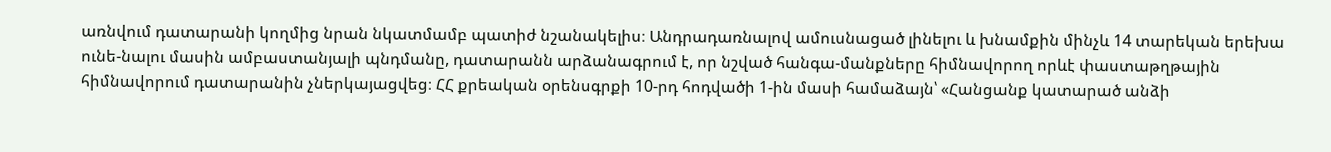առնվում դատարանի կողմից նրան նկատմամբ պատիժ նշանակելիս։ Անդրադառնալով ամուսնացած լինելու և խնամքին մինչև 14 տարեկան երեխա ունե-նալու մասին ամբաստանյալի պնդմանը, դատարանն արձանագրում է, որ նշված հանգա-մանքները հիմնավորող որևէ փաստաթղթային հիմնավորում դատարանին չներկայացվեց։ ՀՀ քրեական օրենսգրքի 10-րդ հոդվածի 1-ին մասի համաձայն՝ «Հանցանք կատարած անձի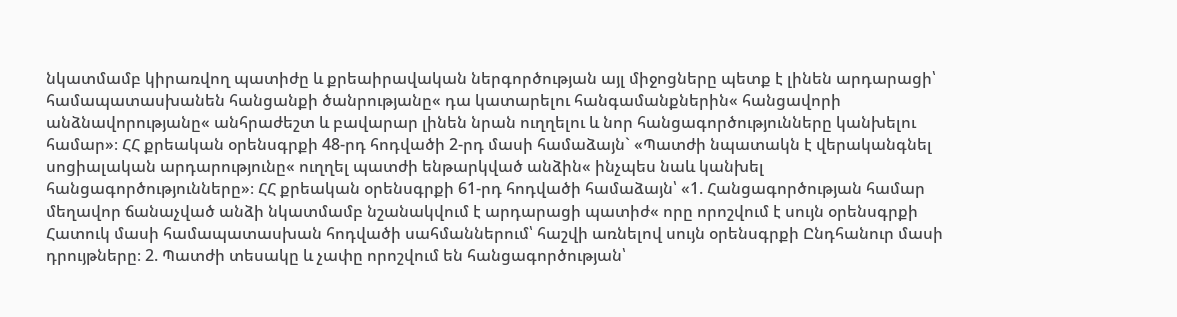նկատմամբ կիրառվող պատիժը և քրեաիրավական ներգործության այլ միջոցները պետք է լինեն արդարացի՝ համապատասխանեն հանցանքի ծանրությանը« դա կատարելու հանգամանքներին« հանցավորի անձնավորությանը« անհրաժեշտ և բավարար լինեն նրան ուղղելու և նոր հանցագործությունները կանխելու համար»։ ՀՀ քրեական օրենսգրքի 48-րդ հոդվածի 2-րդ մասի համաձայն` «Պատժի նպատակն է վերականգնել սոցիալական արդարությունը« ուղղել պատժի ենթարկված անձին« ինչպես նաև կանխել հանցագործությունները»։ ՀՀ քրեական օրենսգրքի 61-րդ հոդվածի համաձայն՝ «1. Հանցագործության համար մեղավոր ճանաչված անձի նկատմամբ նշանակվում է արդարացի պատիժ« որը որոշվում է սույն օրենսգրքի Հատուկ մասի համապատասխան հոդվածի սահմաններում՝ հաշվի առնելով սույն օրենսգրքի Ընդհանուր մասի դրույթները։ 2. Պատժի տեսակը և չափը որոշվում են հանցագործության՝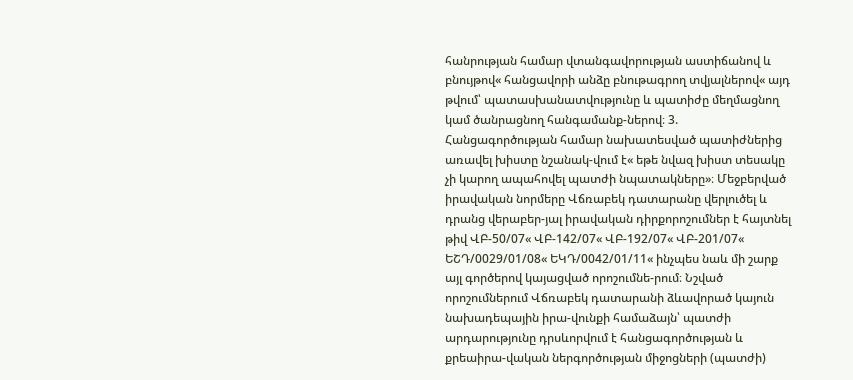հանրության համար վտանգավորության աստիճանով և բնույթով« հանցավորի անձը բնութագրող տվյալներով« այդ թվում՝ պատասխանատվությունը և պատիժը մեղմացնող կամ ծանրացնող հանգամանք-ներով։ 3. Հանցագործության համար նախատեսված պատիժներից առավել խիստը նշանակ-վում է« եթե նվազ խիստ տեսակը չի կարող ապահովել պատժի նպատակները»։ Մեջբերված իրավական նորմերը Վճռաբեկ դատարանը վերլուծել և դրանց վերաբեր-յալ իրավական դիրքորոշումներ է հայտնել թիվ ՎԲ-50/07« ՎԲ-142/07« ՎԲ-192/07« ՎԲ-201/07« ԵՇԴ/0029/01/08« ԵԿԴ/0042/01/11« ինչպես նաև մի շարք այլ գործերով կայացված որոշումնե-րում։ Նշված որոշումներում Վճռաբեկ դատարանի ձևավորած կայուն նախադեպային իրա-վունքի համաձայն՝ պատժի արդարությունը դրսևորվում է հանցագործության և քրեաիրա-վական ներգործության միջոցների (պատժի)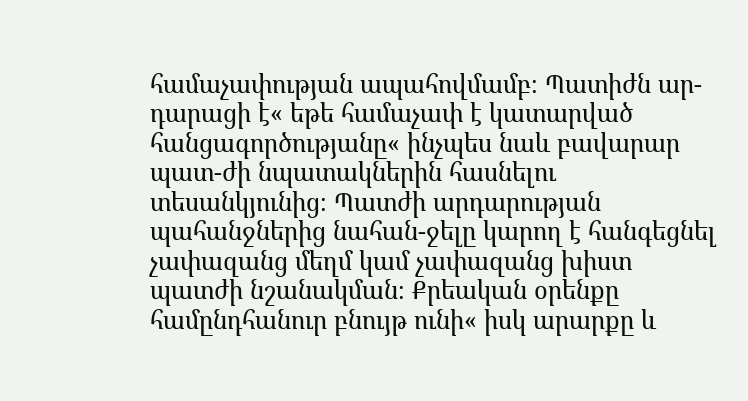համաչափության ապահովմամբ։ Պատիժն ար-դարացի է« եթե համաչափ է կատարված հանցագործությանը« ինչպես նաև բավարար պատ-ժի նպատակներին հասնելու տեսանկյունից։ Պատժի արդարության պահանջներից նահան-ջելը կարող է հանգեցնել չափազանց մեղմ կամ չափազանց խիստ պատժի նշանակման։ Քրեական օրենքը համընդհանուր բնույթ ունի« իսկ արարքը և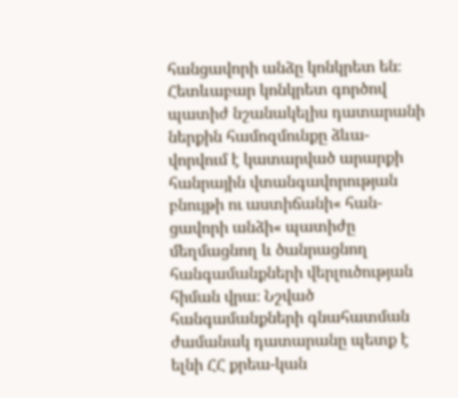հանցավորի անձը կոնկրետ են։ Հետևաբար կոնկրետ գործով պատիժ նշանակելիս դատարանի ներքին համոզմունքը ձևա-վորվում է կատարված արարքի հանրային վտանգավորության բնույթի ու աստիճանի« հան-ցավորի անձի« պատիժը մեղմացնող և ծանրացնող հանգամանքների վերլուծության հիման վրա։ Նշված հանգամանքների գնահատման ժամանակ դատարանը պետք է ելնի ՀՀ քրեա-կան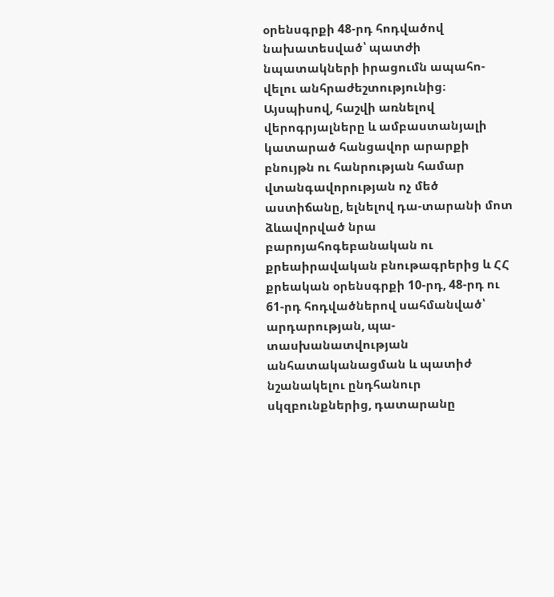օրենսգրքի 48-րդ հոդվածով նախատեսված՝ պատժի նպատակների իրացումն ապահո-վելու անհրաժեշտությունից։ Այսպիսով, հաշվի առնելով վերոգրյալները և ամբաստանյալի կատարած հանցավոր արարքի բնույթն ու հանրության համար վտանգավորության ոչ մեծ աստիճանը, ելնելով դա-տարանի մոտ ձևավորված նրա բարոյահոգեբանական ու քրեաիրավական բնութագրերից և ՀՀ քրեական օրենսգրքի 10-րդ, 48-րդ ու 61-րդ հոդվածներով սահմանված՝ արդարության, պա-տասխանատվության անհատականացման և պատիժ նշանակելու ընդհանուր սկզբունքներից, դատարանը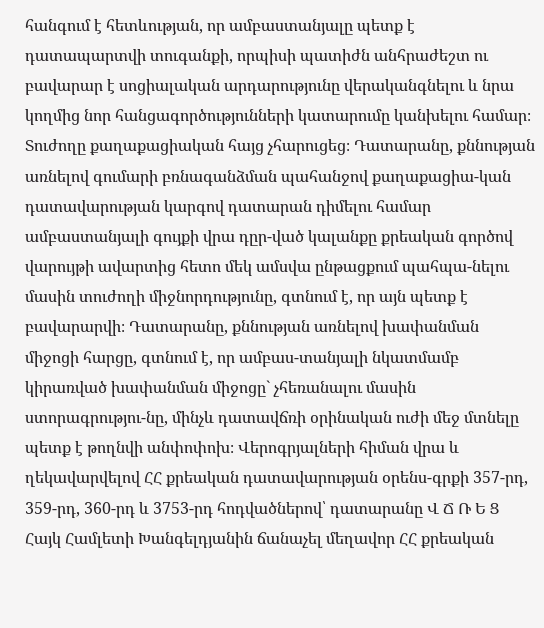հանգում է հետևության, որ ամբաստանյալը պետք է դատապարտվի տուգանքի, որպիսի պատիժն անհրաժեշտ ու բավարար է սոցիալական արդարությունը վերականգնելու և նրա կողմից նոր հանցագործությունների կատարումը կանխելու համար։ Տուժողը քաղաքացիական հայց չհարուցեց։ Դատարանը, քննության առնելով գումարի բռնագանձման պահանջով քաղաքացիա-կան դատավարության կարգով դատարան դիմելու համար ամբաստանյալի գույքի վրա դըր-ված կալանքը քրեական գործով վարույթի ավարտից հետո մեկ ամսվա ընթացքում պահպա-նելու մասին տուժողի միջնորդությունը, գտնում է, որ այն պետք է բավարարվի։ Դատարանը, քննության առնելով խափանման միջոցի հարցը, գտնում է, որ ամբաս-տանյալի նկատմամբ կիրառված խափանման միջոցը` չհեռանալու մասին ստորագրությու-նը, մինչև դատավճռի օրինական ուժի մեջ մտնելը պետք է թողնվի անփոփոխ։ Վերոգրյալների հիման վրա և ղեկավարվելով ՀՀ քրեական դատավարության օրենս-գրքի 357-րդ, 359-րդ, 360-րդ և 3753-րդ հոդվածներով՝ դատարանը Վ Ճ Ռ Ե Ց Հայկ Համլետի Խանգելդյանին ճանաչել մեղավոր ՀՀ քրեական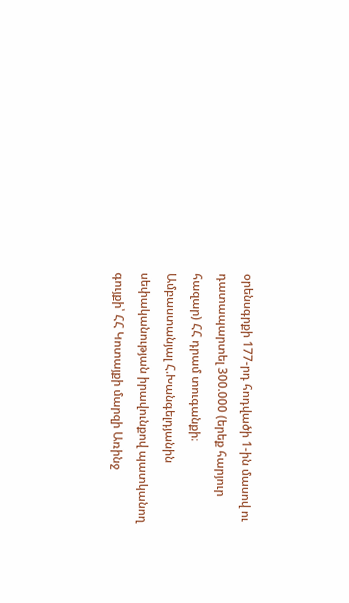օրենսգրքի 177-րդ հոդվածի 1-ին մասով ու դատապարտել 300.000 (երեք հարյուր հազար) ՀՀ դրամ տուգանքի։ Ամբաստանյալ Հ.Խանգելդյանին սեփականության իրավունքով պատկանող գույքի՝ ՀՀ Կոտայքի մարզի Առինջ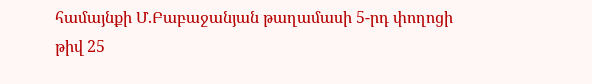համայնքի Մ.Բաբաջանյան թաղամասի 5-րդ փողոցի թիվ 25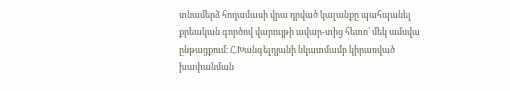տնամերձ հողամասի վրա դրված կալանքը պահպանել քրեական գործով վարույթի ավար-տից հետո` մեկ ամսվա ընթացքում։ Հ.Խանգելդյանի նկատմամբ կիրառված խափանման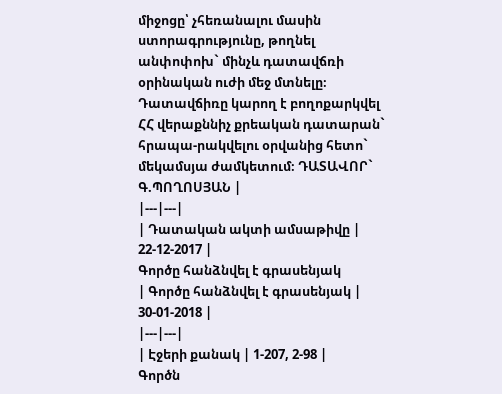միջոցը՝ չհեռանալու մասին ստորագրությունը, թողնել անփոփոխ` մինչև դատավճռի օրինական ուժի մեջ մտնելը։ Դատավճիռը կարող է բողոքարկվել ՀՀ վերաքննիչ քրեական դատարան` հրապա-րակվելու օրվանից հետո` մեկամսյա ժամկետում։ ԴԱՏԱՎՈՐ` Գ.ՊՈՂՈՍՅԱՆ |
|---|---|
| Դատական ակտի ամսաթիվը | 22-12-2017 |
Գործը հանձնվել է գրասենյակ
| Գործը հանձնվել է գրասենյակ | 30-01-2018 |
|---|---|
| Էջերի քանակ | 1-207, 2-98 |
Գործն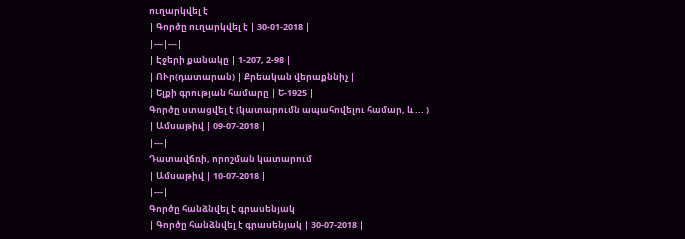ուղարկվել է
| Գործը ուղարկվել է | 30-01-2018 |
|---|---|
| Էջերի քանակը | 1-207, 2-98 |
| ՈՒր(դատարան) | Քրեական վերաքննիչ |
| Ելքի գրության համարը | Ե-1925 |
Գործը ստացվել է (կատարումն ապահովելու համար, և ... )
| Ամսաթիվ | 09-07-2018 |
|---|
Դատավճռի, որոշման կատարում
| Ամսաթիվ | 10-07-2018 |
|---|
Գործը հանձնվել է գրասենյակ
| Գործը հանձնվել է գրասենյակ | 30-07-2018 |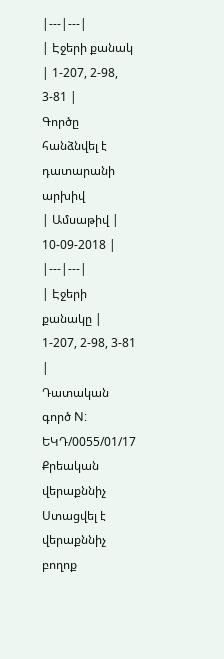|---|---|
| Էջերի քանակ | 1-207, 2-98, 3-81 |
Գործը հանձնվել է դատարանի արխիվ
| Ամսաթիվ | 10-09-2018 |
|---|---|
| Էջերի քանակը | 1-207, 2-98, 3-81 |
Դատական գործ N: ԵԿԴ/0055/01/17
Քրեական վերաքննիչ
Ստացվել է վերաքննիչ բողոք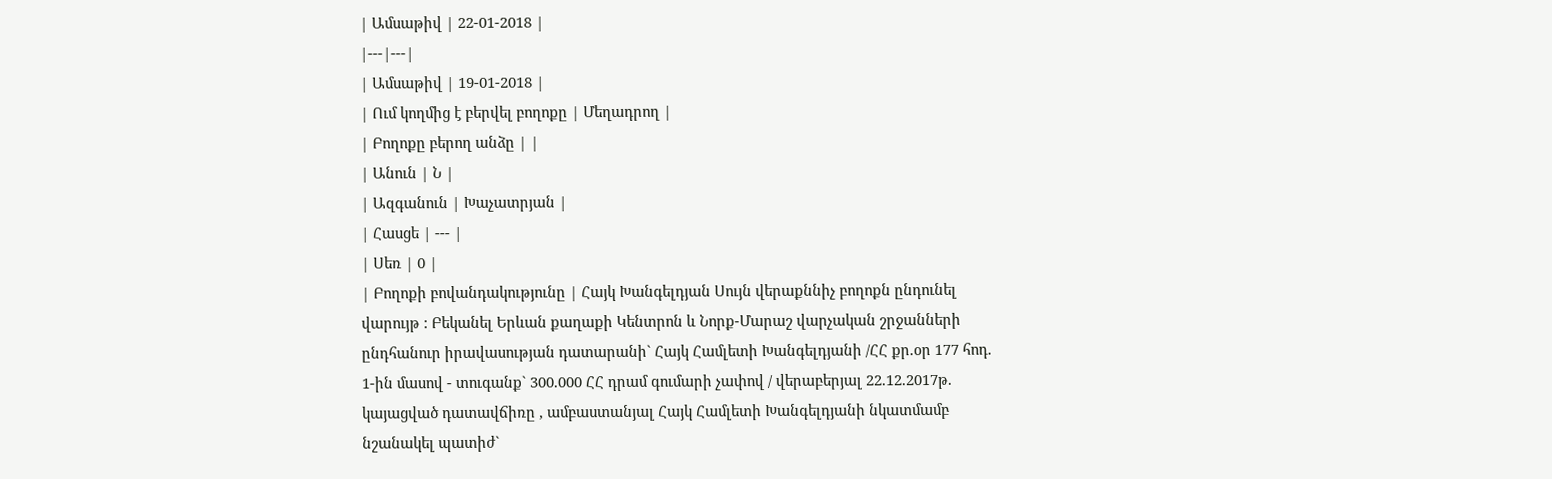| Ամսաթիվ | 22-01-2018 |
|---|---|
| Ամսաթիվ | 19-01-2018 |
| Ում կողմից է բերվել բողոքը | Մեղադրող |
| Բողոքը բերող անձը | |
| Անուն | Ն |
| Ազգանուն | Խաչատրյան |
| Հասցե | --- |
| Սեռ | 0 |
| Բողոքի բովանդակությունը | Հայկ Խանգելդյան Սույն վերաքննիչ բողոքն ընդունել վարույթ : Բեկանել Երևան քաղաքի Կենտրոն և Նորք-Մարաշ վարչական շրջանների ընդհանուր իրավասության դատարանի` Հայկ Համլետի Խանգելդյանի /ՀՀ քր.օր 177 հոդ. 1-ին մասով - տուգանք` 300.000 ՀՀ դրամ գումարի չափով / վերաբերյալ 22.12.2017թ. կայացված դատավճիռը , ամբաստանյալ Հայկ Համլետի Խանգելդյանի նկատմամբ նշանակել պատիժ`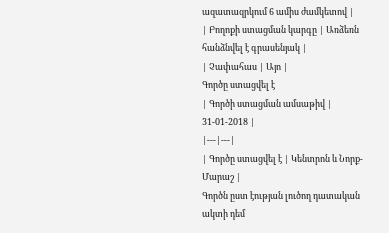ազատազրկում 6 ամիս ժամկետով |
| Բողոքի ստացման կարգը | Առձեռն հանձնվել է գրասենյակ |
| Չափահաս | Այո |
Գործը ստացվել է
| Գործի ստացման ամսաթիվ | 31-01-2018 |
|---|---|
| Գործը ստացվել է | Կենտրոն և Նորք-Մարաշ |
Գործն ըստ էության լուծող դատական ակտի դեմ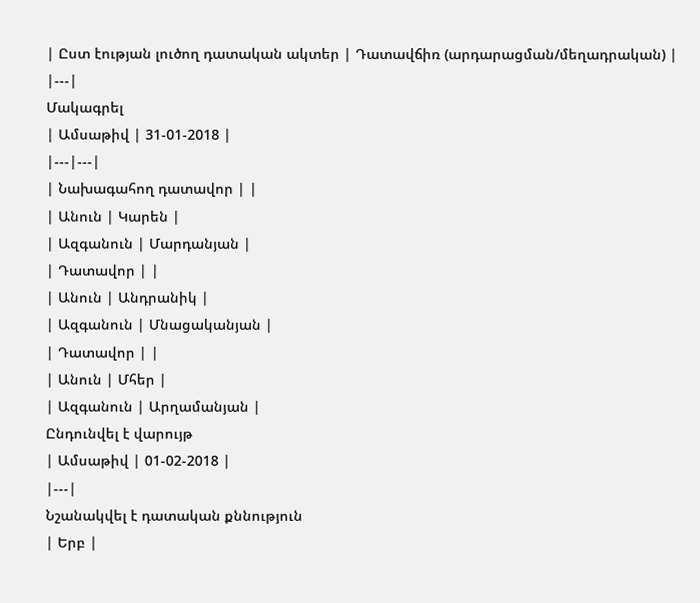| Ըստ էության լուծող դատական ակտեր | Դատավճիռ (արդարացման/մեղադրական) |
|---|
Մակագրել
| Ամսաթիվ | 31-01-2018 |
|---|---|
| Նախագահող դատավոր | |
| Անուն | Կարեն |
| Ազգանուն | Մարդանյան |
| Դատավոր | |
| Անուն | Անդրանիկ |
| Ազգանուն | Մնացականյան |
| Դատավոր | |
| Անուն | Մհեր |
| Ազգանուն | Արղամանյան |
Ընդունվել է վարույթ
| Ամսաթիվ | 01-02-2018 |
|---|
Նշանակվել է դատական քննություն
| Երբ |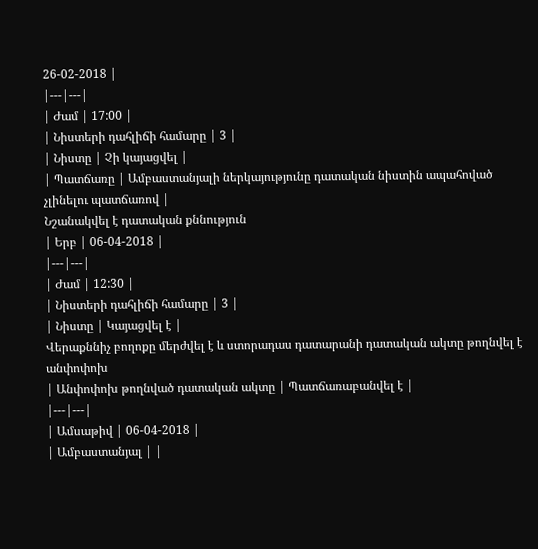26-02-2018 |
|---|---|
| Ժամ | 17:00 |
| Նիստերի դահլիճի համարը | 3 |
| Նիստը | Չի կայացվել |
| Պատճառը | Ամբաստանյալի ներկայությունը դատական նիստին ապահոված չլինելու պատճառով |
Նշանակվել է դատական քննություն
| Երբ | 06-04-2018 |
|---|---|
| Ժամ | 12:30 |
| Նիստերի դահլիճի համարը | 3 |
| Նիստը | Կայացվել է |
Վերաքննիչ բողոքը մերժվել է և ստորադաս դատարանի դատական ակտը թողնվել է անփոփոխ
| Անփոփոխ թողնված դատական ակտը | Պատճառաբանվել է |
|---|---|
| Ամսաթիվ | 06-04-2018 |
| Ամբաստանյալ | |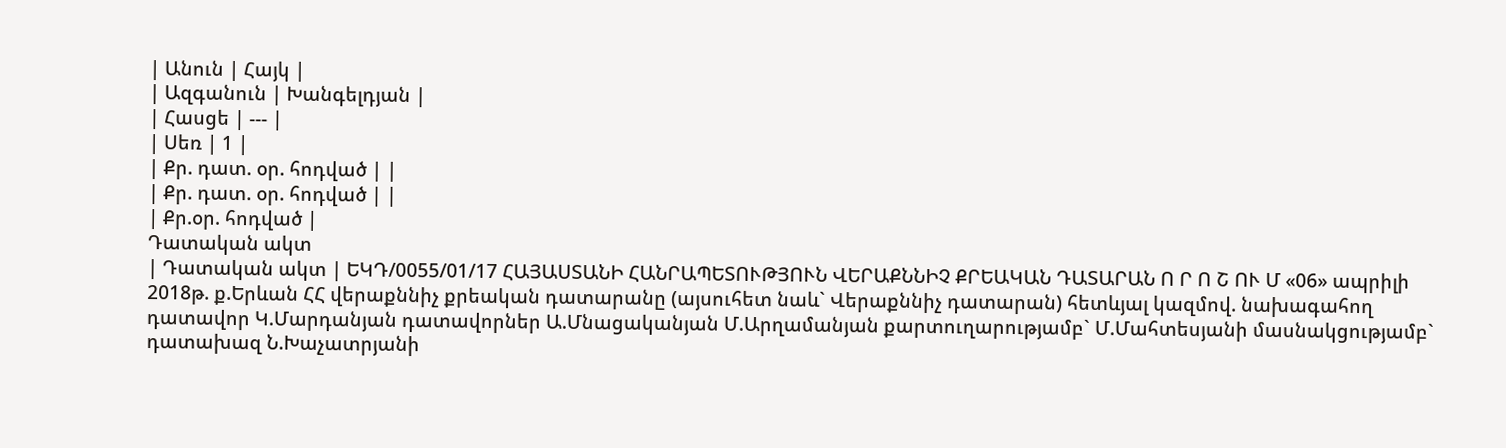| Անուն | Հայկ |
| Ազգանուն | Խանգելդյան |
| Հասցե | --- |
| Սեռ | 1 |
| Քր. դատ. օր. հոդված | |
| Քր. դատ. օր. հոդված | |
| Քր.օր. հոդված |
Դատական ակտ
| Դատական ակտ | ԵԿԴ/0055/01/17 ՀԱՅԱՍՏԱՆԻ ՀԱՆՐԱՊԵՏՈՒԹՅՈՒՆ ՎԵՐԱՔՆՆԻՉ ՔՐԵԱԿԱՆ ԴԱՏԱՐԱՆ Ո Ր Ո Շ ՈՒ Մ «06» ապրիլի 2018թ. ք.Երևան ՀՀ վերաքննիչ քրեական դատարանը (այսուհետ նաև` Վերաքննիչ դատարան) հետևյալ կազմով. նախագահող դատավոր Կ.Մարդանյան դատավորներ Ա.Մնացականյան Մ.Արղամանյան քարտուղարությամբ` Մ.Մահտեսյանի մասնակցությամբ` դատախազ Ն.Խաչատրյանի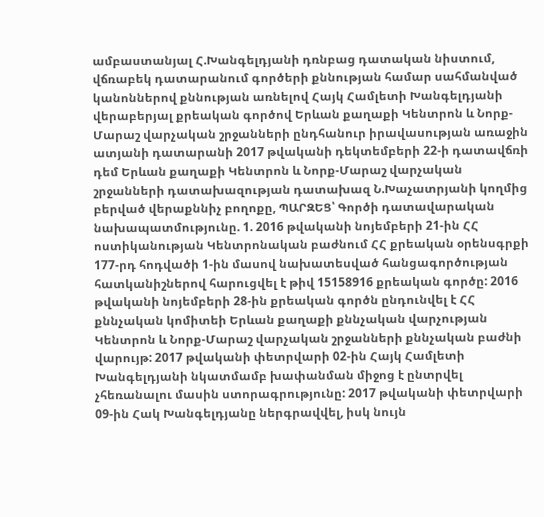ամբաստանյալ Հ.Խանգելդյանի դռնբաց դատական նիստում, վճռաբեկ դատարանում գործերի քննության համար սահմանված կանոններով քննության առնելով Հայկ Համլետի Խանգելդյանի վերաբերյալ քրեական գործով Երևան քաղաքի Կենտրոն և Նորք-Մարաշ վարչական շրջանների ընդհանուր իրավասության առաջին ատյանի դատարանի 2017 թվականի դեկտեմբերի 22-ի դատավճռի դեմ Երևան քաղաքի Կենտրոն և Նորք-Մարաշ վարչական շրջանների դատախազության դատախազ Ն.Խաչատրյանի կողմից բերված վերաքննիչ բողոքը, ՊԱՐԶԵՑ՝ Գործի դատավարական նախապատմությունը. 1. 2016 թվականի նոյեմբերի 21-ին ՀՀ ոստիկանության Կենտրոնական բաժնում ՀՀ քրեական օրենսգրքի 177-րդ հոդվածի 1-ին մասով նախատեսված հանցագործության հատկանիշներով հարուցվել է թիվ 15158916 քրեական գործը: 2016 թվականի նոյեմբերի 28-ին քրեական գործն ընդունվել է ՀՀ քննչական կոմիտեի Երևան քաղաքի քննչական վարչության Կենտրոն և Նորք-Մարաշ վարչական շրջանների քննչական բաժնի վարույթ: 2017 թվականի փետրվարի 02-ին Հայկ Համլետի Խանգելդյանի նկատմամբ խափանման միջոց է ընտրվել չհեռանալու մասին ստորագրությունը: 2017 թվականի փետրվարի 09-ին Հակ Խանգելդյանը ներգրավվել, իսկ նույն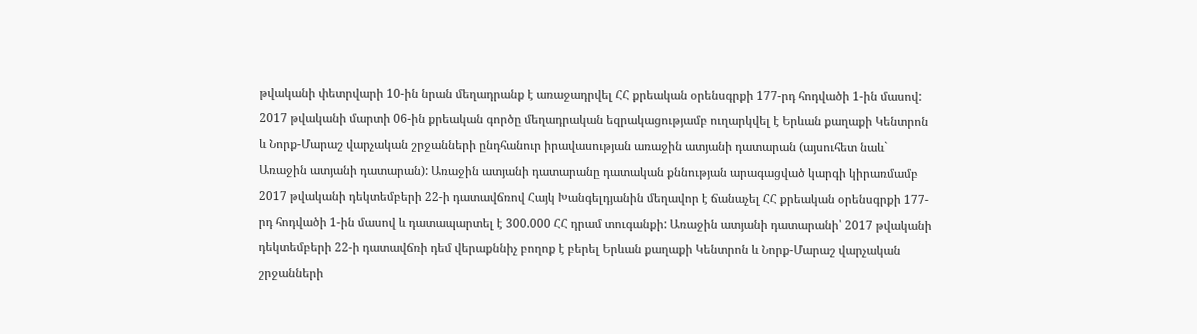թվականի փետրվարի 10-ին նրան մեղադրանք է առաջադրվել ՀՀ քրեական օրենսգրքի 177-րդ հոդվածի 1-ին մասով: 2017 թվականի մարտի 06-ին քրեական գործը մեղադրական եզրակացությամբ ուղարկվել է Երևան քաղաքի Կենտրոն և Նորք-Մարաշ վարչական շրջանների ընդհանուր իրավասության առաջին ատյանի դատարան (այսուհետ նաև` Առաջին ատյանի դատարան): Առաջին ատյանի դատարանը դատական քննության արագացված կարգի կիրառմամբ 2017 թվականի դեկտեմբերի 22-ի դատավճռով Հայկ Խանգելդյանին մեղավոր է ճանաչել ՀՀ քրեական օրենսգրքի 177-րդ հոդվածի 1-ին մասով և դատապարտել է 300.000 ՀՀ դրամ տուգանքի: Առաջին ատյանի դատարանի՝ 2017 թվականի դեկտեմբերի 22-ի դատավճռի դեմ վերաքննիչ բողոք է բերել Երևան քաղաքի Կենտրոն և Նորք-Մարաշ վարչական շրջանների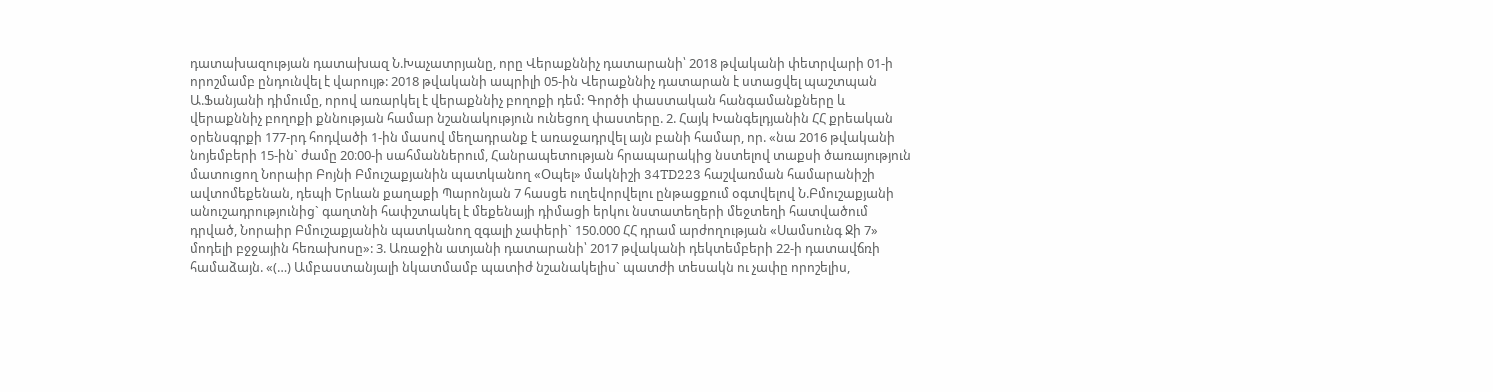դատախազության դատախազ Ն.Խաչատրյանը, որը Վերաքննիչ դատարանի՝ 2018 թվականի փետրվարի 01-ի որոշմամբ ընդունվել է վարույթ: 2018 թվականի ապրիլի 05-ին Վերաքննիչ դատարան է ստացվել պաշտպան Ա.Ֆանյանի դիմումը, որով առարկել է վերաքննիչ բողոքի դեմ: Գործի փաստական հանգամանքները և վերաքննիչ բողոքի քննության համար նշանակություն ունեցող փաստերը. 2. Հայկ Խանգելդյանին ՀՀ քրեական օրենսգրքի 177-րդ հոդվածի 1-ին մասով մեղադրանք է առաջադրվել այն բանի համար, որ. «նա 2016 թվականի նոյեմբերի 15-ին` ժամը 20։00-ի սահմաններում, Հանրապետության հրապարակից նստելով տաքսի ծառայություն մատուցող Նորաիր Բոյնի Բմուշաքյանին պատկանող «Օպել» մակնիշի 34TD223 հաշվառման համարանիշի ավտոմեքենան, դեպի Երևան քաղաքի Պարոնյան 7 հասցե ուղեվորվելու ընթացքում օգտվելով Ն.Բմուշաքյանի անուշադրությունից` գաղտնի հափշտակել է մեքենայի դիմացի երկու նստատեղերի մեջտեղի հատվածում դրված, Նորաիր Բմուշաքյանին պատկանող զգալի չափերի` 150.000 ՀՀ դրամ արժողության «Սամսունգ Ջի 7» մոդելի բջջային հեռախոսը»: 3. Առաջին ատյանի դատարանի՝ 2017 թվականի դեկտեմբերի 22-ի դատավճռի համաձայն. «(…) Ամբաստանյալի նկատմամբ պատիժ նշանակելիս` պատժի տեսակն ու չափը որոշելիս,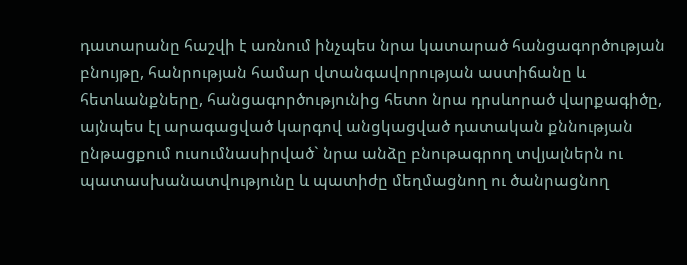դատարանը հաշվի է առնում ինչպես նրա կատարած հանցագործության բնույթը, հանրության համար վտանգավորության աստիճանը և հետևանքները, հանցագործությունից հետո նրա դրսևորած վարքագիծը, այնպես էլ արագացված կարգով անցկացված դատական քննության ընթացքում ուսումնասիրված` նրա անձը բնութագրող տվյալներն ու պատասխանատվությունը և պատիժը մեղմացնող ու ծանրացնող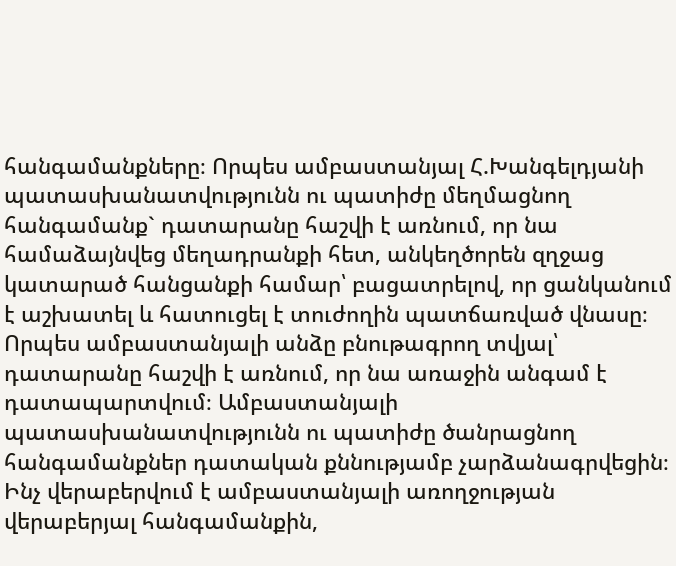հանգամանքները։ Որպես ամբաստանյալ Հ.Խանգելդյանի պատասխանատվությունն ու պատիժը մեղմացնող հանգամանք` դատարանը հաշվի է առնում, որ նա համաձայնվեց մեղադրանքի հետ, անկեղծորեն զղջաց կատարած հանցանքի համար՝ բացատրելով, որ ցանկանում է աշխատել և հատուցել է տուժողին պատճառված վնասը։ Որպես ամբաստանյալի անձը բնութագրող տվյալ՝ դատարանը հաշվի է առնում, որ նա առաջին անգամ է դատապարտվում։ Ամբաստանյալի պատասխանատվությունն ու պատիժը ծանրացնող հանգամանքներ դատական քննությամբ չարձանագրվեցին։ Ինչ վերաբերվում է ամբաստանյալի առողջության վերաբերյալ հանգամանքին,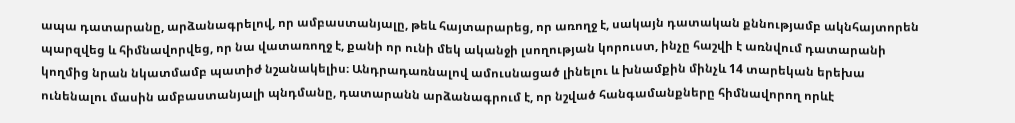ապա դատարանը, արձանագրելով, որ ամբաստանյալը, թեև հայտարարեց, որ առողջ է, սակայն դատական քննությամբ ակնհայտորեն պարզվեց և հիմնավորվեց, որ նա վատառողջ է, քանի որ ունի մեկ ականջի լսողության կորուստ, ինչը հաշվի է առնվում դատարանի կողմից նրան նկատմամբ պատիժ նշանակելիս։ Անդրադառնալով ամուսնացած լինելու և խնամքին մինչև 14 տարեկան երեխա ունենալու մասին ամբաստանյալի պնդմանը, դատարանն արձանագրում է, որ նշված հանգամանքները հիմնավորող որևէ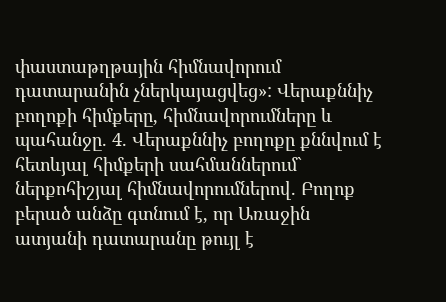փաստաթղթային հիմնավորում դատարանին չներկայացվեց»: Վերաքննիչ բողոքի հիմքերը, հիմնավորումները և պահանջը. 4. Վերաքննիչ բողոքը քննվում է հետևյալ հիմքերի սահմաններում` ներքոհիշյալ հիմնավորումներով. Բողոք բերած անձը գտնում է, որ Առաջին ատյանի դատարանը թույլ է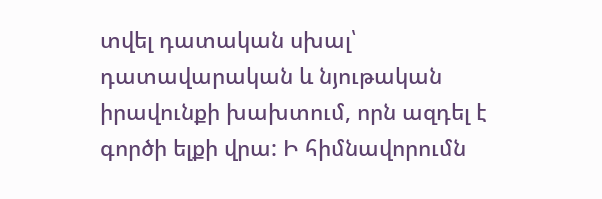տվել դատական սխալ՝ դատավարական և նյութական իրավունքի խախտում, որն ազդել է գործի ելքի վրա: Ի հիմնավորումն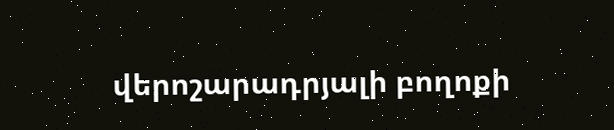վերոշարադրյալի բողոքի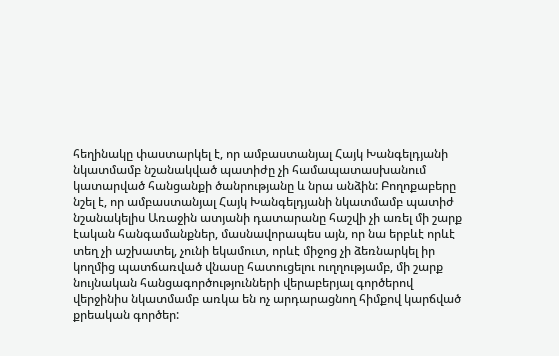հեղինակը փաստարկել է, որ ամբաստանյալ Հայկ Խանգելդյանի նկատմամբ նշանակված պատիժը չի համապատասխանում կատարված հանցանքի ծանրությանը և նրա անձին: Բողոքաբերը նշել է, որ ամբաստանյալ Հայկ Խանգելդյանի նկատմամբ պատիժ նշանակելիս Առաջին ատյանի դատարանը հաշվի չի առել մի շարք էական հանգամանքներ, մասնավորապես այն, որ նա երբևէ որևէ տեղ չի աշխատել, չունի եկամուտ, որևէ միջոց չի ձեռնարկել իր կողմից պատճառված վնասը հատուցելու ուղղությամբ, մի շարք նույնական հանցագործությունների վերաբերյալ գործերով վերջինիս նկատմամբ առկա են ոչ արդարացնող հիմքով կարճված քրեական գործեր: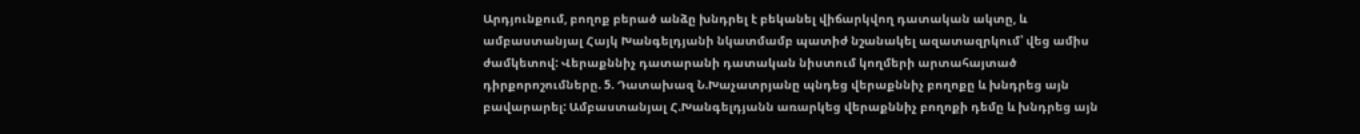Արդյունքում, բողոք բերած անձը խնդրել է բեկանել վիճարկվող դատական ակտը, և ամբաստանյալ Հայկ Խանգելդյանի նկատմամբ պատիժ նշանակել ազատազրկում՝ վեց ամիս ժամկետով: Վերաքննիչ դատարանի դատական նիստում կողմերի արտահայտած դիրքորոշումները. 5. Դատախազ Ն.Խաչատրյանը պնդեց վերաքննիչ բողոքը և խնդրեց այն բավարարել: Ամբաստանյալ Հ.Խանգելդյանն առարկեց վերաքննիչ բողոքի դեմը և խնդրեց այն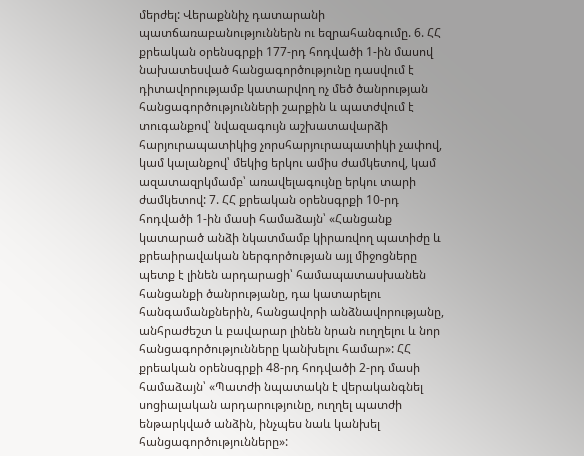մերժել: Վերաքննիչ դատարանի պատճառաբանություններն ու եզրահանգումը. 6. ՀՀ քրեական օրենսգրքի 177-րդ հոդվածի 1-ին մասով նախատեսված հանցագործությունը դասվում է դիտավորությամբ կատարվող ոչ մեծ ծանրության հանցագործությունների շարքին և պատժվում է տուգանքով՝ նվազագույն աշխատավարձի հարյուրապատիկից չորսհարյուրապատիկի չափով, կամ կալանքով՝ մեկից երկու ամիս ժամկետով, կամ ազատազրկմամբ՝ առավելագույնը երկու տարի ժամկետով: 7. ՀՀ քրեական օրենսգրքի 10-րդ հոդվածի 1-ին մասի համաձայն՝ «Հանցանք կատարած անձի նկատմամբ կիրառվող պատիժը և քրեաիրավական ներգործության այլ միջոցները պետք է լինեն արդարացի՝ համապատասխանեն հանցանքի ծանրությանը, դա կատարելու հանգամանքներին, հանցավորի անձնավորությանը, անհրաժեշտ և բավարար լինեն նրան ուղղելու և նոր հանցագործությունները կանխելու համար»: ՀՀ քրեական օրենսգրքի 48-րդ հոդվածի 2-րդ մասի համաձայն՝ «Պատժի նպատակն է վերականգնել սոցիալական արդարությունը, ուղղել պատժի ենթարկված անձին, ինչպես նաև կանխել հանցագործությունները»: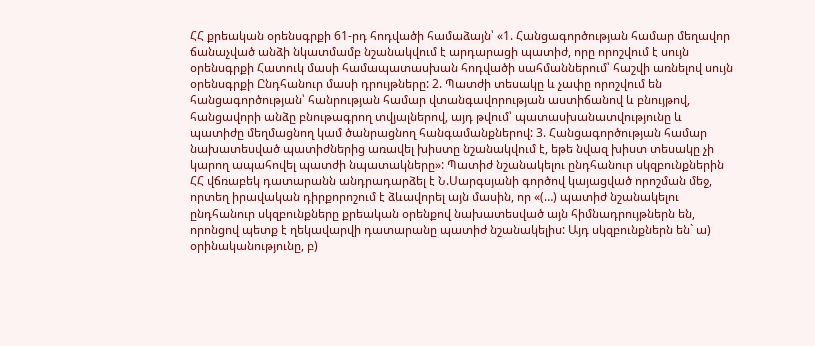ՀՀ քրեական օրենսգրքի 61-րդ հոդվածի համաձայն՝ «1. Հանցագործության համար մեղավոր ճանաչված անձի նկատմամբ նշանակվում է արդարացի պատիժ, որը որոշվում է սույն օրենսգրքի Հատուկ մասի համապատասխան հոդվածի սահմաններում՝ հաշվի առնելով սույն օրենսգրքի Ընդհանուր մասի դրույթները: 2. Պատժի տեսակը և չափը որոշվում են հանցագործության՝ հանրության համար վտանգավորության աստիճանով և բնույթով, հանցավորի անձը բնութագրող տվյալներով, այդ թվում՝ պատասխանատվությունը և պատիժը մեղմացնող կամ ծանրացնող հանգամանքներով: 3. Հանցագործության համար նախատեսված պատիժներից առավել խիստը նշանակվում է, եթե նվազ խիստ տեսակը չի կարող ապահովել պատժի նպատակները»: Պատիժ նշանակելու ընդհանուր սկզբունքներին ՀՀ վճռաբեկ դատարանն անդրադարձել է Ն.Սարգսյանի գործով կայացված որոշման մեջ, որտեղ իրավական դիրքորոշում է ձևավորել այն մասին, որ «(…) պատիժ նշանակելու ընդհանուր սկզբունքները քրեական օրենքով նախատեսված այն հիմնադրույթներն են, որոնցով պետք է ղեկավարվի դատարանը պատիժ նշանակելիս: Այդ սկզբունքներն են` ա) օրինականությունը, բ)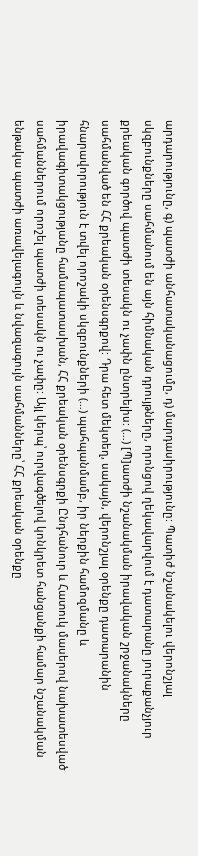արդարությունը, գ) պատժի անհատականացումը, դ) մարդասիրությունը: Պատիժ նշանակելու վերոնշյալ սկզբունքները սահմանում են այն հիմնական դրույթները, որոնցով ղեկավարվում է դատարանը յուրաքանչյուր քրեական գործով պատժի տեսակն ու չափն ընտրելիս: (…) [Պ]ատժի նշանակման իրավական շրջանակները սահմանված են ՀՀ քրեական օրենսգրքով: Դրա հետ մեկտեղ, սակայն, վերոնշյալ օրենքը դատարանին հնարավորություն է տվել որոշակի սկզբունքների (…) պահպանմամբ, իր ներքին համոզմանը և իրավագիտակցությանը համապատասխան, ՀՀ քրեական օրենսգրքի Ընդհանուր և Հատուկ մասերով նախատեսված սահմաններում որոշել պատժի տեսակն ու չափը: Այլ կերպ՝ ուրվագծելով կոնկրետ հանցանքի համար նշանակման ենթակա պատժի առավելագույն և նվազագույն սահմանները՝ ՀՀ քրեական օրենքը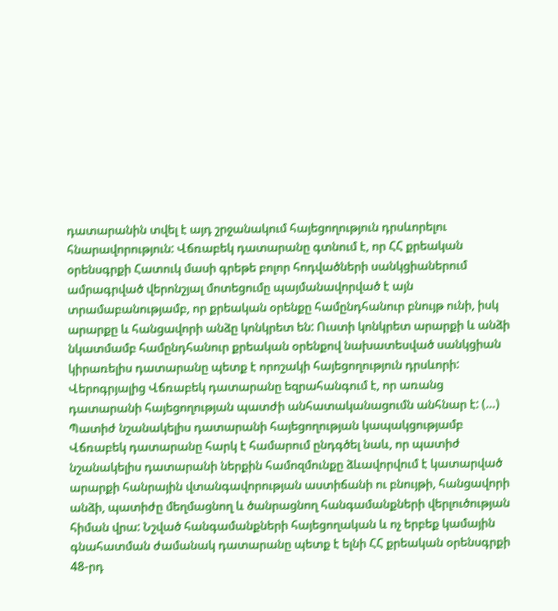դատարանին տվել է այդ շրջանակում հայեցողություն դրսևորելու հնարավորություն: Վճռաբեկ դատարանը գտնում է, որ ՀՀ քրեական օրենսգրքի Հատուկ մասի գրեթե բոլոր հոդվածների սանկցիաներում ամրագրված վերոնշյալ մոտեցումը պայմանավորված է այն տրամաբանությամբ, որ քրեական օրենքը համընդհանուր բնույթ ունի, իսկ արարքը և հանցավորի անձը կոնկրետ են: Ուստի կոնկրետ արարքի և անձի նկատմամբ համընդհանուր քրեական օրենքով նախատեսված սանկցիան կիրառելիս դատարանը պետք է որոշակի հայեցողություն դրսևորի: Վերոգրյալից Վճռաբեկ դատարանը եզրահանգում է, որ առանց դատարանի հայեցողության պատժի անհատականացումն անհնար է: (…) Պատիժ նշանակելիս դատարանի հայեցողության կապակցությամբ Վճռաբեկ դատարանը հարկ է համարում ընդգծել նաև, որ պատիժ նշանակելիս դատարանի ներքին համոզմունքը ձևավորվում է կատարված արարքի հանրային վտանգավորության աստիճանի ու բնույթի, հանցավորի անձի, պատիժը մեղմացնող և ծանրացնող հանգամանքների վերլուծության հիման վրա: Նշված հանգամանքների հայեցողական և ոչ երբեք կամային գնահատման ժամանակ դատարանը պետք է ելնի ՀՀ քրեական օրենսգրքի 48-րդ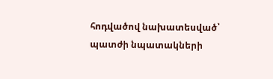հոդվածով նախատեսված՝ պատժի նպատակների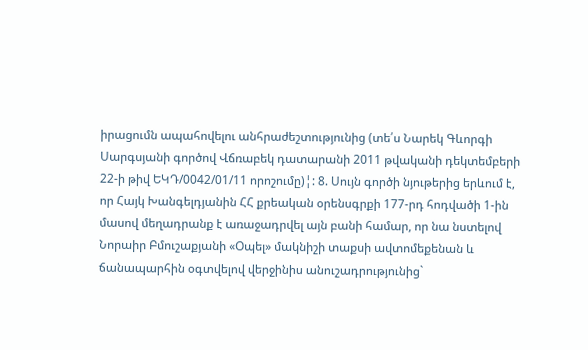իրացումն ապահովելու անհրաժեշտությունից (տե՛ս Նարեկ Գևորգի Սարգսյանի գործով Վճռաբեկ դատարանի 2011 թվականի դեկտեմբերի 22-ի թիվ ԵԿԴ/0042/01/11 որոշումը)¦: 8. Սույն գործի նյութերից երևում է, որ Հայկ Խանգելդյանին ՀՀ քրեական օրենսգրքի 177-րդ հոդվածի 1-ին մասով մեղադրանք է առաջադրվել այն բանի համար, որ նա նստելով Նորաիր Բմուշաքյանի «Օպել» մակնիշի տաքսի ավտոմեքենան և ճանապարհին օգտվելով վերջինիս անուշադրությունից`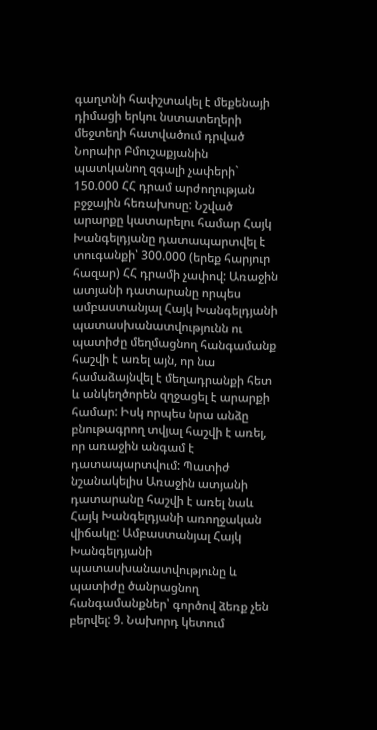գաղտնի հափշտակել է մեքենայի դիմացի երկու նստատեղերի մեջտեղի հատվածում դրված Նորաիր Բմուշաքյանին պատկանող զգալի չափերի` 150.000 ՀՀ դրամ արժողության բջջային հեռախոսը: Նշված արարքը կատարելու համար Հայկ Խանգելդյանը դատապարտվել է տուգանքի՝ 300.000 (երեք հարյուր հազար) ՀՀ դրամի չափով: Առաջին ատյանի դատարանը որպես ամբաստանյալ Հայկ Խանգելդյանի պատասխանատվությունն ու պատիժը մեղմացնող հանգամանք հաշվի է առել այն, որ նա համաձայնվել է մեղադրանքի հետ և անկեղծորեն զղջացել է արարքի համար: Իսկ որպես նրա անձը բնութագրող տվյալ հաշվի է առել, որ առաջին անգամ է դատապարտվում: Պատիժ նշանակելիս Առաջին ատյանի դատարանը հաշվի է առել նաև Հայկ Խանգելդյանի առողջական վիճակը: Ամբաստանյալ Հայկ Խանգելդյանի պատասխանատվությունը և պատիժը ծանրացնող հանգամանքներ՝ գործով ձեռք չեն բերվել: 9. Նախորդ կետում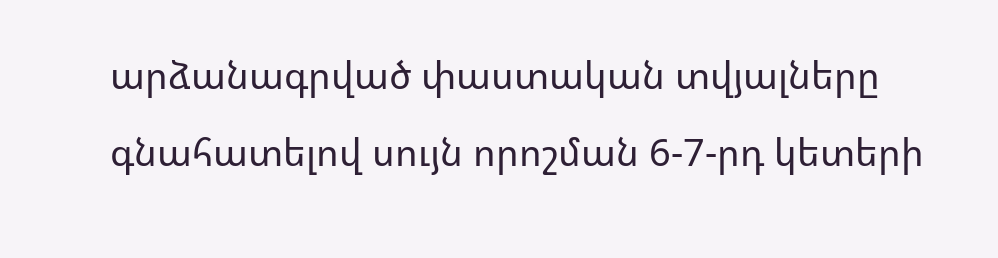արձանագրված փաստական տվյալները գնահատելով սույն որոշման 6-7-րդ կետերի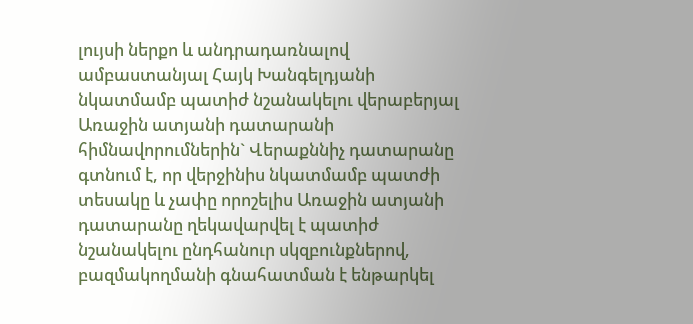լույսի ներքո և անդրադառնալով ամբաստանյալ Հայկ Խանգելդյանի նկատմամբ պատիժ նշանակելու վերաբերյալ Առաջին ատյանի դատարանի հիմնավորումներին` Վերաքննիչ դատարանը գտնում է, որ վերջինիս նկատմամբ պատժի տեսակը և չափը որոշելիս Առաջին ատյանի դատարանը ղեկավարվել է պատիժ նշանակելու ընդհանուր սկզբունքներով, բազմակողմանի գնահատման է ենթարկել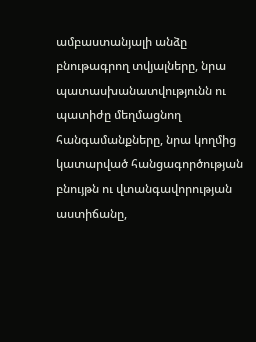ամբաստանյալի անձը բնութագրող տվյալները, նրա պատասխանատվությունն ու պատիժը մեղմացնող հանգամանքները, նրա կողմից կատարված հանցագործության բնույթն ու վտանգավորության աստիճանը,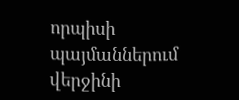որպիսի պայմաններում վերջինի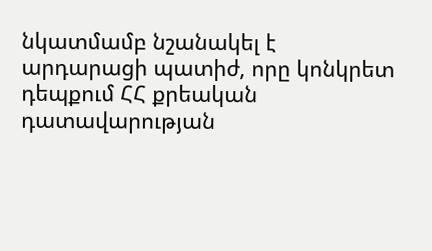նկատմամբ նշանակել է արդարացի պատիժ, որը կոնկրետ դեպքում ՀՀ քրեական դատավարության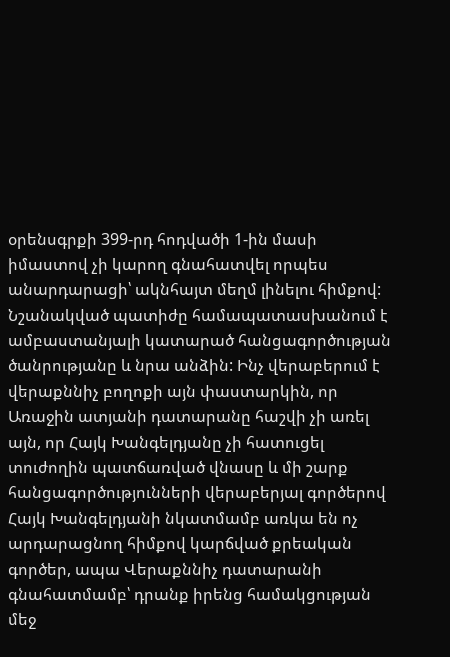օրենսգրքի 399-րդ հոդվածի 1-ին մասի իմաստով չի կարող գնահատվել որպես անարդարացի՝ ակնհայտ մեղմ լինելու հիմքով: Նշանակված պատիժը համապատասխանում է ամբաստանյալի կատարած հանցագործության ծանրությանը և նրա անձին: Ինչ վերաբերում է վերաքննիչ բողոքի այն փաստարկին, որ Առաջին ատյանի դատարանը հաշվի չի առել այն, որ Հայկ Խանգելդյանը չի հատուցել տուժողին պատճառված վնասը և մի շարք հանցագործությունների վերաբերյալ գործերով Հայկ Խանգելդյանի նկատմամբ առկա են ոչ արդարացնող հիմքով կարճված քրեական գործեր, ապա Վերաքննիչ դատարանի գնահատմամբ՝ դրանք իրենց համակցության մեջ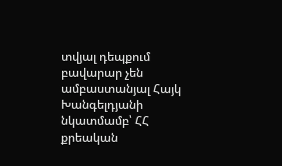տվյալ դեպքում բավարար չեն ամբաստանյալ Հայկ Խանգելդյանի նկատմամբ՝ ՀՀ քրեական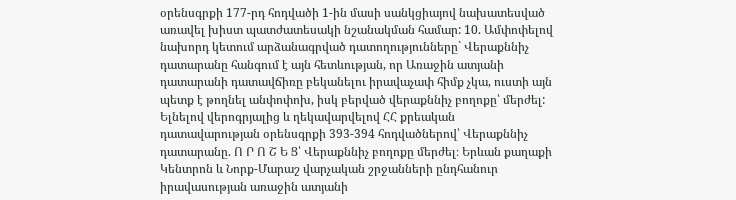օրենսգրքի 177-րդ հոդվածի 1-ին մասի սանկցիայով նախատեսված առավել խիստ պատժատեսակի նշանակման համար: 10. Ամփոփելով նախորդ կետում արձանագրված դատողությունները` Վերաքննիչ դատարանը հանգում է այն հետևության, որ Առաջին ատյանի դատարանի դատավճիռը բեկանելու իրավաչափ հիմք չկա, ուստի այն պետք է թողնել անփոփոխ, իսկ բերված վերաքննիչ բողոքը՝ մերժել: Ելնելով վերոգրյալից և ղեկավարվելով ՀՀ քրեական դատավարության օրենսգրքի 393-394 հոդվածներով՝ Վերաքննիչ դատարանը. Ո Ր Ո Շ Ե Ց՝ Վերաքննիչ բողոքը մերժել։ Երևան քաղաքի Կենտրոն և Նորք-Մարաշ վարչական շրջանների ընդհանուր իրավասության առաջին ատյանի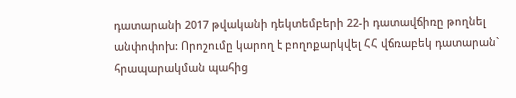դատարանի 2017 թվականի դեկտեմբերի 22-ի դատավճիռը թողնել անփոփոխ: Որոշումը կարող է բողոքարկվել ՀՀ վճռաբեկ դատարան` հրապարակման պահից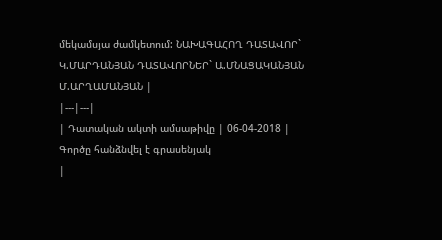մեկամսյա ժամկետում: ՆԱԽԱԳԱՀՈՂ ԴԱՏԱՎՈՐ` Կ.ՄԱՐԴԱՆՅԱՆ ԴԱՏԱՎՈՐՆԵՐ` Ա.ՄՆԱՑԱԿԱՆՅԱՆ Մ.ԱՐՂԱՄԱՆՅԱՆ |
|---|---|
| Դատական ակտի ամսաթիվը | 06-04-2018 |
Գործը հանձնվել է գրասենյակ
|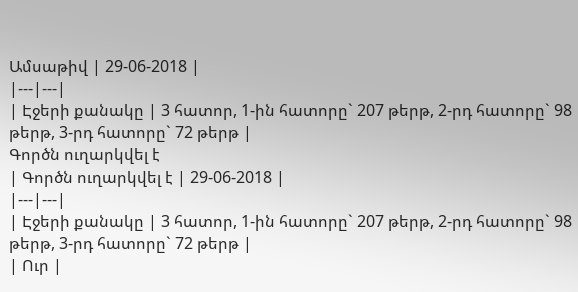Ամսաթիվ | 29-06-2018 |
|---|---|
| Էջերի քանակը | 3 հատոր, 1-ին հատորը` 207 թերթ, 2-րդ հատորը` 98 թերթ, 3-րդ հատորը` 72 թերթ |
Գործն ուղարկվել է
| Գործն ուղարկվել է | 29-06-2018 |
|---|---|
| Էջերի քանակը | 3 հատոր, 1-ին հատորը` 207 թերթ, 2-րդ հատորը` 98 թերթ, 3-րդ հատորը` 72 թերթ |
| Ուր |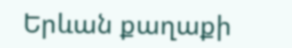Երևան քաղաքի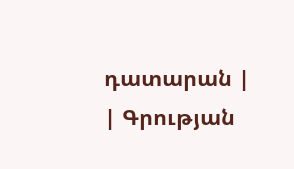դատարան |
| Գրության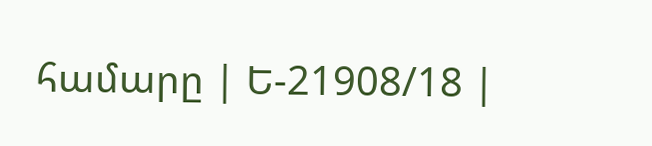համարը | Ե-21908/18 |